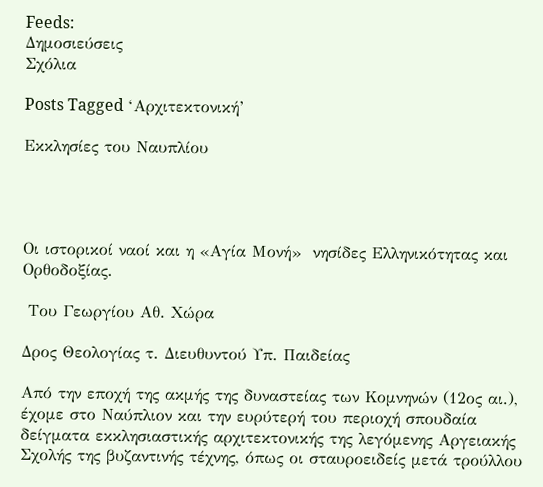Feeds:
Δημοσιεύσεις
Σχόλια

Posts Tagged ‘Αρχιτεκτονική’

Εκκλησίες του Ναυπλίου




Οι ιστορικοί ναοί και η «Αγία Μονή»  νησίδες Ελληνικότητας και Ορθοδοξίας.

 Του Γεωργίου Αθ. Χώρα

Δρος Θεολογίας τ. Διευθυντού Υπ. Παιδείας

Από την εποχή της ακμής της δυναστείας των Κομνηνών (12ος αι.), έχομε στο Ναύπλιον και την ευρύτερή του περιοχή σπουδαία δείγματα εκκλησιαστικής αρχιτεκτονικής της λεγόμενης Αργειακής Σχολής της βυζαντινής τέχνης, όπως οι σταυροειδείς μετά τρούλλου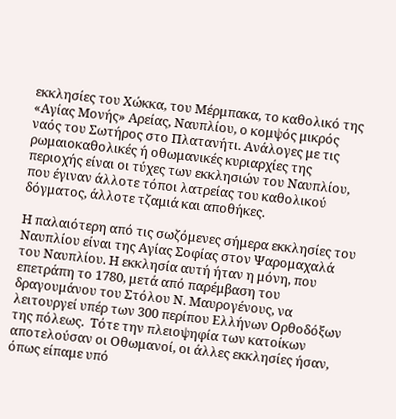εκκλησίες του Χώκκα, του Μέρμπακα, το καθολικό της «Αγίας Μονής» Αρείας, Ναυπλίου, ο κομψός μικρός ναός του Σωτήρος στο Πλατανήτι. Ανάλογες με τις ρωμαιοκαθολικές ή οθωμανικές κυριαρχίες της περιοχής είναι οι τύχες των εκκλησιών του Ναυπλίου, που έγιναν άλλοτε τόποι λατρείας του καθολικού δόγματος, άλλοτε τζαμιά και αποθήκες.

Η παλαιότερη από τις σωζόμενες σήμερα εκκλησίες του Ναυπλίου είναι της Αγίας Σοφίας στον Ψαρομαχαλά του Ναυπλίου. Η εκκλησία αυτή ήταν η μόνη, που επετράπη το 1780, μετά από παρέμβαση του δραγουμάνου του Στόλου Ν. Μαυρογένους, να λειτουργεί υπέρ των 300 περίπου Ελλήνων Ορθοδόξων της πόλεως.  Τότε την πλειοψηφία των κατοίκων αποτελούσαν οι Οθωμανοί, οι άλλες εκκλησίες ήσαν, όπως είπαμε υπό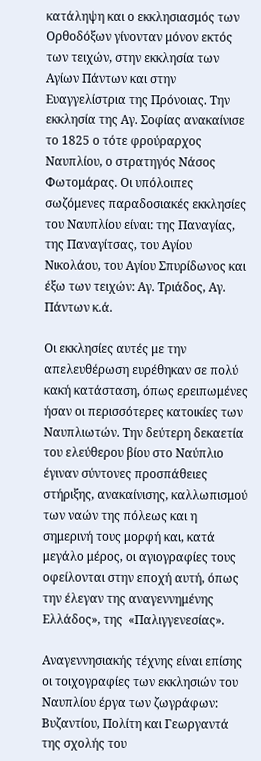κατάληψη και ο εκκλησιασμός των Ορθοδόξων γίνονταν μόνον εκτός των τειχών, στην εκκλησία των Αγίων Πάντων και στην Ευαγγελίστρια της Πρόνοιας. Την εκκλησία της Αγ. Σοφίας ανακαίνισε το 1825 ο τότε φρούραρχος Ναυπλίου, ο στρατηγός Νάσος Φωτομάρας. Οι υπόλοιπες σωζόμενες παραδοσιακές εκκλησίες του Ναυπλίου είναι: της Παναγίας, της Παναγίτσας, του Αγίου Νικολάου, του Αγίου Σπυρίδωνος και έξω των τειχών: Αγ. Τριάδος, Αγ. Πάντων κ.ά.

Οι εκκλησίες αυτές με την απελευθέρωση ευρέθηκαν σε πολύ κακή κατάσταση, όπως ερειπωμένες ήσαν οι περισσότερες κατοικίες των Ναυπλιωτών. Την δεύτερη δεκαετία του ελεύθερου βίου στο Ναύπλιο έγιναν σύντονες προσπάθειες στήριξης, ανακαίνισης, καλλωπισμού των ναών της πόλεως και η σημερινή τους μορφή και, κατά μεγάλο μέρος, οι αγιογραφίες τους οφείλονται στην εποχή αυτή, όπως την έλεγαν της αναγεννημένης Ελλάδος», της  «Παλιγγενεσίας».

Αναγεννησιακής τέχνης είναι επίσης οι τοιχογραφίες των εκκλησιών του Ναυπλίου έργα των ζωγράφων: Βυζαντίου, Πολίτη και Γεωργαντά της σχολής του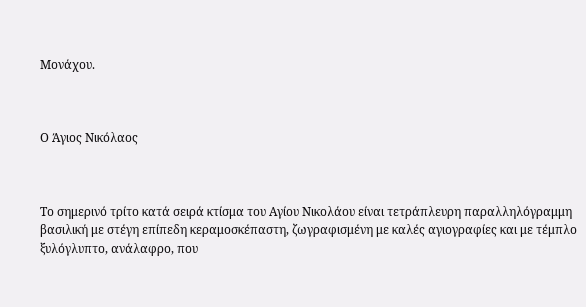Μονάχου.



Ο Άγιος Νικόλαος



Το σημερινό τρίτο κατά σειρά κτίσμα του Αγίου Νικολάου είναι τετράπλευρη παραλληλόγραμμη βασιλική με στέγη επίπεδη κεραμοσκέπαστη, ζωγραφισμένη με καλές αγιογραφίες και με τέμπλο ξυλόγλυπτο, ανάλαφρο, που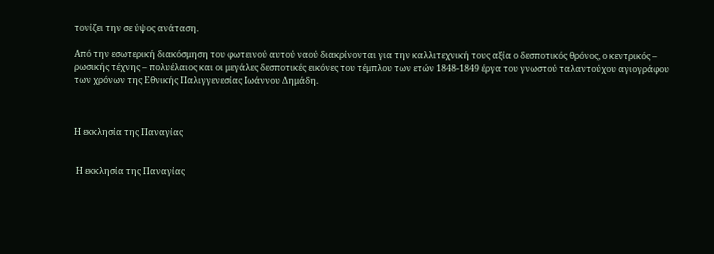τονίζει την σε ύψος ανάταση.

Από την εσωτερική διακόσμηση του φωτεινού αυτού ναού διακρίνονται για την καλλιτεχνική τους αξία ο δεσποτικός θρόνος, ο κεντρικός – ρωσικής τέχνης – πολυέλαιος και οι μεγάλες δεσποτικές εικόνες του τέμπλου των ετών 1848-1849 έργα του γνωστού ταλαντούχου αγιογράφου των χρόνων της Εθνικής Παλιγγενεσίας Ιωάννου Δημάδη.



Η εκκλησία της Παναγίας


 Η εκκλησία της Παναγίας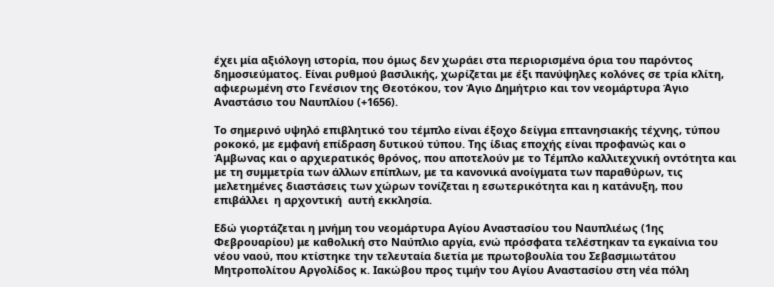έχει μία αξιόλογη ιστορία, που όμως δεν χωράει στα περιορισμένα όρια του παρόντος δημοσιεύματος. Είναι ρυθμού βασιλικής, χωρίζεται με έξι πανύψηλες κολόνες σε τρία κλίτη, αφιερωμένη στο Γενέσιον της Θεοτόκου, τον Άγιο Δημήτριο και τον νεομάρτυρα Άγιο Αναστάσιο του Ναυπλίου (+1656).

Το σημερινό υψηλό επιβλητικό του τέμπλο είναι έξοχο δείγμα επτανησιακής τέχνης, τύπου ροκοκό, με εμφανή επίδραση δυτικού τύπου. Της ίδιας εποχής είναι προφανώς και ο Άμβωνας και ο αρχιερατικός θρόνος, που αποτελούν με το Τέμπλο καλλιτεχνική οντότητα και με τη συμμετρία των άλλων επίπλων, με τα κανονικά ανοίγματα των παραθύρων, τις μελετημένες διαστάσεις των χώρων τονίζεται η εσωτερικότητα και η κατάνυξη, που επιβάλλει  η αρχοντική  αυτή εκκλησία.

Εδώ γιορτάζεται η μνήμη του νεομάρτυρα Αγίου Αναστασίου του Ναυπλιέως (1ης Φεβρουαρίου) με καθολική στο Ναύπλιο αργία, ενώ πρόσφατα τελέστηκαν τα εγκαίνια του νέου ναού, που κτίστηκε την τελευταία διετία με πρωτοβουλία του Σεβασμιωτάτου Μητροπολίτου Αργολίδος κ. Ιακώβου προς τιμήν του Αγίου Αναστασίου στη νέα πόλη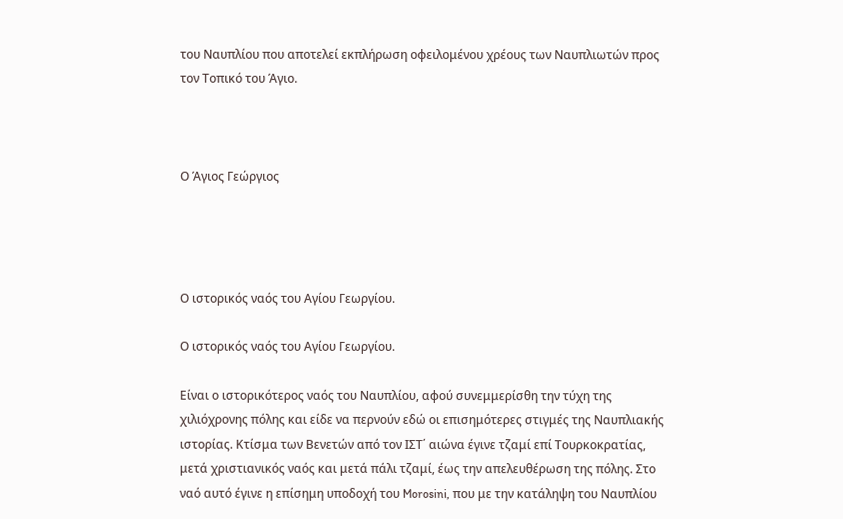του Ναυπλίου που αποτελεί εκπλήρωση οφειλομένου χρέους των Ναυπλιωτών προς τον Τοπικό του Άγιο.



Ο Άγιος Γεώργιος




Ο ιστορικός ναός του Αγίου Γεωργίου.

Ο ιστορικός ναός του Αγίου Γεωργίου.

Είναι ο ιστορικότερος ναός του Ναυπλίου, αφού συνεμμερίσθη την τύχη της χιλιόχρονης πόλης και είδε να περνούν εδώ οι επισημότερες στιγμές της Ναυπλιακής ιστορίας. Κτίσμα των Βενετών από τον ΙΣΤ΄ αιώνα έγινε τζαμί επί Τουρκοκρατίας, μετά χριστιανικός ναός και μετά πάλι τζαμί, έως την απελευθέρωση της πόλης. Στο ναό αυτό έγινε η επίσημη υποδοχή του Morosini, που με την κατάληψη του Ναυπλίου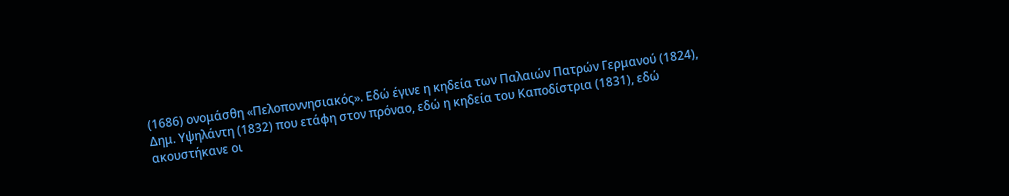(1686) ονομάσθη «Πελοποννησιακός». Εδώ έγινε η κηδεία των Παλαιών Πατρών Γερμανού (1824), Δημ. Υψηλάντη (1832) που ετάφη στον πρόναο, εδώ η κηδεία του Καποδίστρια (1831), εδώ ακουστήκανε οι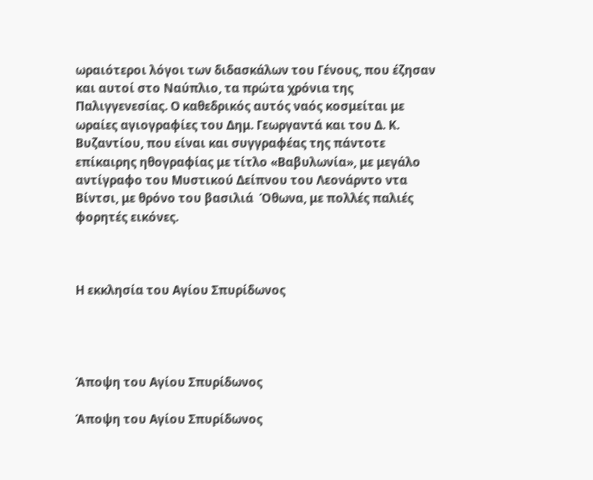ωραιότεροι λόγοι των διδασκάλων του Γένους, που έζησαν και αυτοί στο Ναύπλιο, τα πρώτα χρόνια της Παλιγγενεσίας. Ο καθεδρικός αυτός ναός κοσμείται με ωραίες αγιογραφίες του Δημ. Γεωργαντά και του Δ. Κ. Βυζαντίου, που είναι και συγγραφέας της πάντοτε επίκαιρης ηθογραφίας με τίτλο «Βαβυλωνία», με μεγάλο αντίγραφο του Μυστικού Δείπνου του Λεονάρντο ντα Βίντσι, με θρόνο του βασιλιά  Όθωνα, με πολλές παλιές φορητές εικόνες.



Η εκκλησία του Αγίου Σπυρίδωνος




Άποψη του Αγίου Σπυρίδωνος

Άποψη του Αγίου Σπυρίδωνος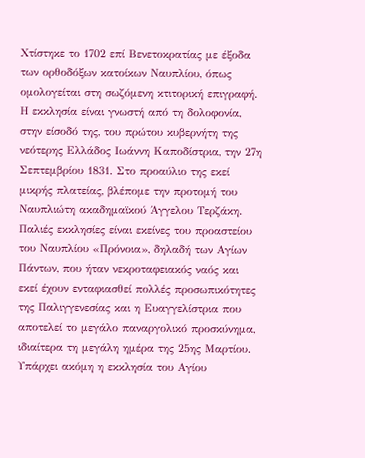Χτίστηκε το 1702 επί Βενετοκρατίας με έξοδα των ορθοδόξων κατοίκων Ναυπλίου, όπως ομολογείται στη σωζόμενη κτιτορική επιγραφή. Η εκκλησία είναι γνωστή από τη δολοφονία, στην είσοδό της, του πρώτου κυβερνήτη της νεότερης Ελλάδος Ιωάννη Καποδίστρια, την 27η Σεπτεμβρίου 1831. Στο προαύλιο της εκεί μικρής πλατείας, βλέπομε την προτομή του Ναυπλιώτη ακαδημαϊκού Άγγελου Τερζάκη. Παλιές εκκλησίες είναι εκείνες του προαστείου του Ναυπλίου «Πρόνοια», δηλαδή των Αγίων Πάντων, που ήταν νεκροταφειακός ναός και εκεί έχουν ενταφιασθεί πολλές προσωπικότητες της Παλιγγενεσίας και η Ευαγγελίστρια που αποτελεί το μεγάλο παναργολικό προσκύνημα, ιδιαίτερα τη μεγάλη ημέρα της 25ης Μαρτίου. Υπάρχει ακόμη η εκκλησία του Αγίου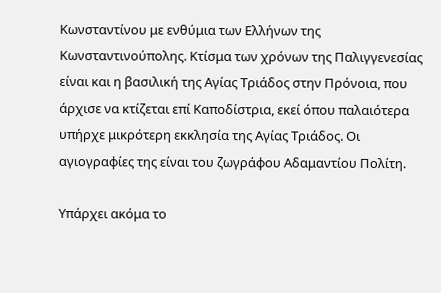Κωνσταντίνου με ενθύμια των Ελλήνων της Κωνσταντινούπολης. Κτίσμα των χρόνων της Παλιγγενεσίας είναι και η βασιλική της Αγίας Τριάδος στην Πρόνοια, που άρχισε να κτίζεται επί Καποδίστρια, εκεί όπου παλαιότερα υπήρχε μικρότερη εκκλησία της Αγίας Τριάδος. Οι αγιογραφίες της είναι του ζωγράφου Αδαμαντίου Πολίτη.

Υπάρχει ακόμα το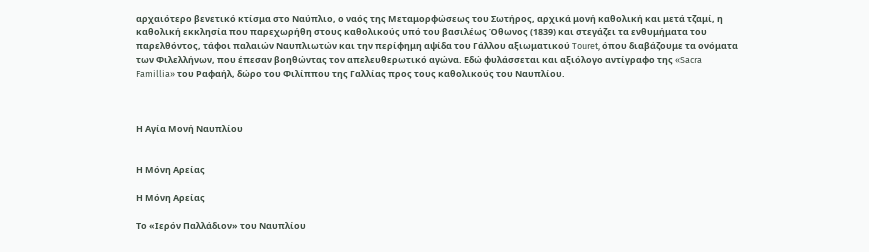αρχαιότερο βενετικό κτίσμα στο Ναύπλιο, ο ναός της Μεταμορφώσεως του Σωτήρος, αρχικά μονή καθολική και μετά τζαμί, η καθολική εκκλησία που παρεχωρήθη στους καθολικούς υπό του βασιλέως Όθωνος (1839) και στεγάζει τα ενθυμήματα του παρελθόντος, τάφοι παλαιών Ναυπλιωτών και την περίφημη αψίδα του Γάλλου αξιωματικού Touret, όπου διαβάζουμε τα ονόματα των Φιλελλήνων, που έπεσαν βοηθώντας τον απελευθερωτικό αγώνα. Εδώ φυλάσσεται και αξιόλογο αντίγραφο της «Sacra Famillia» του Ραφαήλ, δώρο του Φιλίππου της Γαλλίας προς τους καθολικούς του Ναυπλίου.



Η Αγία Μονή Ναυπλίου


Η Μόνη Αρείας

Η Μόνη Αρείας

Το «Ιερόν Παλλάδιον» του Ναυπλίου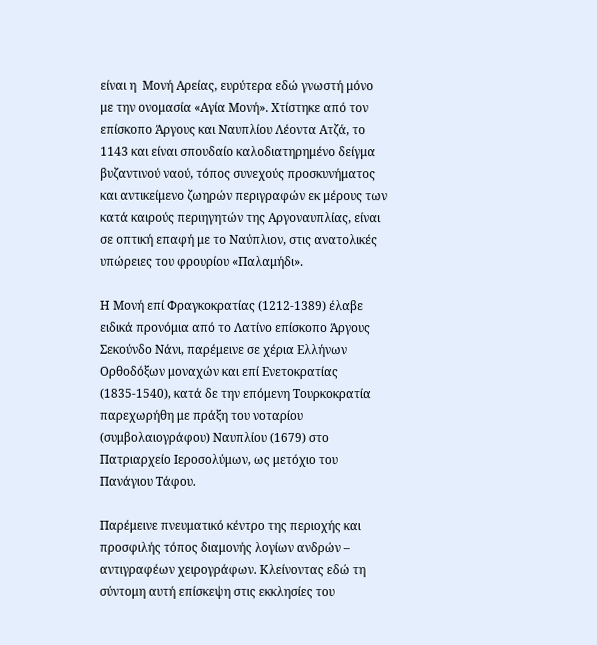είναι η  Μονή Αρείας, ευρύτερα εδώ γνωστή μόνο με την ονομασία «Αγία Μονή». Χτίστηκε από τον επίσκοπο Άργους και Ναυπλίου Λέοντα Ατζά, το 1143 και είναι σπουδαίο καλοδιατηρημένο δείγμα βυζαντινού ναού, τόπος συνεχούς προσκυνήματος και αντικείμενο ζωηρών περιγραφών εκ μέρους των κατά καιρούς περιηγητών της Αργοναυπλίας, είναι σε οπτική επαφή με το Ναύπλιον, στις ανατολικές υπώρειες του φρουρίου «Παλαμήδι».

Η Μονή επί Φραγκοκρατίας (1212-1389) έλαβε ειδικά προνόμια από το Λατίνο επίσκοπο Άργους Σεκούνδο Νάνι, παρέμεινε σε χέρια Ελλήνων Ορθοδόξων μοναχών και επί Ενετοκρατίας (1835-1540), κατά δε την επόμενη Τουρκοκρατία παρεχωρήθη με πράξη του νοταρίου (συμβολαιογράφου) Ναυπλίου (1679) στο Πατριαρχείο Ιεροσολύμων, ως μετόχιο του Πανάγιου Τάφου.

Παρέμεινε πνευματικό κέντρο της περιοχής και προσφιλής τόπος διαμονής λογίων ανδρών – αντιγραφέων χειρογράφων. Κλείνοντας εδώ τη σύντομη αυτή επίσκεψη στις εκκλησίες του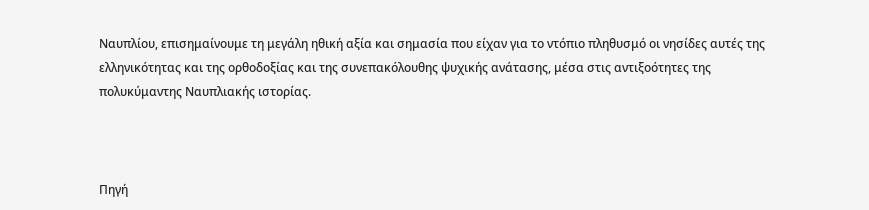Ναυπλίου, επισημαίνουμε τη μεγάλη ηθική αξία και σημασία που είχαν για το ντόπιο πληθυσμό οι νησίδες αυτές της ελληνικότητας και της ορθοδοξίας και της συνεπακόλουθης ψυχικής ανάτασης, μέσα στις αντιξοότητες της πολυκύμαντης Ναυπλιακής ιστορίας.



Πηγή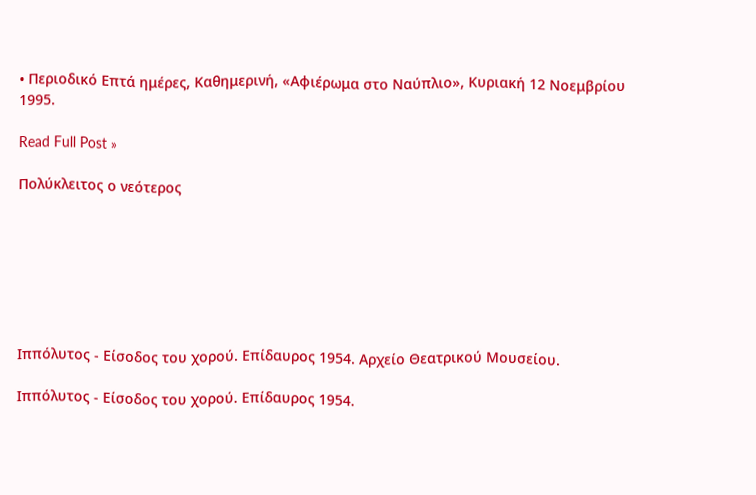• Περιοδικό Επτά ημέρες, Καθημερινή, «Αφιέρωμα στο Ναύπλιο», Κυριακή 12 Νοεμβρίου 1995.

Read Full Post »

Πολύκλειτος ο νεότερος







Ιππόλυτος - Είσοδος του χορού. Επίδαυρος 1954. Αρχείο Θεατρικού Μουσείου.

Ιππόλυτος - Είσοδος του χορού. Επίδαυρος 1954.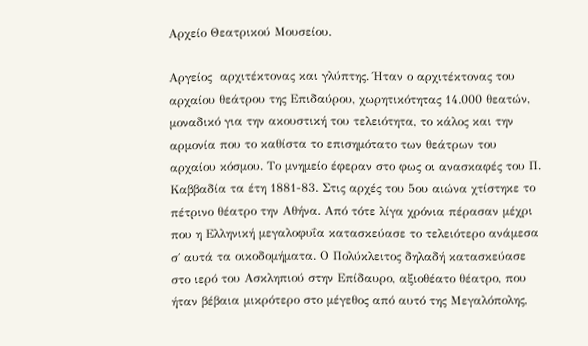Αρχείο Θεατρικού Μουσείου.

Αργείος  αρχιτέκτονας και γλύπτης. Ήταν ο αρχιτέκτονας του αρχαίου θεάτρου της Επιδαύρου, χωρητικότητας 14.000 θεατών, μοναδικό για την ακουστική του τελειότητα, το κάλος και την αρμονία που το καθίστα το επισημότατο των θεάτρων του αρχαίου κόσμου. Το μνημείο έφεραν στο φως οι ανασκαφές του Π. Καββαδία τα έτη 1881-83. Στις αρχές του 5ου αιώνα χτίστηκε το πέτρινο θέατρο την Αθήνα. Από τότε λίγα χρόνια πέρασαν μέχρι που η Ελληνική μεγαλοφυΐα κατασκεύασε το τελειότερο ανάμεσα σ΄ αυτά τα οικοδομήματα. Ο Πολύκλειτος δηλαδή κατασκεύασε  στο ιερό του Ασκληπιού στην Επίδαυρο, αξιοθέατο θέατρο, που ήταν βέβαια μικρότερο στο μέγεθος από αυτό της Μεγαλόπολης,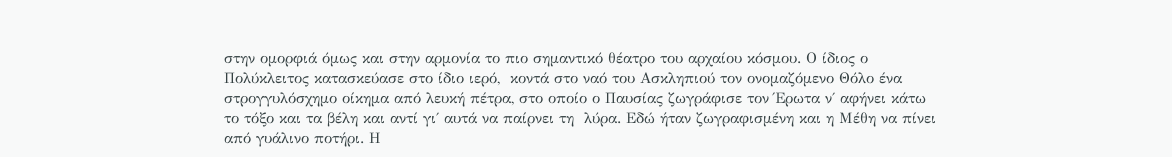στην ομορφιά όμως και στην αρμονία το πιο σημαντικό θέατρο του αρχαίου κόσμου. Ο ίδιος ο Πολύκλειτος κατασκεύασε στο ίδιο ιερό,  κοντά στο ναό του Ασκληπιού τον ονομαζόμενο Θόλο ένα στρογγυλόσχημο οίκημα από λευκή πέτρα, στο οποίο ο Παυσίας ζωγράφισε τον Έρωτα ν΄ αφήνει κάτω το τόξο και τα βέλη και αντί γι΄ αυτά να παίρνει τη  λύρα. Εδώ ήταν ζωγραφισμένη και η Μέθη να πίνει από γυάλινο ποτήρι. Η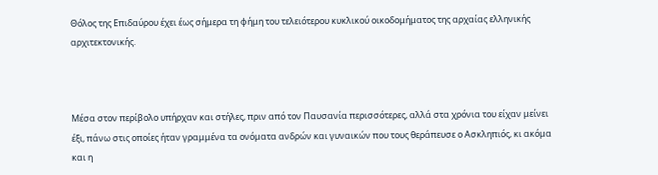Θόλος της Επιδαύρου έχει έως σήμερα τη φήμη του τελειότερου κυκλικού οικοδομήματος της αρχαίας ελληνικής αρχιτεκτονικής.



Μέσα στον περίβολο υπήρχαν και στήλες, πριν από τον Παυσανία περισσότερες, αλλά στα χρόνια του είχαν μείνει έξι, πάνω στις οποίες ήταν γραμμένα τα ονόματα ανδρών και γυναικών που τους θεράπευσε ο Ασκληπιός, κι ακόμα και η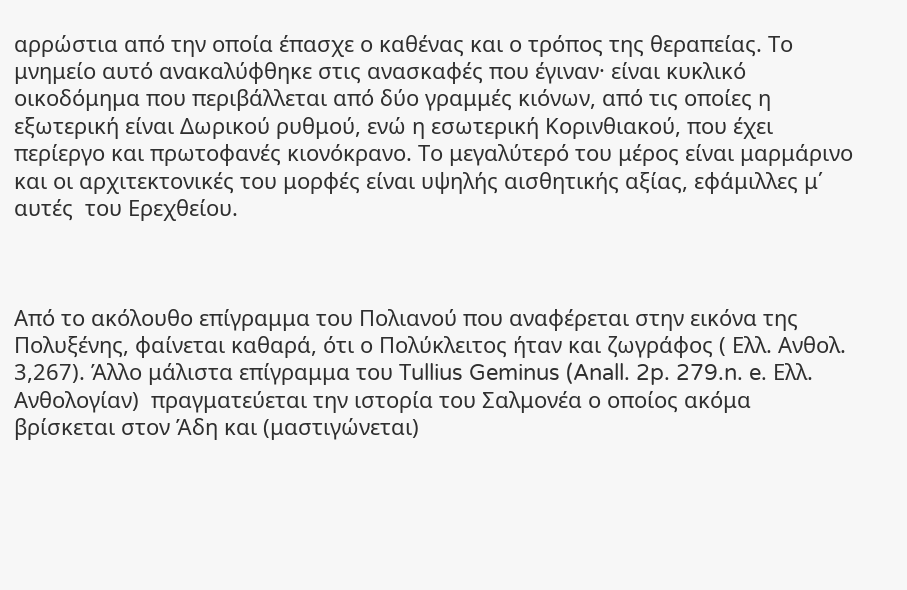αρρώστια από την οποία έπασχε ο καθένας και ο τρόπος της θεραπείας. Το μνημείο αυτό ανακαλύφθηκε στις ανασκαφές που έγιναν· είναι κυκλικό οικοδόμημα που περιβάλλεται από δύο γραμμές κιόνων, από τις οποίες η εξωτερική είναι Δωρικού ρυθμού, ενώ η εσωτερική Κορινθιακού, που έχει περίεργο και πρωτοφανές κιονόκρανο. Το μεγαλύτερό του μέρος είναι μαρμάρινο και οι αρχιτεκτονικές του μορφές είναι υψηλής αισθητικής αξίας, εφάμιλλες μ΄ αυτές  του Ερεχθείου.



Από το ακόλουθο επίγραμμα του Πολιανού που αναφέρεται στην εικόνα της Πολυξένης, φαίνεται καθαρά, ότι ο Πολύκλειτος ήταν και ζωγράφος ( Ελλ. Ανθολ. 3,267). Άλλο μάλιστα επίγραμμα του Τullius Geminus (Anall. 2p. 279.n. e. Ελλ. Ανθολογίαν)  πραγματεύεται την ιστορία του Σαλμονέα ο οποίος ακόμα βρίσκεται στον Άδη και (μαστιγώνεται)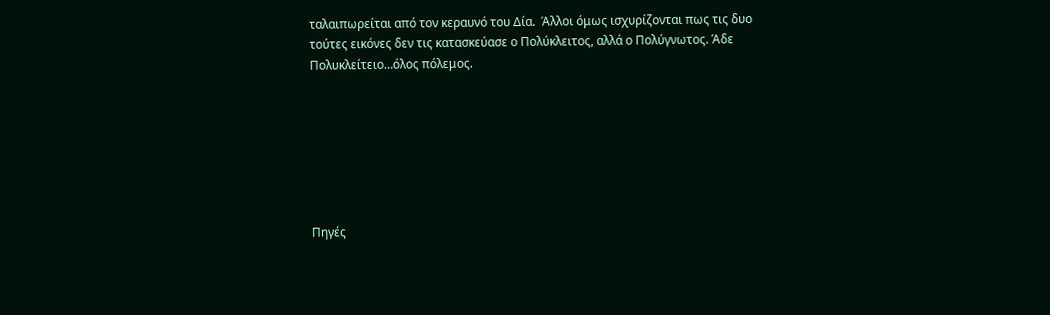ταλαιπωρείται από τον κεραυνό του Δία.  Άλλοι όμως ισχυρίζονται πως τις δυο τούτες εικόνες δεν τις κατασκεύασε ο Πολύκλειτος, αλλά ο Πολύγνωτoς. Άδε Πολυκλείτειο…όλος πόλεμος.







Πηγές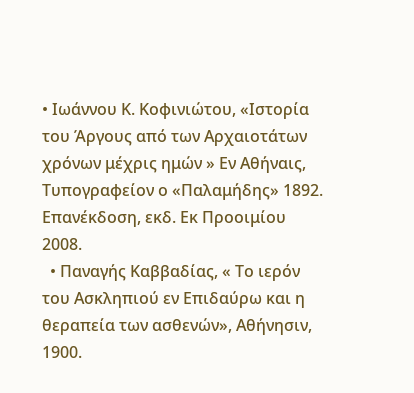• Ιωάννου Κ. Κοφινιώτου, «Ιστορία του Άργους από των Αρχαιοτάτων χρόνων μέχρις ημών » Εν Αθήναις, Τυπογραφείον ο «Παλαμήδης» 1892. Επανέκδοση, εκδ. Εκ Προοιμίου 2008.
  • Παναγής Καββαδίας, « Το ιερόν του Ασκληπιού εν Επιδαύρω και η θεραπεία των ασθενών», Αθήνησιν, 1900.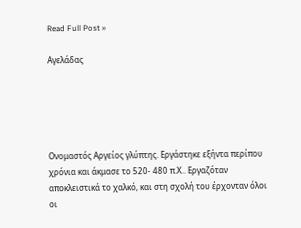Read Full Post »

Αγελάδας





Ονομαστός Αργείος γλύπτης. Εργάστηκε εξήντα περίπου χρόνια και άκμασε το 520- 480 π.Χ.. Εργαζόταν αποκλειστικά το χαλκό, και στη σχολή του έρχονταν όλοι οι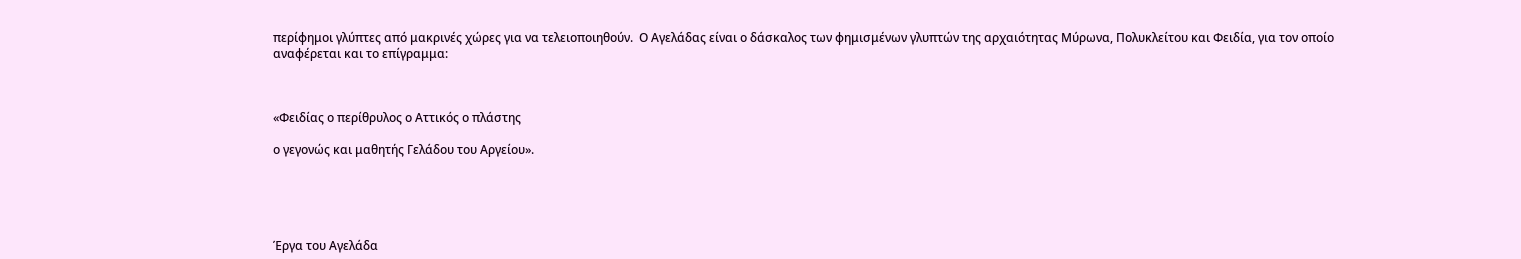περίφημοι γλύπτες από μακρινές χώρες για να τελειοποιηθούν.  Ο Αγελάδας είναι ο δάσκαλος των φημισμένων γλυπτών της αρχαιότητας Μύρωνα, Πολυκλείτου και Φειδία, για τον οποίο αναφέρεται και το επίγραμμα:



«Φειδίας ο περίθρυλος ο Αττικός ο πλάστης

ο γεγονώς και μαθητής Γελάδου του Αργείου».





Έργα του Αγελάδα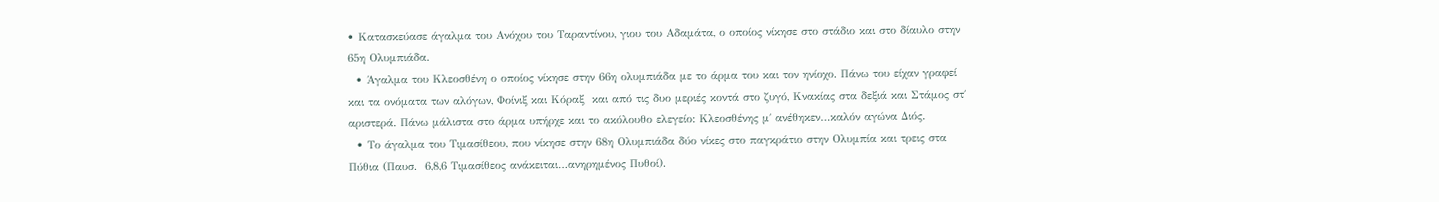• Κατασκεύασε άγαλμα του Ανόχου του Ταραντίνου, γιου του Αδαμάτα, ο οποίος νίκησε στο στάδιο και στο δίαυλο στην 65η Ολυμπιάδα.
  • Άγαλμα του Κλεοσθένη ο οποίος νίκησε στην 66η ολυμπιάδα με το άρμα του και τον ηνίοχο. Πάνω του είχαν γραφεί και τα ονόματα των αλόγων, Φοίνιξ και Κόραξ  και από τις δυο μεριές κοντά στο ζυγό, Κνακίας στα δεξιά και Στάμος στ΄ αριστερά. Πάνω μάλιστα στο άρμα υπήρχε και το ακόλουθο ελεγείο: Κλεοσθένης μ΄ ανέθηκεν…καλόν αγώνα Διός.
  • Το άγαλμα του Τιμασίθεου, που νίκησε στην 68η Ολυμπιάδα δύο νίκες στο παγκράτιο στην Ολυμπία και τρεις στα Πύθια (Παυσ.  6,8,6 Τιμασίθεος ανάκειται…ανηρημένος Πυθοί).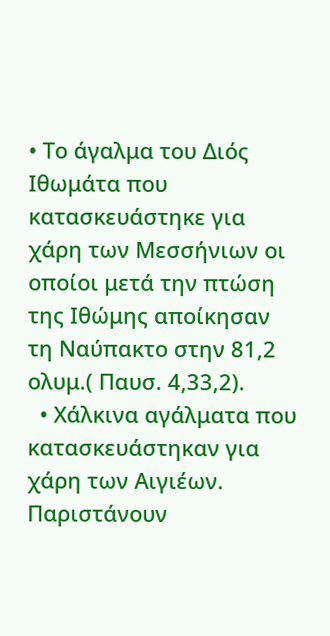• Το άγαλμα του Διός Ιθωμάτα που κατασκευάστηκε για χάρη των Μεσσήνιων οι οποίοι μετά την πτώση της Ιθώμης αποίκησαν τη Ναύπακτο στην 81,2 ολυμ.( Παυσ. 4,33,2).
  • Χάλκινα αγάλματα που κατασκευάστηκαν για χάρη των Αιγιέων. Παριστάνουν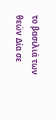το βασιλιά των θεών Δία σε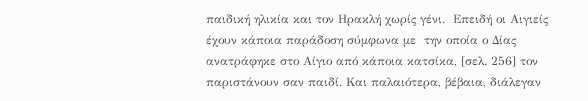παιδική ηλικία και τον Ηρακλή χωρίς γένι.  Επειδή οι Αιγιείς έχουν κάποια παράδοση σύμφωνα με  την οποία ο Δίας ανατράφηκε στο Αίγιο από κάποια κατσίκα, [σελ. 256] τον παριστάνουν σαν παιδί. Και παλαιότερα, βέβαια, διάλεγαν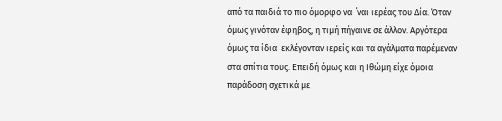από τα παιδιά το πιο όμορφο να  ΄ναι ιερέας του Δία. Όταν όμως γινόταν έφηβος, η τιμή πήγαινε σε άλλον. Αργότερα όμως τα ίδια  εκλέγονταν ιερείς και τα αγάλματα παρέμεναν στα σπίτια τους. Επειδή όμως και η Ιθώμη είχε όμοια παράδοση σχετικά με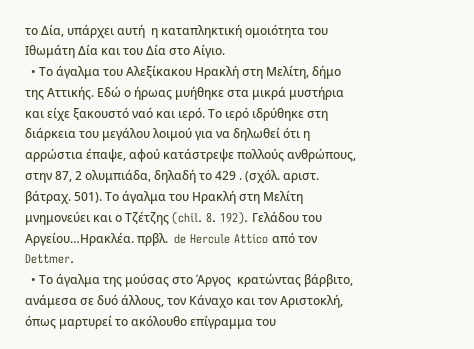το Δία, υπάρχει αυτή  η καταπληκτική ομοιότητα του Ιθωμάτη Δία και του Δία στο Αίγιο.
  • Το άγαλμα του Αλεξίκακου Ηρακλή στη Μελίτη, δήμο της Αττικής. Εδώ ο ήρωας μυήθηκε στα μικρά μυστήρια και είχε ξακουστό ναό και ιερό. Το ιερό ιδρύθηκε στη διάρκεια του μεγάλου λοιμού για να δηλωθεί ότι η αρρώστια έπαψε, αφού κατάστρεψε πολλούς ανθρώπους, στην 87, 2 ολυμπιάδα, δηλαδή το 429 . (σχόλ. αριστ. βάτραχ. 501). Το άγαλμα του Ηρακλή στη Μελίτη μνημονεύει και ο Τζέτζης (chil. 8. 192). Γελάδου του Αργείου…Ηρακλέα. πρβλ.  de Hercule Attico από τον Dettmer.
  • Το άγαλμα της μούσας στο Άργος  κρατώντας βάρβιτο, ανάμεσα σε δυό άλλους, τον Κάναχο και τον Αριστοκλή, όπως μαρτυρεί το ακόλουθο επίγραμμα του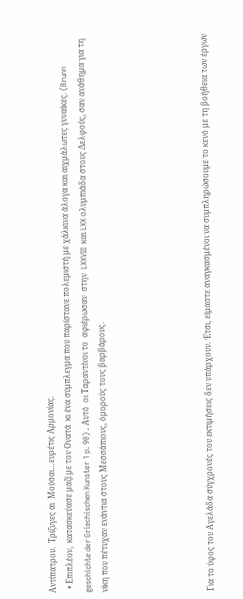Αντίπατρου.  Τρίζυγες αι  Μούσαι…ευρέτις Αρμονίας.
  • Επιπλέον,  κατασκεύασε μαζί με τον Ονατά  κι ένα σύμπλεγμα που παρίστανε πολεμιστή με χάλκινα άλογα και αιχμάλωτες γυναίκες. (Brunn geschichte der Griechischen Kunster 1 p. 90) . Αυτό  οι Ταραντίνοι το  αφιέρωσαν  στην  LXXVIII  και LXX ολυμπιάδα στους Δελφούς, σαν ανάθημα για τη νίκη που πέτυχαν ενάντια στους Μεσσάπιους, όμορούς τους βαρβάρους.





Για το ύφος του Αγελάδα σύγχρονές του εκτιμήσεις δεν υπάρχουν. Έτσι, είμαστε αναγκασμένοι να συμπληρώσουμε το κενό με τη βοήθεια των έργων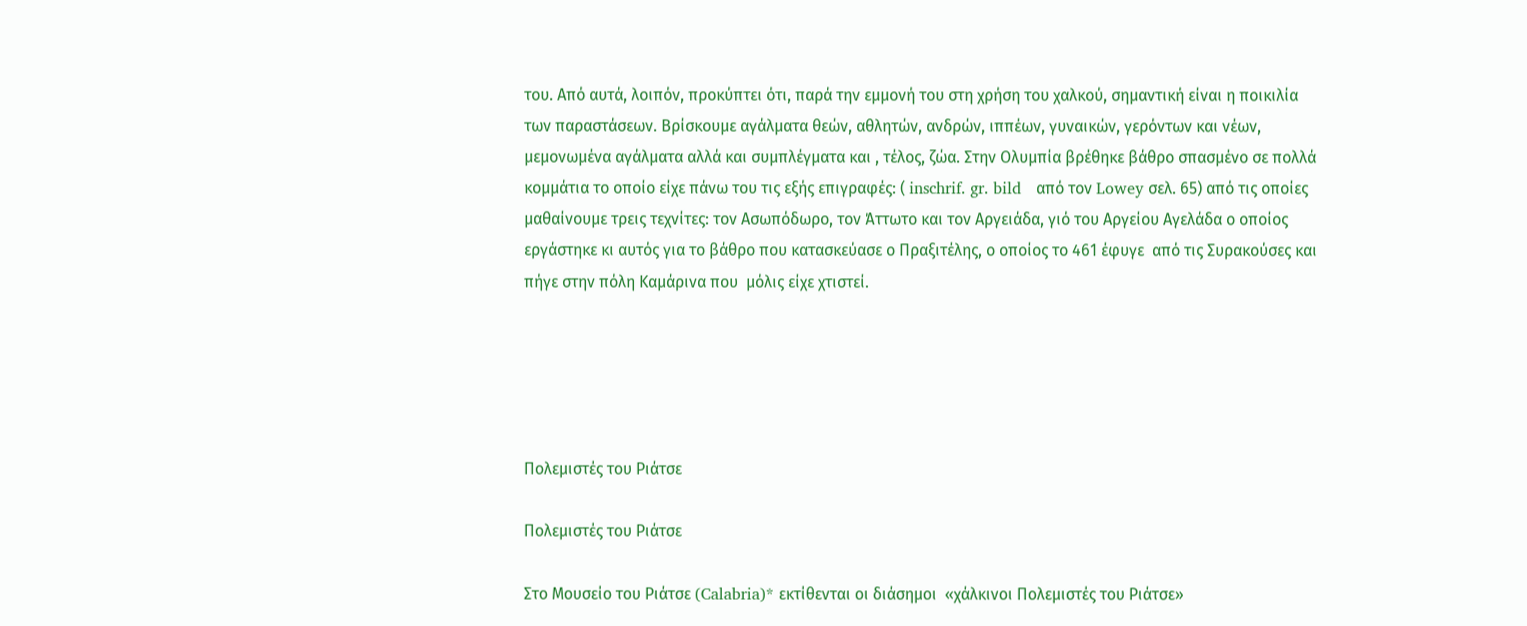του. Από αυτά, λοιπόν, προκύπτει ότι, παρά την εμμονή του στη χρήση του χαλκού, σημαντική είναι η ποικιλία των παραστάσεων. Βρίσκουμε αγάλματα θεών, αθλητών, ανδρών, ιππέων, γυναικών, γερόντων και νέων, μεμονωμένα αγάλματα αλλά και συμπλέγματα και , τέλος, ζώα. Στην Ολυμπία βρέθηκε βάθρο σπασμένο σε πολλά κομμάτια το οποίο είχε πάνω του τις εξής επιγραφές: ( inschrif. gr. bild   από τον Lowey σελ. 65) από τις οποίες μαθαίνουμε τρεις τεχνίτες: τον Ασωπόδωρο, τον Άττωτο και τον Αργειάδα, γιό του Αργείου Αγελάδα ο οποίος εργάστηκε κι αυτός για το βάθρο που κατασκεύασε ο Πραξιτέλης, ο οποίος το 461 έφυγε  από τις Συρακούσες και πήγε στην πόλη Καμάρινα που  μόλις είχε χτιστεί.





Πολεμιστές του Ριάτσε

Πολεμιστές του Ριάτσε

Στο Μουσείο του Ριάτσε (Calabria)* εκτίθενται οι διάσημοι  «χάλκινοι Πολεμιστές του Ριάτσε»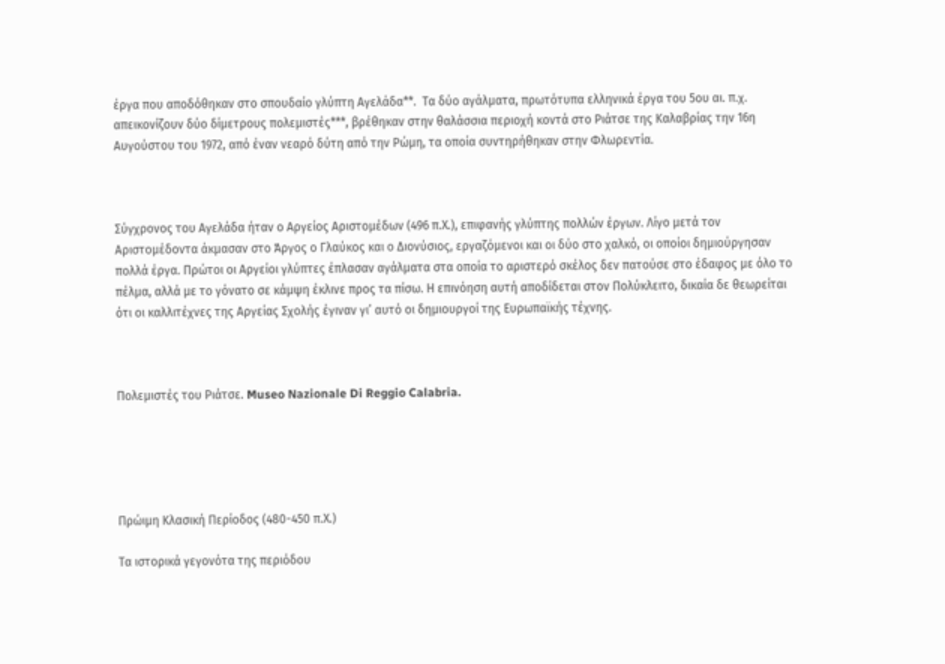έργα που αποδόθηκαν στο σπουδαίο γλύπτη Αγελάδα**.  Τα δύο αγάλματα, πρωτότυπα ελληνικά έργα του 5ου αι. π.χ. απεικονίζουν δύο δίμετρους πολεμιστές***, βρέθηκαν στην θαλάσσια περιοχή κοντά στο Ριάτσε της Καλαβρίας την 16η Αυγούστου του 1972, από έναν νεαρό δύτη από την Ρώμη, τα οποία συντηρήθηκαν στην Φλωρεντία.



Σύγχρονος του Αγελάδα ήταν ο Αργείος Αριστομέδων (496 π.Χ.), επιφανής γλύπτης πολλών έργων. Λίγο μετά τον Αριστομέδοντα άκμασαν στο Άργος ο Γλαύκος και ο Διονύσιος, εργαζόμενοι και οι δύο στο χαλκό, οι οποίοι δημιούργησαν πολλά έργα. Πρώτοι οι Αργείοι γλύπτες έπλασαν αγάλματα στα οποία το αριστερό σκέλος δεν πατούσε στο έδαφος με όλο το πέλμα, αλλά με το γόνατο σε κάμψη έκλινε προς τα πίσω. Η επινόηση αυτή αποδίδεται στον Πολύκλειτο, δικαία δε θεωρείται ότι οι καλλιτέχνες της Αργείας Σχολής έγιναν γι’ αυτό οι δημιουργοί της Ευρωπαϊκής τέχνης.



Πολεμιστές του Ριάτσε. Museo Nazionale Di Reggio Calabria.





Πρώιμη Κλασική Περίοδος (480-450 π.Χ.)

Τα ιστορικά γεγονότα της περιόδου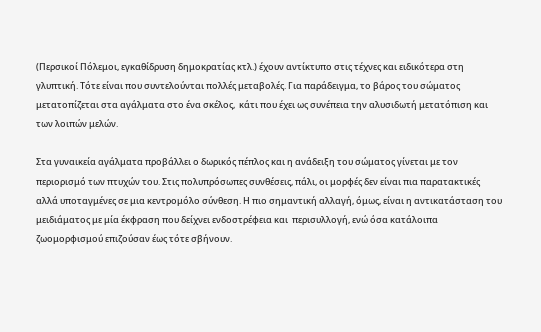(Περσικοί Πόλεμοι, εγκαθίδρυση δημοκρατίας κτλ.) έχουν αντίκτυπο στις τέχνες και ειδικότερα στη γλυπτική. Τότε είναι που συντελούνται πολλές μεταβολές. Για παράδειγμα, το βάρος του σώματος μετατοπίζεται στα αγάλματα στο ένα σκέλος,  κάτι που έχει ως συνέπεια την αλυσιδωτή μετατόπιση και των λοιπών μελών.

Στα γυναικεία αγάλματα προβάλλει ο δωρικός πέπλος και η ανάδειξη του σώματος γίνεται με τον περιορισμό των πτυχών του. Στις πολυπρόσωπες συνθέσεις, πάλι, οι μορφές δεν είναι πια παρατακτικές αλλά υποταγμένες σε μια κεντρομόλο σύνθεση. Η πιο σημαντική αλλαγή, όμως, είναι η αντικατάσταση του μειδιάματος με μία έκφραση που δείχνει ενδοστρέφεια και  περισυλλογή, ενώ όσα κατάλοιπα ζωομορφισμού επιζούσαν έως τότε σβήνουν.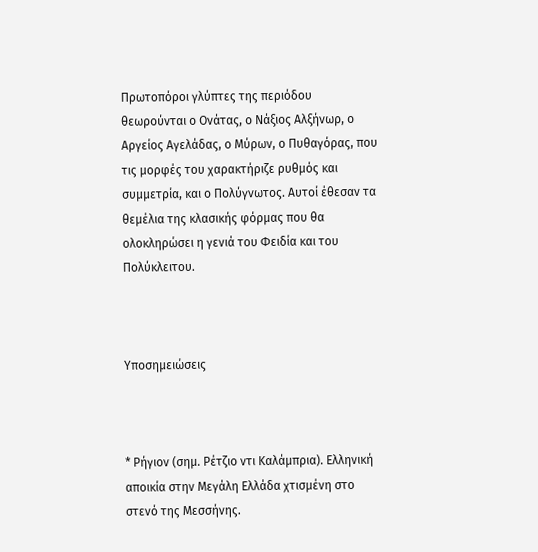Πρωτοπόροι γλύπτες της περιόδου θεωρούνται ο Ονάτας, ο Νάξιος Αλξήνωρ, ο Αργείος Αγελάδας, ο Μύρων, ο Πυθαγόρας, που τις μορφές του χαρακτήριζε ρυθμός και συμμετρία, και ο Πολύγνωτος. Αυτοί έθεσαν τα θεμέλια της κλασικής φόρμας που θα ολοκληρώσει η γενιά του Φειδία και του Πολύκλειτου.



Υποσημειώσεις



* Ρήγιον (σημ. Ρέτζιο ντι Καλάμπρια). Ελληνική αποικία στην Μεγάλη Ελλάδα χτισμένη στο στενό της Μεσσήνης.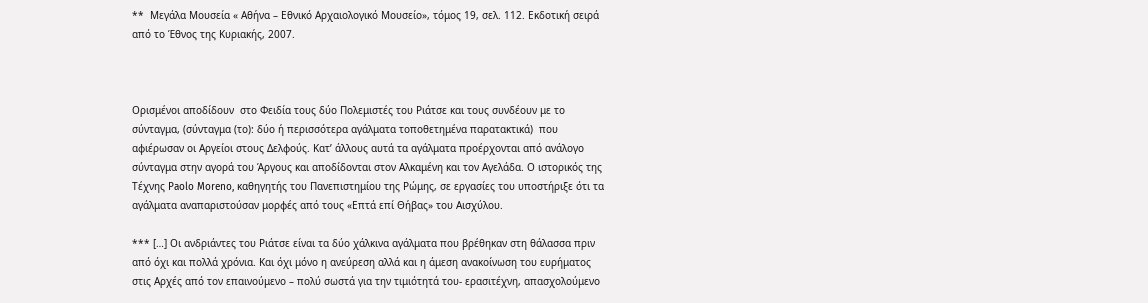**  Μεγάλα Μουσεία « Αθήνα – Εθνικό Αρχαιολογικό Μουσείο», τόμος 19, σελ. 112. Εκδοτική σειρά από το Έθνος της Κυριακής, 2007.



Ορισμένοι αποδίδουν  στο Φειδία τους δύο Πολεμιστές του Ριάτσε και τους συνδέουν με το σύνταγμα, (σύνταγμα (το): δύο ή περισσότερα αγάλματα τοποθετημένα παρατακτικά)  που αφιέρωσαν οι Αργείοι στους Δελφούς. Κατ’ άλλους αυτά τα αγάλματα προέρχονται από ανάλογο σύνταγμα στην αγορά του Άργους και αποδίδονται στον Αλκαμένη και τον Αγελάδα. Ο ιστορικός της Τέχνης Paolo Moreno, καθηγητής του Πανεπιστημίου της Ρώμης, σε εργασίες του υποστήριξε ότι τα αγάλματα αναπαριστούσαν μορφές από τους «Επτά επί Θήβας» του Αισχύλου.

*** […] Οι ανδριάντες του Ριάτσε είναι τα δύο χάλκινα αγάλματα που βρέθηκαν στη θάλασσα πριν από όχι και πολλά χρόνια. Και όχι μόνο η ανεύρεση αλλά και η άμεση ανακοίνωση του ευρήματος στις Αρχές από τον επαινούμενο – πολύ σωστά για την τιμιότητά του- ερασιτέχνη, απασχολούμενο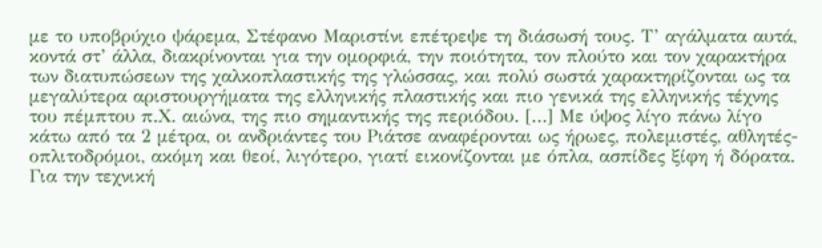με το υποβρύχιο ψάρεμα, Στέφανο Μαριστίνι επέτρεψε τη διάσωσή τους. Τ’ αγάλματα αυτά, κοντά στ’ άλλα, διακρίνονται για την ομορφιά, την ποιότητα, τον πλούτο και τον χαρακτήρα των διατυπώσεων της χαλκοπλαστικής της γλώσσας, και πολύ σωστά χαρακτηρίζονται ως τα μεγαλύτερα αριστουργήματα της ελληνικής πλαστικής και πιο γενικά της ελληνικής τέχνης του πέμπτου π.Χ. αιώνα, της πιο σημαντικής της περιόδου. […] Με ύψος λίγο πάνω λίγο κάτω από τα 2 μέτρα, οι ανδριάντες του Ριάτσε αναφέρονται ως ήρωες, πολεμιστές, αθλητές-οπλιτοδρόμοι, ακόμη και θεοί, λιγότερο, γιατί εικονίζονται με όπλα, ασπίδες ξίφη ή δόρατα. Για την τεχνική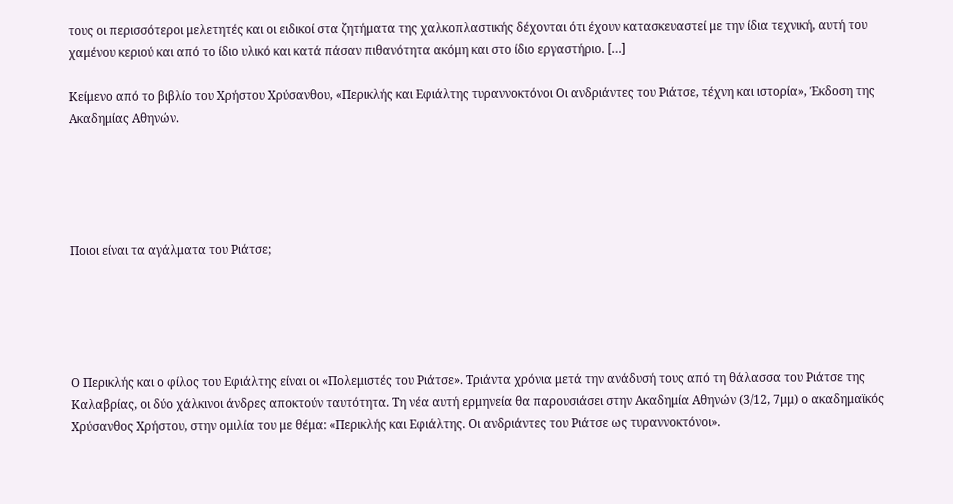τους οι περισσότεροι μελετητές και οι ειδικοί στα ζητήματα της χαλκοπλαστικής δέχονται ότι έχουν κατασκευαστεί με την ίδια τεχνική, αυτή του χαμένου κεριού και από το ίδιο υλικό και κατά πάσαν πιθανότητα ακόμη και στο ίδιο εργαστήριο. […]

Κείμενο από το βιβλίο του Χρήστου Χρύσανθου, «Περικλής και Εφιάλτης τυραννοκτόνοι Οι ανδριάντες του Ριάτσε, τέχνη και ιστορία», Έκδοση της Ακαδημίας Αθηνών.





Ποιοι είναι τα αγάλματα του Ριάτσε;





Ο Περικλής και ο φίλος του Εφιάλτης είναι οι «Πολεμιστές του Ριάτσε». Τριάντα χρόνια μετά την ανάδυσή τους από τη θάλασσα του Ριάτσε της Καλαβρίας, οι δύο χάλκινοι άνδρες αποκτούν ταυτότητα. Τη νέα αυτή ερμηνεία θα παρουσιάσει στην Ακαδημία Αθηνών (3/12, 7μμ) ο ακαδημαϊκός Χρύσανθος Χρήστου, στην ομιλία του με θέμα: «Περικλής και Εφιάλτης. Οι ανδριάντες του Ριάτσε ως τυραννοκτόνοι».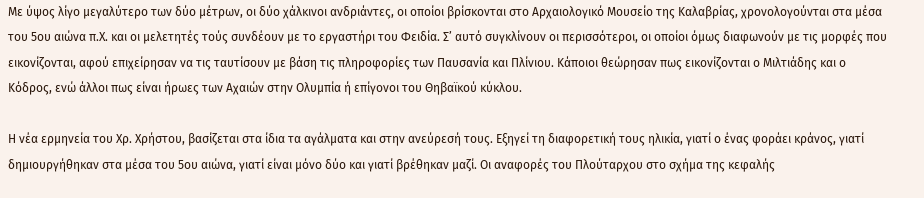Με ύψος λίγο μεγαλύτερο των δύο μέτρων, οι δύο χάλκινοι ανδριάντες, οι οποίοι βρίσκονται στο Αρχαιολογικό Μουσείο της Καλαβρίας, χρονολογούνται στα μέσα του 5ου αιώνα π.Χ. και οι μελετητές τούς συνδέουν με το εργαστήρι του Φειδία. Σ’ αυτό συγκλίνουν οι περισσότεροι, οι οποίοι όμως διαφωνούν με τις μορφές που εικονίζονται, αφού επιχείρησαν να τις ταυτίσουν με βάση τις πληροφορίες των Παυσανία και Πλίνιου. Κάποιοι θεώρησαν πως εικονίζονται ο Μιλτιάδης και ο Κόδρος, ενώ άλλοι πως είναι ήρωες των Αχαιών στην Ολυμπία ή επίγονοι του Θηβαϊκού κύκλου.

Η νέα ερμηνεία του Χρ. Χρήστου, βασίζεται στα ίδια τα αγάλματα και στην ανεύρεσή τους. Εξηγεί τη διαφορετική τους ηλικία, γιατί ο ένας φοράει κράνος, γιατί δημιουργήθηκαν στα μέσα του 5ου αιώνα, γιατί είναι μόνο δύο και γιατί βρέθηκαν μαζί. Οι αναφορές του Πλούταρχου στο σχήμα της κεφαλής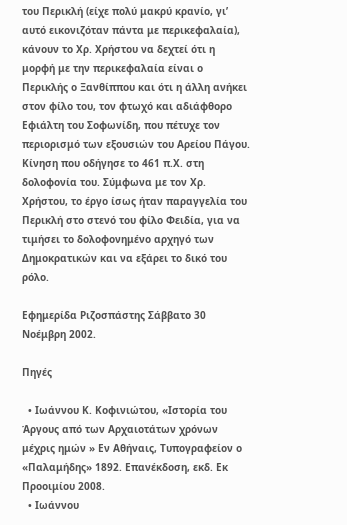του Περικλή (είχε πολύ μακρύ κρανίο, γι’ αυτό εικονιζόταν πάντα με περικεφαλαία), κάνουν το Χρ. Χρήστου να δεχτεί ότι η μορφή με την περικεφαλαία είναι ο Περικλής ο Ξανθίππου και ότι η άλλη ανήκει στον φίλο του, τον φτωχό και αδιάφθορο Εφιάλτη του Σοφωνίδη, που πέτυχε τον περιορισμό των εξουσιών του Αρείου Πάγου. Κίνηση που οδήγησε το 461 π.Χ. στη δολοφονία του. Σύμφωνα με τον Χρ. Χρήστου, το έργο ίσως ήταν παραγγελία του Περικλή στο στενό του φίλο Φειδία, για να τιμήσει το δολοφονημένο αρχηγό των Δημοκρατικών και να εξάρει το δικό του ρόλο.

Εφημερίδα Ριζοσπάστης Σάββατο 30 Νοέμβρη 2002.

Πηγές

  • Ιωάννου Κ. Κοφινιώτου, «Ιστορία του Άργους από των Αρχαιοτάτων χρόνων μέχρις ημών » Εν Αθήναις, Τυπογραφείον ο «Παλαμήδης» 1892. Επανέκδοση, εκδ. Εκ Προοιμίου 2008.
  • Ιωάννου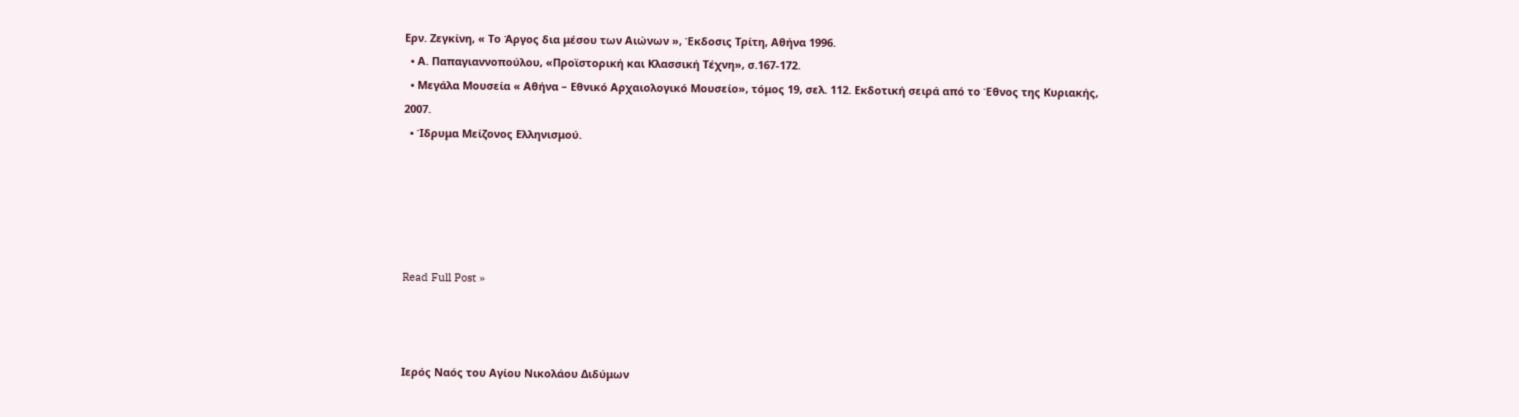Ερν. Ζεγκίνη, « Το Άργος δια μέσου των Αιώνων », Έκδοσις Τρίτη, Αθήνα 1996.
  • Α. Παπαγιαννοπούλου, «Προϊστορική και Κλασσική Τέχνη», σ.167-172.
  • Μεγάλα Μουσεία « Αθήνα – Εθνικό Αρχαιολογικό Μουσείο», τόμος 19, σελ. 112. Εκδοτική σειρά από το Έθνος της Κυριακής, 2007.
  • Ίδρυμα Μείζονος Ελληνισμού.





Read Full Post »



Ιερός Ναός του Αγίου Νικολάου Διδύμων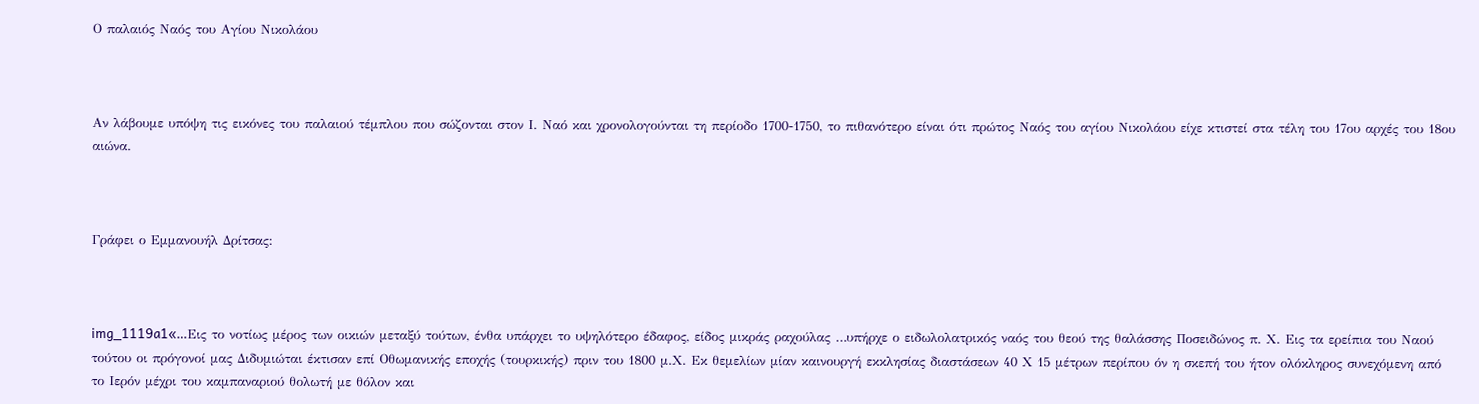Ο παλαιός Ναός του Αγίου Νικολάου



Αν λάβουμε υπόψη τις εικόνες του παλαιού τέμπλου που σώζονται στον Ι. Ναό και χρονολογούνται τη περίοδο 1700-1750, το πιθανότερο είναι ότι πρώτος Ναός του αγίου Νικολάου είχε κτιστεί στα τέλη του 17ου αρχές του 18ου αιώνα.



Γράφει ο Εμμανουήλ Δρίτσας:



img_1119a1«…Εις το νοτίως μέρος των οικιών μεταξύ τούτων, ένθα υπάρχει το υψηλότερο έδαφος, είδος μικράς ραχούλας …υπήρχε ο ειδωλολατρικός ναός του θεού της θαλάσσης Ποσειδώνος π. Χ. Εις τα ερείπια του Ναού τούτου οι πρόγονοί μας Διδυμιώται έκτισαν επί Οθωμανικής εποχής (τουρκικής) πριν του 1800 μ.Χ. Εκ θεμελίων μίαν καινουργή εκκλησίας διαστάσεων 40 Χ 15 μέτρων περίπου όν η σκεπή του ήτον ολόκληρος συνεχόμενη από το Ιερόν μέχρι του καμπαναριού θολωτή με θόλον και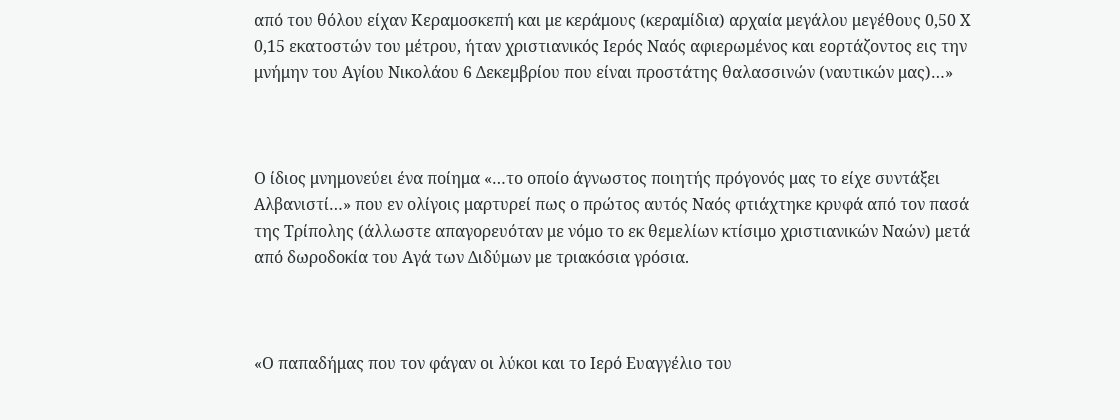από του θόλου είχαν Κεραμοσκεπή και με κεράμους (κεραμίδια) αρχαία μεγάλου μεγέθους 0,50 Χ 0,15 εκατοστών του μέτρου, ήταν χριστιανικός Ιερός Ναός αφιερωμένος και εορτάζοντος εις την μνήμην του Αγίου Νικολάου 6 Δεκεμβρίου που είναι προστάτης θαλασσινών (ναυτικών μας)…»



Ο ίδιος μνημονεύει ένα ποίημα «…το οποίο άγνωστος ποιητής πρόγονός μας το είχε συντάξει Αλβανιστί…» που εν ολίγοις μαρτυρεί πως ο πρώτος αυτός Ναός φτιάχτηκε κρυφά από τον πασά της Τρίπολης (άλλωστε απαγορευόταν με νόμο το εκ θεμελίων κτίσιμο χριστιανικών Ναών) μετά από δωροδοκία του Αγά των Διδύμων με τριακόσια γρόσια.



«Ο παπαδήμας που τον φάγαν οι λύκοι και το Ιερό Ευαγγέλιο του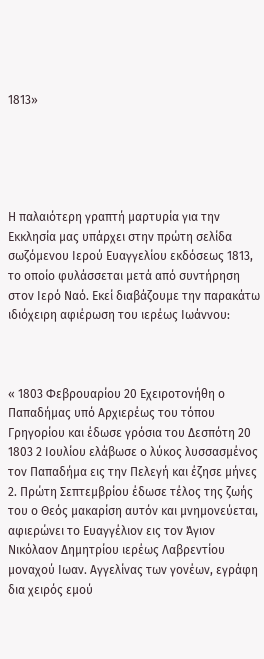1813»





Η παλαιότερη γραπτή μαρτυρία για την Εκκλησία μας υπάρχει στην πρώτη σελίδα σωζόμενου Ιερού Ευαγγελίου εκδόσεως 1813, το οποίο φυλάσσεται μετά από συντήρηση στον Ιερό Ναό. Εκεί διαβάζουμε την παρακάτω ιδιόχειρη αφιέρωση του ιερέως Ιωάννου:



« 1803 Φεβρουαρίου 20 Εχειροτονήθη ο Παπαδήμας υπό Αρχιερέως του τόπου Γρηγορίου και έδωσε γρόσια του Δεσπότη 20 1803 2 Ιουλίου ελάβωσε ο λύκος λυσσασμένος τον Παπαδήμα εις την Πελεγή και έζησε μήνες 2. Πρώτη Σεπτεμβρίου έδωσε τέλος της ζωής του ο Θεός μακαρίση αυτόν και μνημονεύεται, αφιερώνει το Ευαγγέλιον εις τον Άγιον Νικόλαον Δημητρίου ιερέως Λαβρεντίου μοναχού Ιωαν. Αγγελίνας των γονέων, εγράφη δια χειρός εμού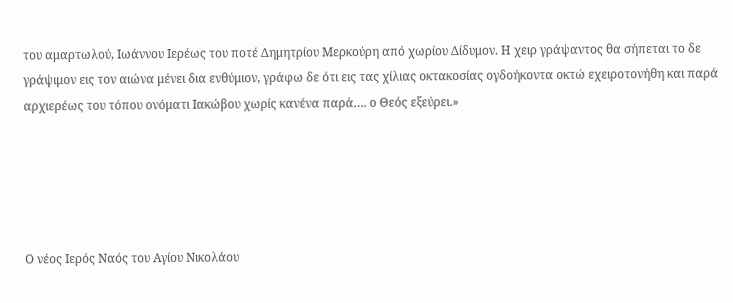του αμαρτωλού, Ιωάννου Ιερέως του ποτέ Δημητρίου Μερκούρη από χωρίου Δίδυμον. Η χειρ γράψαντος θα σήπεται το δε γράψιμον εις τον αιώνα μένει δια ενθύμιον, γράφω δε ότι εις τας χίλιας οκτακοσίας ογδοήκοντα οκτώ εχειροτονήθη και παρά αρχιερέως του τόπου ονόματι Ιακώβου χωρίς κανένα παρά…. ο Θεός εξεύρει.»





Ο νέος Ιερός Ναός του Αγίου Νικολάου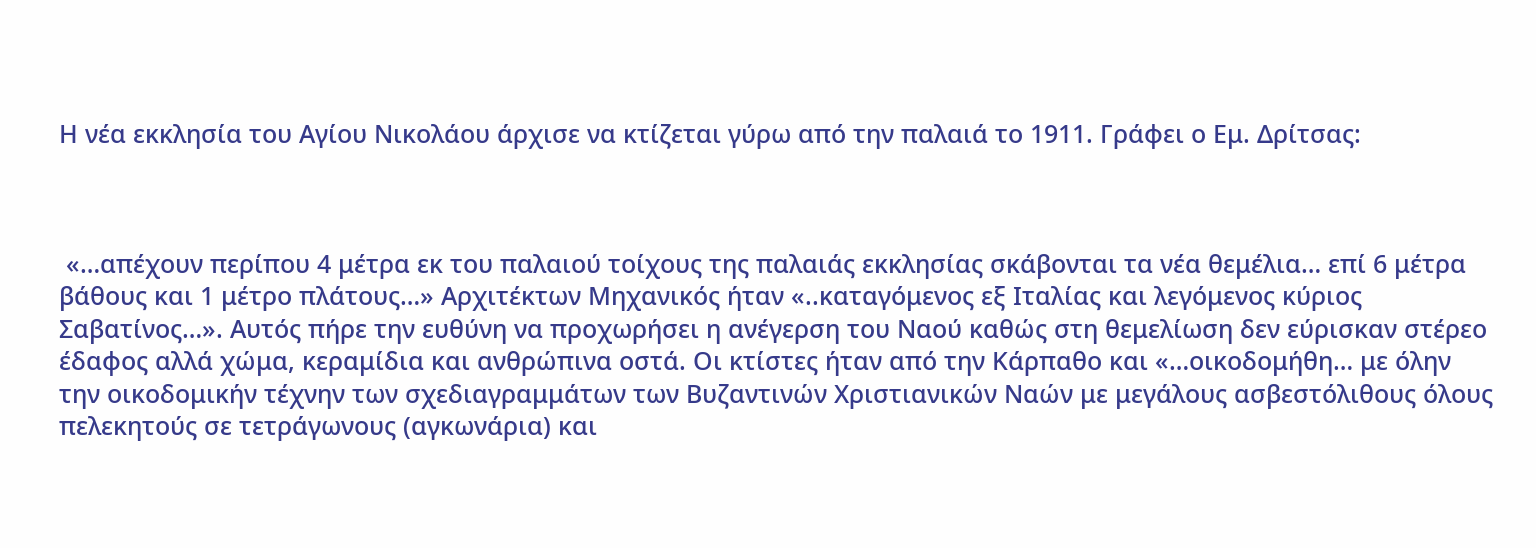Η νέα εκκλησία του Αγίου Νικολάου άρχισε να κτίζεται γύρω από την παλαιά το 1911. Γράφει ο Εμ. Δρίτσας:



 «…απέχουν περίπου 4 μέτρα εκ του παλαιού τοίχους της παλαιάς εκκλησίας σκάβονται τα νέα θεμέλια… επί 6 μέτρα βάθους και 1 μέτρο πλάτους…» Αρχιτέκτων Μηχανικός ήταν «..καταγόμενος εξ Ιταλίας και λεγόμενος κύριος Σαβατίνος…». Αυτός πήρε την ευθύνη να προχωρήσει η ανέγερση του Ναού καθώς στη θεμελίωση δεν εύρισκαν στέρεο έδαφος αλλά χώμα, κεραμίδια και ανθρώπινα οστά. Οι κτίστες ήταν από την Κάρπαθο και «…οικοδομήθη… με όλην την οικοδομικήν τέχνην των σχεδιαγραμμάτων των Βυζαντινών Χριστιανικών Ναών με μεγάλους ασβεστόλιθους όλους πελεκητούς σε τετράγωνους (αγκωνάρια) και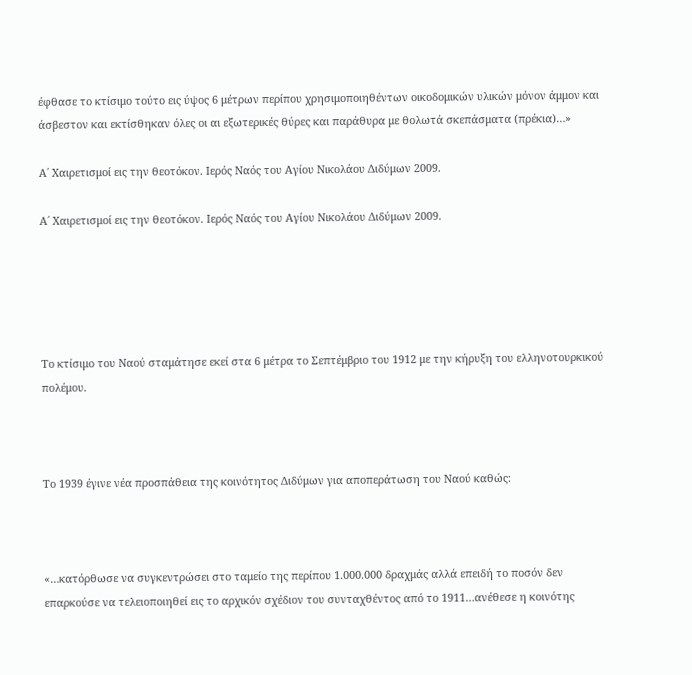έφθασε το κτίσιμο τούτο εις ύψος 6 μέτρων περίπου χρησιμοποιηθέντων οικοδομικών υλικών μόνον άμμον και άσβεστον και εκτίσθηκαν όλες οι αι εξωτερικές θύρες και παράθυρα με θολωτά σκεπάσματα (πρέκια)…»

Α΄ Χαιρετισμοί εις την θεοτόκον. Ιερός Ναός του Αγίου Νικολάου Διδύμων 2009.

Α΄ Χαιρετισμοί εις την θεοτόκον. Ιερός Ναός του Αγίου Νικολάου Διδύμων 2009.





Το κτίσιμο του Ναού σταμάτησε εκεί στα 6 μέτρα το Σεπτέμβριο του 1912 με την κήρυξη του ελληνοτουρκικού πολέμου.



Το 1939 έγινε νέα προσπάθεια της κοινότητος Διδύμων για αποπεράτωση του Ναού καθώς:



«…κατόρθωσε να συγκεντρώσει στο ταμείο της περίπου 1.000.000 δραχμάς αλλά επειδή το ποσόν δεν επαρκούσε να τελειοποιηθεί εις το αρχικόν σχέδιον του συνταχθέντος από το 1911…ανέθεσε η κοινότης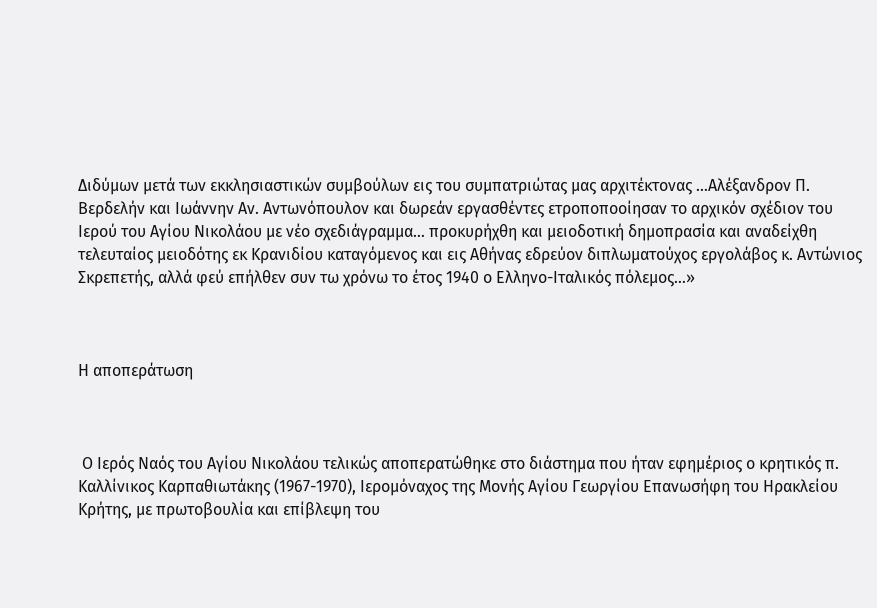Διδύμων μετά των εκκλησιαστικών συμβούλων εις του συμπατριώτας μας αρχιτέκτονας …Αλέξανδρον Π. Βερδελήν και Ιωάννην Αν. Αντωνόπουλον και δωρεάν εργασθέντες ετροποποοίησαν το αρχικόν σχέδιον του Ιερού του Αγίου Νικολάου με νέο σχεδιάγραμμα… προκυρήχθη και μειοδοτική δημοπρασία και αναδείχθη τελευταίος μειοδότης εκ Κρανιδίου καταγόμενος και εις Αθήνας εδρεύον διπλωματούχος εργολάβος κ. Αντώνιος Σκρεπετής, αλλά φεύ επήλθεν συν τω χρόνω το έτος 1940 ο Ελληνο-Ιταλικός πόλεμος…»



Η αποπεράτωση



 Ο Ιερός Ναός του Αγίου Νικολάου τελικώς αποπερατώθηκε στο διάστημα που ήταν εφημέριος ο κρητικός π. Καλλίνικος Καρπαθιωτάκης (1967-1970), Ιερομόναχος της Μονής Αγίου Γεωργίου Επανωσήφη του Ηρακλείου Κρήτης, με πρωτοβουλία και επίβλεψη του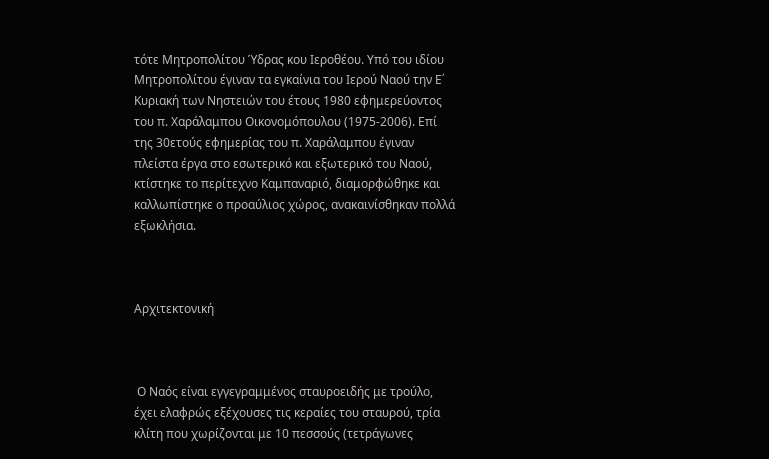τότε Μητροπολίτου Ύδρας κου Ιεροθέου. Υπό του ιδίου Μητροπολίτου έγιναν τα εγκαίνια του Ιερού Ναού την Ε΄ Κυριακή των Νηστειών του έτους 1980 εφημερεύοντος του π. Χαράλαμπου Οικονομόπουλου (1975-2006). Επί της 30ετούς εφημερίας του π. Χαράλαμπου έγιναν πλείστα έργα στο εσωτερικό και εξωτερικό του Ναού, κτίστηκε το περίτεχνο Καμπαναριό, διαμορφώθηκε και καλλωπίστηκε ο προαύλιος χώρος, ανακαινίσθηκαν πολλά εξωκλήσια.



Αρχιτεκτονική



 Ο Ναός είναι εγγεγραμμένος σταυροειδής με τρούλο, έχει ελαφρώς εξέχουσες τις κεραίες του σταυρού, τρία κλίτη που χωρίζονται με 10 πεσσούς (τετράγωνες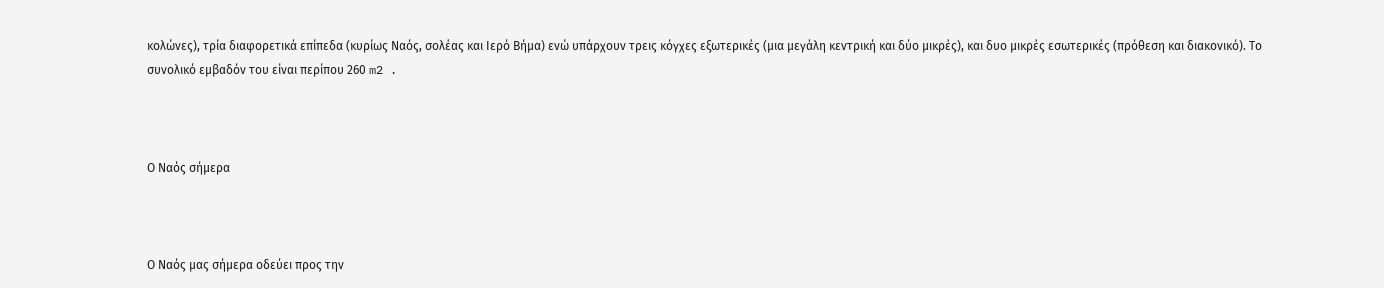κολώνες), τρία διαφορετικά επίπεδα (κυρίως Ναός, σολέας και Ιερό Βήμα) ενώ υπάρχουν τρεις κόγχες εξωτερικές (μια μεγάλη κεντρική και δύο μικρές), και δυο μικρές εσωτερικές (πρόθεση και διακονικό). Το συνολικό εμβαδόν του είναι περίπου 260 m2 .



Ο Ναός σήμερα



Ο Ναός μας σήμερα οδεύει προς την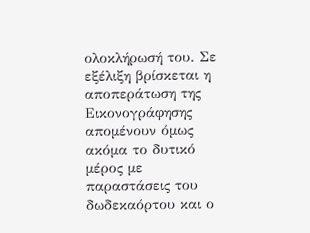ολοκλήρωσή του. Σε εξέλιξη βρίσκεται η αποπεράτωση της Εικονογράφησης απομένουν όμως ακόμα το δυτικό μέρος με παραστάσεις του δωδεκαόρτου και ο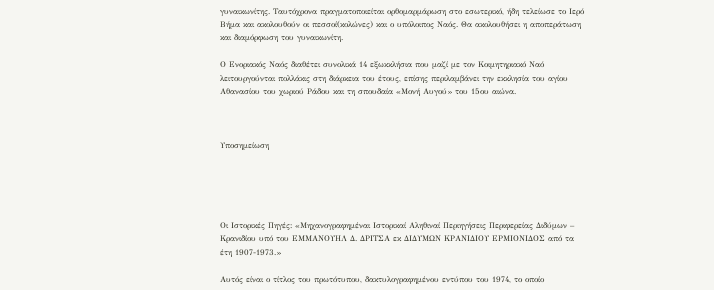γυναικωνίτης. Ταυτόχρονα πραγματοποιείται ορθομαρμάρωση στο εσωτερικό, ήδη τελείωσε το Ιερό Βήμα και ακολουθούν οι πεσσοί(κολώνες) και ο υπόλοιπος Ναός. Θα ακολουθήσει η αποπεράτωση και διαμόρφωση του γυναικωνίτη.

Ο Ενοριακός Ναός διαθέτει συνολικά 14 εξωκκλήσια που μαζί με τον Κοιμητηριακό Ναό λειτουργούνται πολλάκις στη διάρκεια του έτους, επίσης περιλαμβάνει την εκκλησία του αγίου Αθανασίου του χωριού Ράδου και τη σπουδαία «Μονή Αυγού» του 15ου αιώνα.



Υποσημείωση





Οι Ιστορικές Πηγές: «Μηχανογραφημέναι Ιστορικαί Αληθιναί Περιηγήσεις Περιφερείας Διδύμων – Κρανιδίου υπό του ΕΜΜΑΝΟΥΗΛ Δ. ΔΡΙΤΣΑ εκ ΔΙΔΥΜΩΝ ΚΡΑΝΙΔΙΟΥ ΕΡΜΙΟΝΙΔΟΣ από τα έτη 1907-1973.»

Αυτός είναι ο τίτλος του πρωτότυπου, δακτυλογραφημένου εντύπου του 1974, το οποίο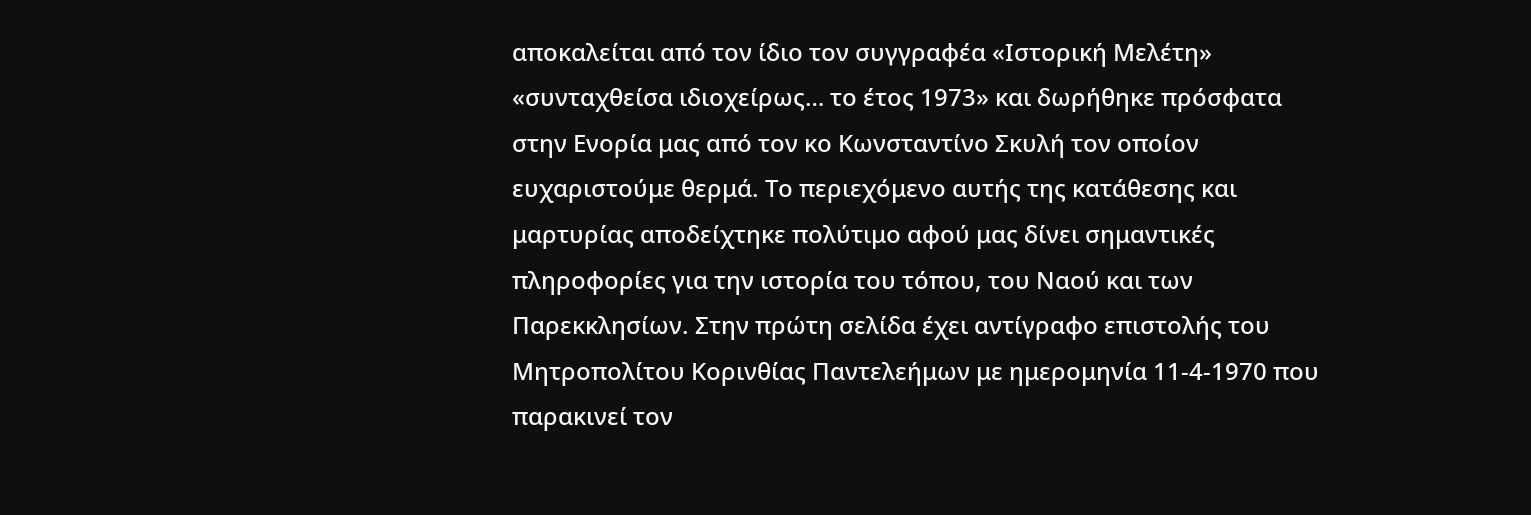αποκαλείται από τον ίδιο τον συγγραφέα «Ιστορική Μελέτη» «συνταχθείσα ιδιοχείρως… το έτος 1973» και δωρήθηκε πρόσφατα στην Ενορία μας από τον κο Κωνσταντίνο Σκυλή τον οποίον ευχαριστούμε θερμά. Το περιεχόμενο αυτής της κατάθεσης και μαρτυρίας αποδείχτηκε πολύτιμο αφού μας δίνει σημαντικές πληροφορίες για την ιστορία του τόπου, του Ναού και των Παρεκκλησίων. Στην πρώτη σελίδα έχει αντίγραφο επιστολής του Μητροπολίτου Κορινθίας Παντελεήμων με ημερομηνία 11-4-1970 που παρακινεί τον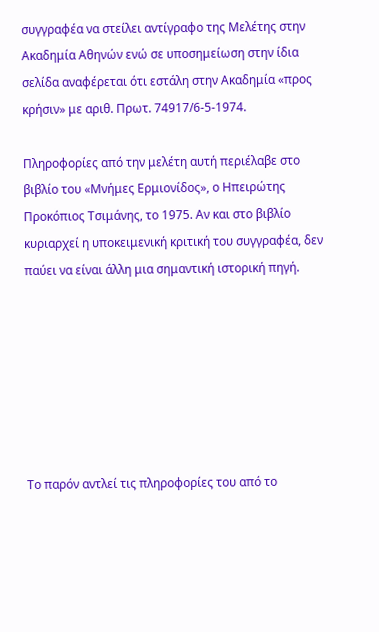συγγραφέα να στείλει αντίγραφο της Μελέτης στην Ακαδημία Αθηνών ενώ σε υποσημείωση στην ίδια σελίδα αναφέρεται ότι εστάλη στην Ακαδημία «προς κρήσιν» με αριθ. Πρωτ. 74917/6-5-1974.

Πληροφορίες από την μελέτη αυτή περιέλαβε στο βιβλίο του «Μνήμες Ερμιονίδος», ο Ηπειρώτης Προκόπιος Τσιμάνης, το 1975. Αν και στο βιβλίο κυριαρχεί η υποκειμενική κριτική του συγγραφέα, δεν παύει να είναι άλλη μια σημαντική ιστορική πηγή.







Το παρόν αντλεί τις πληροφορίες του από το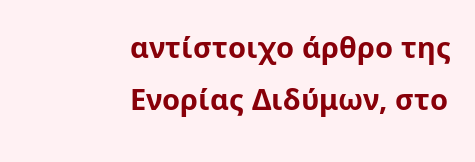αντίστοιχο άρθρο της Ενορίας Διδύμων, στο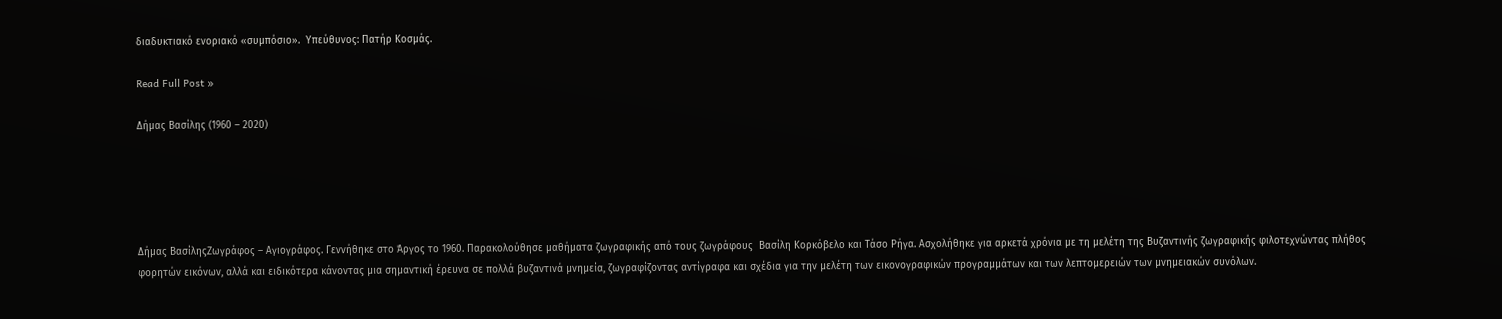διαδυκτιακό ενοριακό «συμπόσιο».  Υπεύθυνος: Πατήρ Κοσμάς.

Read Full Post »

Δήμας Βασίλης (1960 – 2020)





Δήμας ΒασίληςΖωγράφος – Αγιογράφος. Γεννήθηκε στο Άργος το 1960. Παρακολούθησε μαθήματα ζωγραφικής από τους ζωγράφους  Βασίλη Κορκόβελο και Τάσο Ρήγα. Ασχολήθηκε για αρκετά χρόνια με τη μελέτη της Βυζαντινής ζωγραφικής φιλοτεχνώντας πλήθος φορητών εικόνων, αλλά και ειδικότερα κάνοντας μια σημαντική έρευνα σε πολλά βυζαντινά μνημεία, ζωγραφίζοντας αντίγραφα και σχέδια για την μελέτη των εικονογραφικών προγραμμάτων και των λεπτομερειών των μνημειακών συνόλων.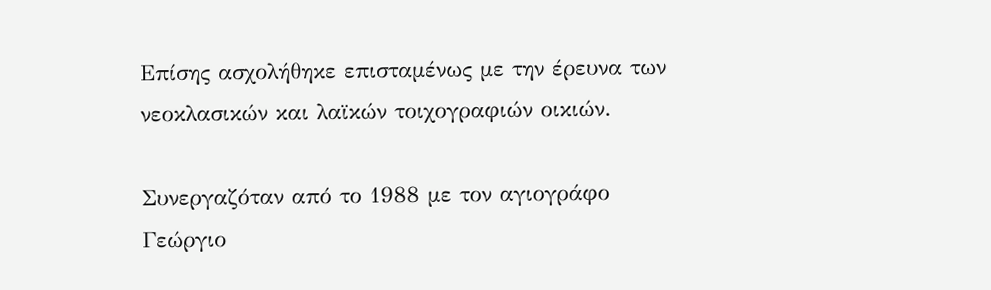Επίσης ασχολήθηκε επισταμένως με την έρευνα των νεοκλασικών και λαϊκών τοιχογραφιών οικιών.

Συνεργαζόταν από το 1988 με τον αγιογράφο Γεώργιο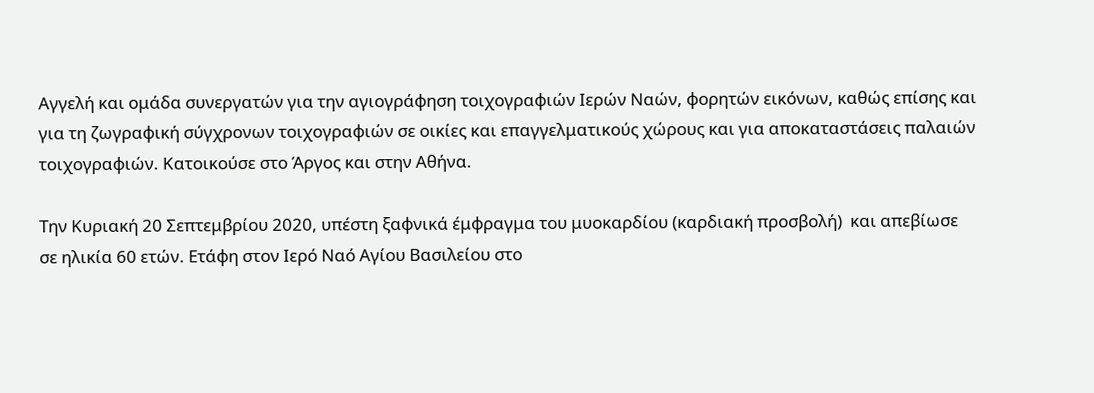Αγγελή και ομάδα συνεργατών για την αγιογράφηση τοιχογραφιών Ιερών Ναών, φορητών εικόνων, καθώς επίσης και για τη ζωγραφική σύγχρονων τοιχογραφιών σε οικίες και επαγγελματικούς χώρους και για αποκαταστάσεις παλαιών τοιχογραφιών. Κατοικούσε στο Άργος και στην Αθήνα.

Την Κυριακή 20 Σεπτεμβρίου 2020, υπέστη ξαφνικά έμφραγμα του μυοκαρδίου (καρδιακή προσβολή)  και απεβίωσε σε ηλικία 60 ετών. Ετάφη στον Ιερό Ναό Αγίου Βασιλείου στο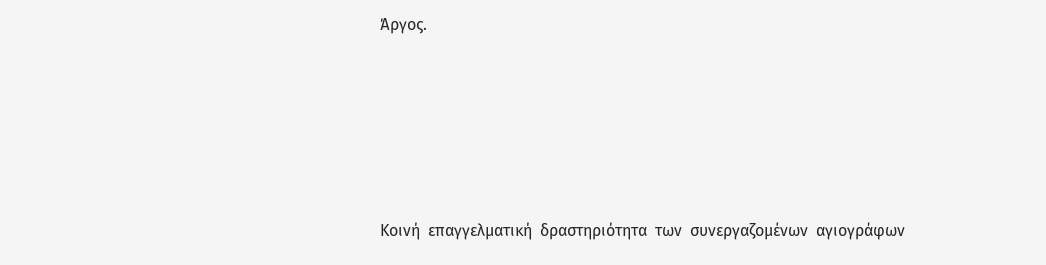Άργος.





Κοινή  επαγγελματική  δραστηριότητα  των  συνεργαζομένων  αγιογράφων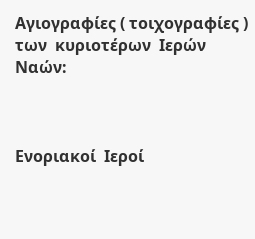Αγιογραφίες ( τοιχογραφίες )  των  κυριοτέρων  Ιερών  Ναών:



Ενοριακοί  Ιεροί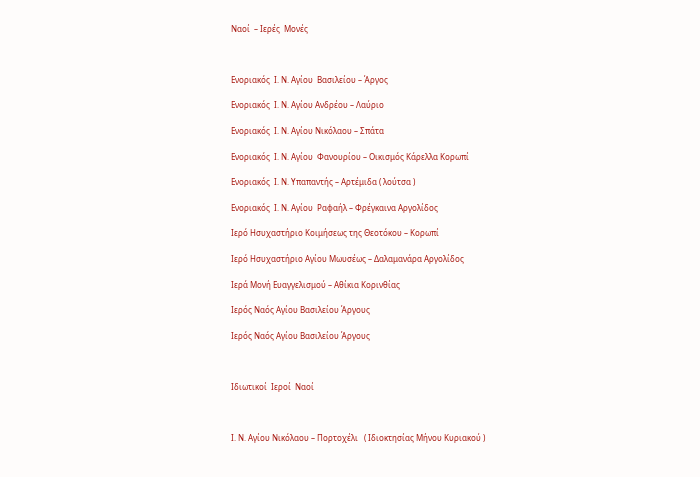Ναοί  – Ιερές  Μονές



Ενοριακός  Ι. Ν. Αγίου  Βασιλείου – Άργος

Ενοριακός  Ι. Ν. Αγίου Ανδρέου – Λαύριο

Ενοριακός  Ι. Ν. Αγίου Νικόλαου – Σπάτα

Ενοριακός  Ι. Ν. Αγίου  Φανουρίου – Οικισμός Κάρελλα Κορωπί

Ενοριακός  Ι. Ν. Υπαπαντής – Αρτέμιδα ( λούτσα )

Ενοριακός  Ι. Ν. Αγίου  Ραφαήλ – Φρέγκαινα Αργολίδος

Ιερό Ησυχαστήριο Κοιμήσεως της Θεοτόκου – Κορωπί

Ιερό Ησυχαστήριο Αγίου Μωυσέως – Δαλαμανάρα Αργολίδος

Ιερά Μονή Ευαγγελισμού – Αθίκια Κορινθίας

Ιερός Ναός Αγίου Βασιλείου Άργους

Ιερός Ναός Αγίου Βασιλείου Άργους



Ιδιωτικοί  Ιεροί  Ναοί



Ι. Ν. Αγίου Νικόλαου – Πορτοχέλι   ( Ιδιοκτησίας Μήνου Κυριακού )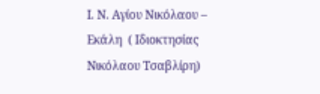Ι. Ν. Αγίου Νικόλαου – Εκάλη  ( Ιδιοκτησίας Νικόλαου Τσαβλίρη)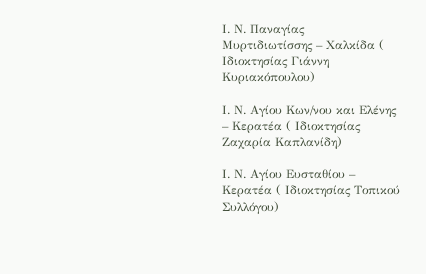Ι. Ν. Παναγίας  Μυρτιδιωτίσσης – Χαλκίδα ( Ιδιοκτησίας Γιάννη Κυριακόπουλου)

Ι. Ν. Αγίου Κων/νου και Ελένης – Κερατέα ( Ιδιοκτησίας  Ζαχαρία Καπλανίδη)

Ι. Ν. Αγίου Ευσταθίου – Κερατέα ( Ιδιοκτησίας Τοπικού Συλλόγου)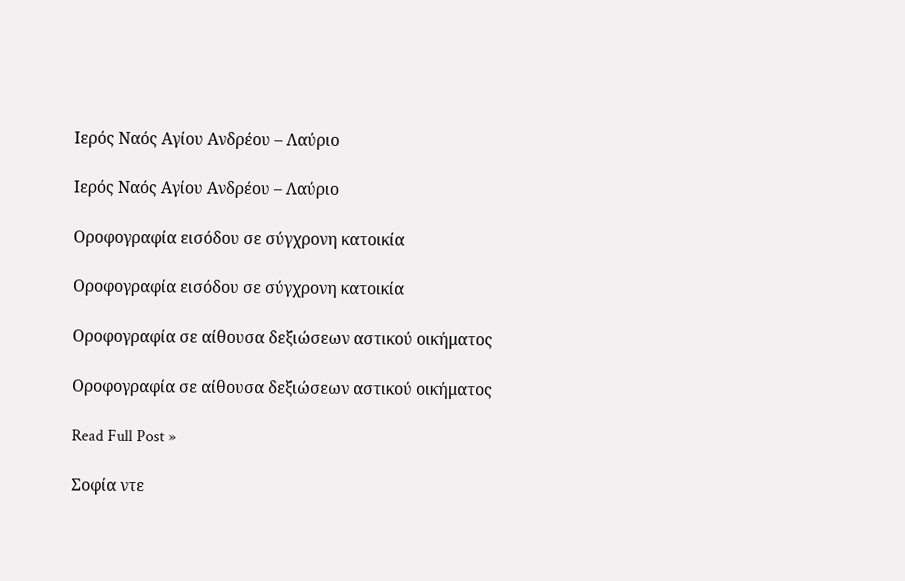Ιερός Ναός Αγίου Ανδρέου – Λαύριο

Ιερός Ναός Αγίου Ανδρέου – Λαύριο

Οροφογραφία εισόδου σε σύγχρονη κατοικία

Οροφογραφία εισόδου σε σύγχρονη κατοικία

Οροφογραφία σε αίθουσα δεξιώσεων αστικού οικήματος

Οροφογραφία σε αίθουσα δεξιώσεων αστικού οικήματος

Read Full Post »

Σοφία ντε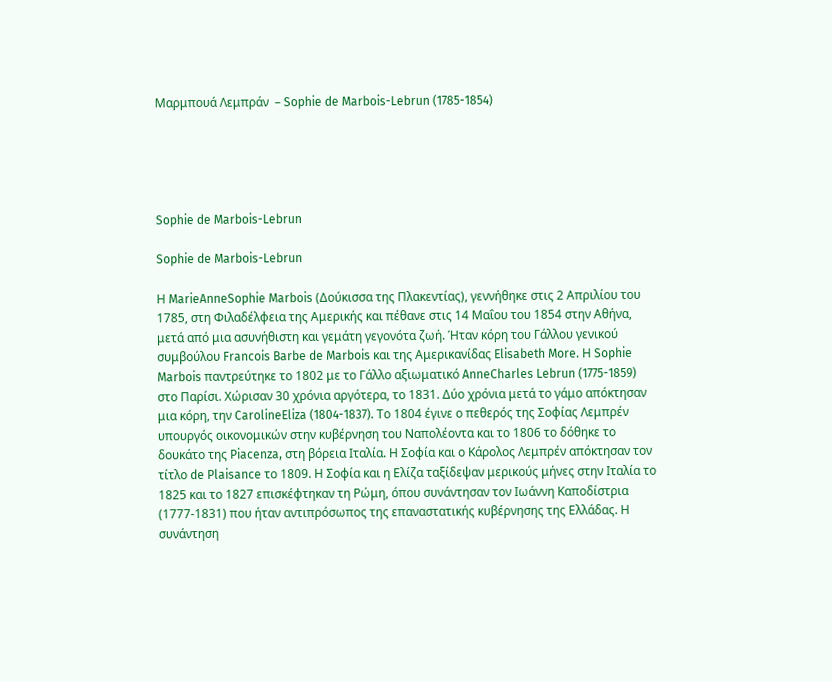Μαρμπουά Λεμπράν  – Sophie de Marbois-Lebrun (1785-1854)





Sophie de Marbois-Lebrun

Sophie de Marbois-Lebrun

Η MarieAnneSophie Marbois (Δούκισσα της Πλακεντίας), γεννήθηκε στις 2 Απριλίου του 1785, στη Φιλαδέλφεια της Αμερικής και πέθανε στις 14 Μαΐου του 1854 στην Αθήνα, μετά από μια ασυνήθιστη και γεμάτη γεγονότα ζωή. Ήταν κόρη του Γάλλου γενικού συμβούλου Francois Barbe de Marbois και της Αμερικανίδας Elisabeth More. Η Sophie Marbois παντρεύτηκε το 1802 με το Γάλλο αξιωματικό AnneCharles Lebrun (1775-1859) στο Παρίσι. Χώρισαν 30 χρόνια αργότερα, το 1831. Δύο χρόνια μετά το γάμο απόκτησαν μια κόρη, την CarolineEliza (1804-1837). Το 1804 έγινε ο πεθερός της Σοφίας Λεμπρέν υπουργός οικονομικών στην κυβέρνηση του Ναπολέοντα και το 1806 το δόθηκε το δουκάτο της Piacenza, στη βόρεια Ιταλία. Η Σοφία και ο Κάρολος Λεμπρέν απόκτησαν τον τίτλο de Plaisance το 1809. Η Σοφία και η Ελίζα ταξίδεψαν μερικούς μήνες στην Ιταλία το 1825 και το 1827 επισκέφτηκαν τη Ρώμη, όπου συνάντησαν τον Ιωάννη Καποδίστρια (1777-1831) που ήταν αντιπρόσωπος της επαναστατικής κυβέρνησης της Ελλάδας. Η συνάντηση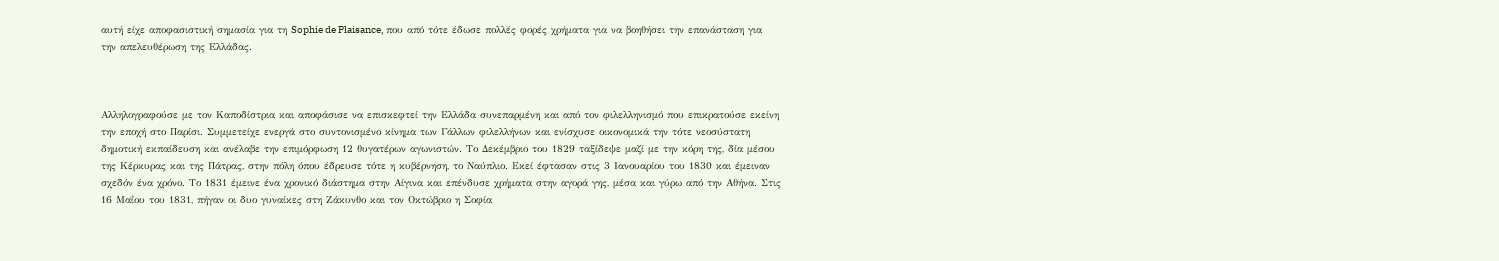αυτή είχε αποφασιστική σημασία για τη Sophie de Plaisance, που από τότε έδωσε πολλές φορές χρήματα για να βοηθήσει την επανάσταση για την απελευθέρωση της Ελλάδας.



Αλληλογραφούσε με τον Καποδίστρια και αποφάσισε να επισκεφτεί την Ελλάδα συνεπαρμένη και από τον φιλελληνισμό που επικρατούσε εκείνη την εποχή στο Παρίσι. Συμμετείχε ενεργά στο συντονισμένο κίνημα των Γάλλων φιλελλήνων και ενίσχυσε οικονομικά την τότε νεοσύστατη δημοτική εκπαίδευση και ανέλαβε την επιμόρφωση 12 θυγατέρων αγωνιστών. Το Δεκέμβριο του 1829 ταξίδεψε μαζί με την κόρη της, δία μέσου της Κέρκυρας και της Πάτρας, στην πόλη όπου έδρευσε τότε η κυβέρνηση, το Ναύπλιο. Εκεί έφτασαν στις 3 Ιανουαρίου του 1830 και έμειναν σχεδόν ένα χρόνο. Το 1831 έμεινε ένα χρονικό διάστημα στην Αίγινα και επένδυσε χρήματα στην αγορά γης, μέσα και γύρω από την Αθήνα. Στις 16 Μαΐου του 1831, πήγαν οι δυο γυναίκες στη Ζάκυνθο και τον Οκτώβριο η Σοφία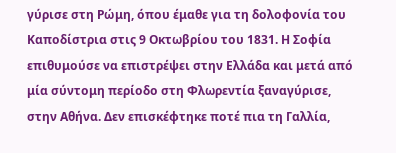γύρισε στη Ρώμη, όπου έμαθε για τη δολοφονία του Καποδίστρια στις 9 Οκτωβρίου του 1831. Η Σοφία επιθυμούσε να επιστρέψει στην Ελλάδα και μετά από μία σύντομη περίοδο στη Φλωρεντία ξαναγύρισε, στην Αθήνα. Δεν επισκέφτηκε ποτέ πια τη Γαλλία,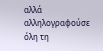αλλά αλληλογραφούσε όλη τη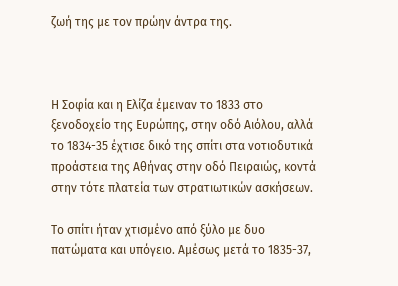ζωή της με τον πρώην άντρα της.



Η Σοφία και η Ελίζα έμειναν το 1833 στο ξενοδοχείο της Ευρώπης, στην οδό Αιόλου, αλλά το 1834-35 έχτισε δικό της σπίτι στα νοτιοδυτικά προάστεια της Αθήνας στην οδό Πειραιώς, κοντά στην τότε πλατεία των στρατιωτικών ασκήσεων.

Το σπίτι ήταν χτισμένο από ξύλο με δυο πατώματα και υπόγειο. Αμέσως μετά το 1835-37,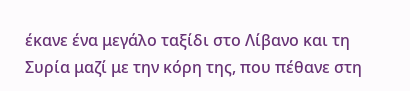έκανε ένα μεγάλο ταξίδι στο Λίβανο και τη Συρία μαζί με την κόρη της, που πέθανε στη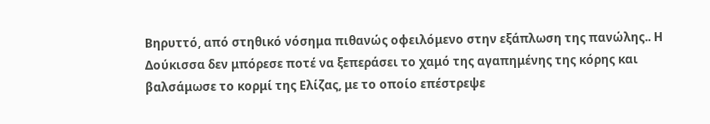Βηρυττό, από στηθικό νόσημα πιθανώς οφειλόμενο στην εξάπλωση της πανώλης.. Η Δούκισσα δεν μπόρεσε ποτέ να ξεπεράσει το χαμό της αγαπημένης της κόρης και βαλσάμωσε το κορμί της Ελίζας, με το οποίο επέστρεψε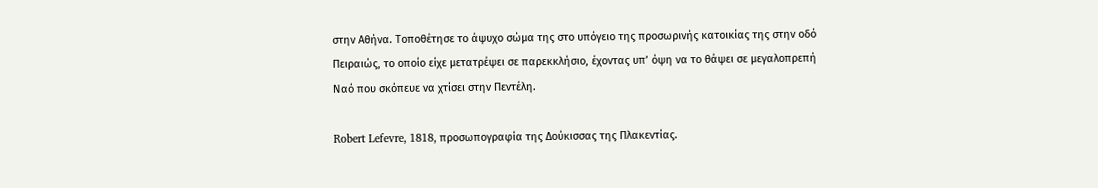στην Αθήνα. Τοποθέτησε το άψυχο σώμα της στο υπόγειο της προσωρινής κατοικίας της στην οδό Πειραιώς, το οποίο είχε μετατρέψει σε παρεκκλήσιο, έχοντας υπ’ όψη να το θάψει σε μεγαλοπρεπή Ναό που σκόπευε να χτίσει στην Πεντέλη.

Robert Lefevre, 1818, προσωπογραφία της Δούκισσας της Πλακεντίας.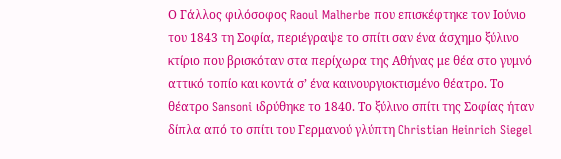Ο Γάλλος φιλόσοφος Raoul Malherbe που επισκέφτηκε τον Ιούνιο του 1843 τη Σοφία, περιέγραψε το σπίτι σαν ένα άσχημο ξύλινο κτίριο που βρισκόταν στα περίχωρα της Αθήνας με θέα στο γυμνό αττικό τοπίο και κοντά σ’ ένα καινουργιοκτισμένο θέατρο. Το θέατρο Sansoni ιδρύθηκε το 1840. Το ξύλινο σπίτι της Σοφίας ήταν δίπλα από το σπίτι του Γερμανού γλύπτη Christian Heinrich Siegel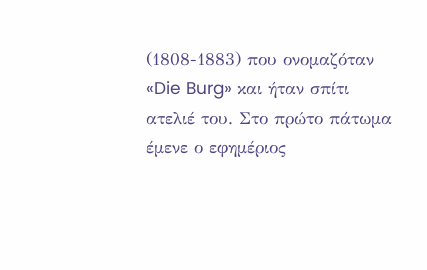(1808-1883) που ονομαζόταν «Die Burg» και ήταν σπίτι ατελιέ του. Στο πρώτο πάτωμα έμενε ο εφημέριος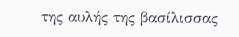της αυλής της βασίλισσας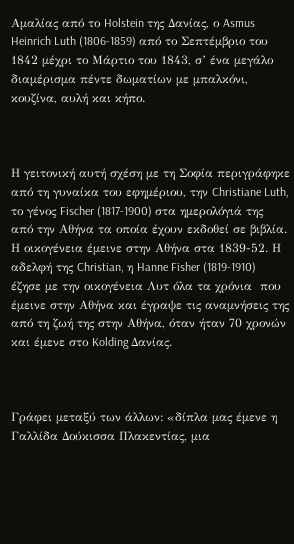Αμαλίας από το Holstein της Δανίας, ο Asmus Heinrich Luth (1806-1859) από το Σεπτέμβριο του 1842 μέχρι το Μάρτιο του 1843, σ’ ένα μεγάλο διαμέρισμα πέντε δωματίων με μπαλκόνι, κουζίνα, αυλή και κήπο.



Η γειτονική αυτή σχέση με τη Σοφία περιγράφηκε από τη γυναίκα του εφημέριου, την Christiane Luth, το γένος Fischer (1817-1900) στα ημερολόγιά της από την Αθήνα τα οποία έχουν εκδοθεί σε βιβλία. Η οικογένεια έμεινε στην Αθήνα στα 1839-52. Η αδελφή της Christian, η Hanne Fisher (1819-1910) έζησε με την οικογένεια Λυτ όλα τα χρόνια  που έμεινε στην Αθήνα και έγραψε τις αναμνήσεις της από τη ζωή της στην Αθήνα, όταν ήταν 70 χρονών και έμενε στο Kolding Δανίας.



Γράφει μεταξύ των άλλων: «δίπλα μας έμενε η Γαλλίδα Δούκισσα Πλακεντίας, μια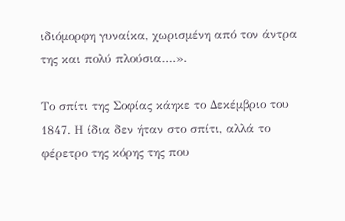ιδιόμορφη γυναίκα, χωρισμένη από τον άντρα της και πολύ πλούσια….».

Το σπίτι της Σοφίας κάηκε το Δεκέμβριο του 1847. Η ίδια δεν ήταν στο σπίτι, αλλά το φέρετρο της κόρης της που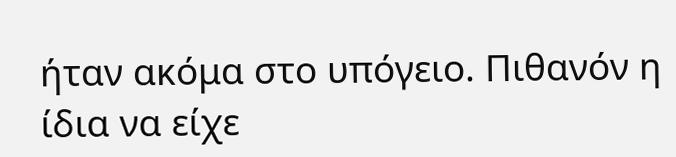ήταν ακόμα στο υπόγειο. Πιθανόν η ίδια να είχε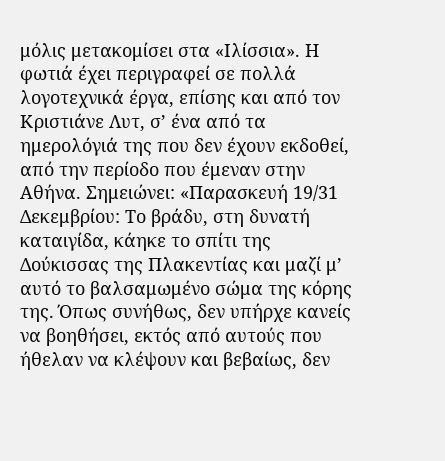μόλις μετακομίσει στα «Ιλίσσια». Η φωτιά έχει περιγραφεί σε πολλά λογοτεχνικά έργα, επίσης και από τον Κριστιάνε Λυτ, σ’ ένα από τα ημερολόγιά της που δεν έχουν εκδοθεί, από την περίοδο που έμεναν στην Αθήνα. Σημειώνει: «Παρασκευή 19/31 Δεκεμβρίου: Το βράδυ, στη δυνατή καταιγίδα, κάηκε το σπίτι της Δούκισσας της Πλακεντίας και μαζί μ’ αυτό το βαλσαμωμένο σώμα της κόρης της. Όπως συνήθως, δεν υπήρχε κανείς να βοηθήσει, εκτός από αυτούς που ήθελαν να κλέψουν και βεβαίως, δεν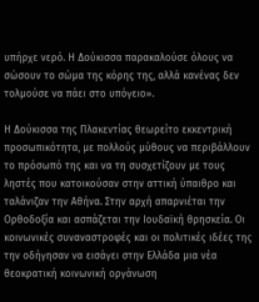υπήρχε νερό. Η Δούκισσα παρακαλούσε όλους να σώσουν το σώμα της κόρης της, αλλά κανένας δεν τολμούσε να πάει στο υπόγειο».

Η Δούκισσα της Πλακεντίας θεωρείτο εκκεντρική προσωπικότητα, με πολλούς μύθους να περιβάλλουν το πρόσωπό της και να τη συσχετίζουν με τους ληστές που κατοικούσαν στην αττική ύπαιθρο και ταλάνιζαν την Αθήνα. Στην αρχή απαρνιέται την Ορθοδοξία και ασπάζεται την Ιουδαϊκή θρησκεία. Οι κοινωνικές συναναστροφές και οι πολιτικές ιδέες της την οδήγησαν να εισάγει στην Ελλάδα μια νέα θεοκρατική κοινωνική οργάνωση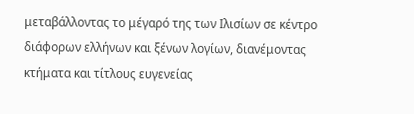μεταβάλλοντας το μέγαρό της των Ιλισίων σε κέντρο διάφορων ελλήνων και ξένων λογίων, διανέμοντας κτήματα και τίτλους ευγενείας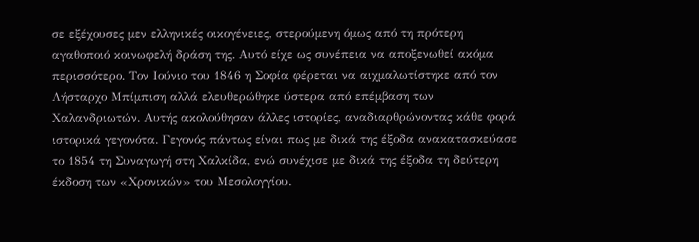σε εξέχουσες μεν ελληνικές οικογένειες, στερούμενη όμως από τη πρότερη αγαθοποιό κοινωφελή δράση της. Αυτό είχε ως συνέπεια να αποξενωθεί ακόμα περισσότερο. Τον Ιούνιο του 1846 η Σοφία φέρεται να αιχμαλωτίστηκε από τον Λήσταρχο Μπίμπιση αλλά ελευθερώθηκε ύστερα από επέμβαση των Χαλανδριωτών. Αυτής ακολούθησαν άλλες ιστορίες, αναδιαρθρώνοντας κάθε φορά ιστορικά γεγονότα. Γεγονός πάντως είναι πως με δικά της έξοδα ανακατασκεύασε το 1854 τη Συναγωγή στη Χαλκίδα, ενώ συνέχισε με δικά της έξοδα τη δεύτερη έκδοση των «Χρονικών» του Μεσολογγίου.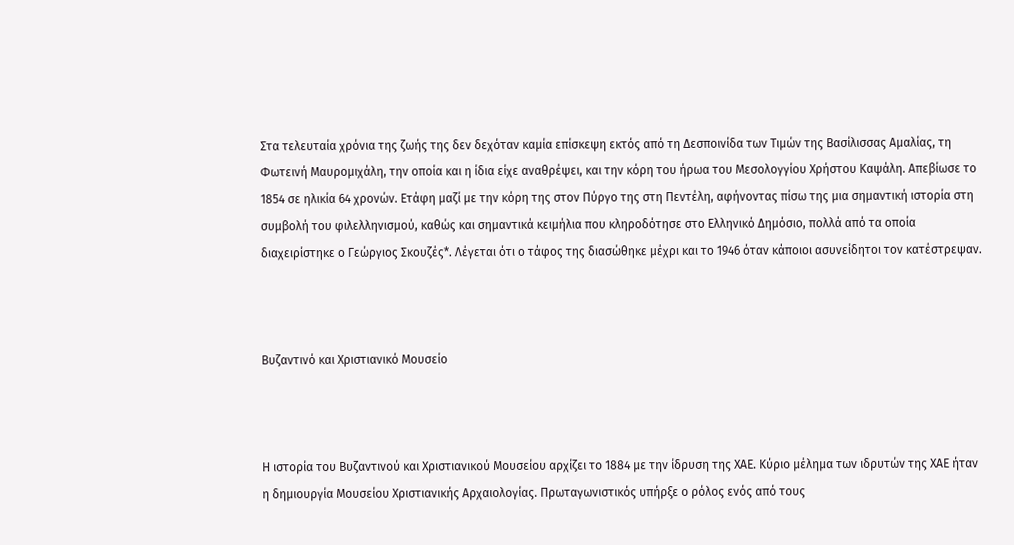Στα τελευταία χρόνια της ζωής της δεν δεχόταν καμία επίσκεψη εκτός από τη Δεσποινίδα των Τιμών της Βασίλισσας Αμαλίας, τη Φωτεινή Μαυρομιχάλη, την οποία και η ίδια είχε αναθρέψει, και την κόρη του ήρωα του Μεσολογγίου Χρήστου Καψάλη. Απεβίωσε το 1854 σε ηλικία 64 χρονών. Ετάφη μαζί με την κόρη της στον Πύργο της στη Πεντέλη, αφήνοντας πίσω της μια σημαντική ιστορία στη συμβολή του φιλελληνισμού, καθώς και σημαντικά κειμήλια που κληροδότησε στο Ελληνικό Δημόσιο, πολλά από τα οποία διαχειρίστηκε ο Γεώργιος Σκουζές*. Λέγεται ότι ο τάφος της διασώθηκε μέχρι και το 1946 όταν κάποιοι ασυνείδητοι τον κατέστρεψαν.



Βυζαντινό και Χριστιανικό Μουσείο



Η ιστορία του Βυζαντινού και Χριστιανικού Μουσείου αρχίζει το 1884 με την ίδρυση της ΧΑΕ. Κύριο μέλημα των ιδρυτών της ΧΑΕ ήταν η δημιουργία Μουσείου Χριστιανικής Αρχαιολογίας. Πρωταγωνιστικός υπήρξε ο ρόλος ενός από τους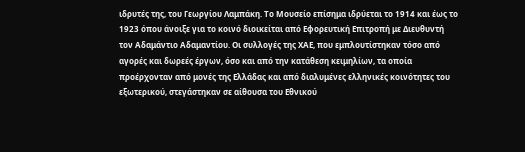ιδρυτές της, του Γεωργίου Λαμπάκη. Το Μουσείο επίσημα ιδρύεται το 1914 και έως το 1923 όπου άνοιξε για το κοινό διοικείται από Εφορευτική Επιτροπή με Διευθυντή τον Αδαμάντιο Αδαμαντίου. Οι συλλογές της ΧΑΕ, που εμπλουτίστηκαν τόσο από αγορές και δωρεές έργων, όσο και από την κατάθεση κειμηλίων, τα οποία προέρχονταν από μονές της Ελλάδας και από διαλυμένες ελληνικές κοινότητες του εξωτερικού, στεγάστηκαν σε αίθουσα του Εθνικού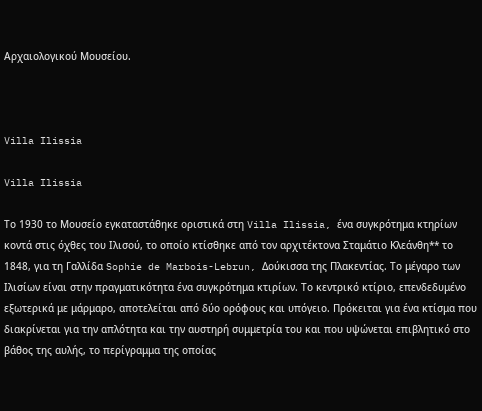Αρχαιολογικού Μουσείου.



Villa Ilissia

Villa Ilissia

Το 1930 το Μουσείο εγκαταστάθηκε οριστικά στη Villa Ilissia, ένα συγκρότημα κτηρίων κοντά στις όχθες του Ιλισού, το οποίο κτίσθηκε από τον αρχιτέκτονα Σταμάτιο Κλεάνθη** το 1848, για τη Γαλλίδα Sophie de Marbois-Lebrun, Δούκισσα της Πλακεντίας. Το μέγαρο των Ιλισίων είναι στην πραγματικότητα ένα συγκρότημα κτιρίων. Το κεντρικό κτίριο, επενδεδυμένο εξωτερικά με μάρμαρο, αποτελείται από δύο ορόφους και υπόγειο. Πρόκειται για ένα κτίσμα που διακρίνεται για την απλότητα και την αυστηρή συμμετρία του και που υψώνεται επιβλητικό στο βάθος της αυλής, το περίγραμμα της οποίας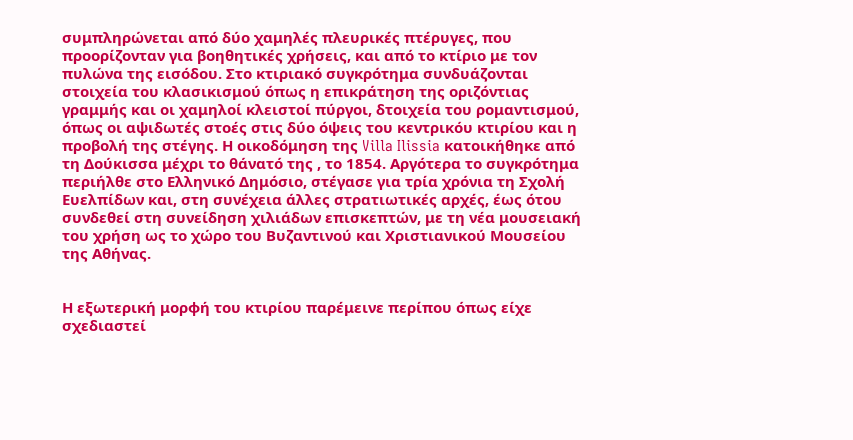συμπληρώνεται από δύο χαμηλές πλευρικές πτέρυγες, που προορίζονταν για βοηθητικές χρήσεις, και από το κτίριο με τον πυλώνα της εισόδου. Στο κτιριακό συγκρότημα συνδυάζονται στοιχεία του κλασικισμού όπως η επικράτηση της οριζόντιας γραμμής και οι χαμηλοί κλειστοί πύργοι, δτοιχεία του ρομαντισμού, όπως οι αψιδωτές στοές στις δύο όψεις του κεντρικόυ κτιρίου και η προβολή της στέγης. Η οικοδόμηση της Villa Ilissia κατοικήθηκε από τη Δούκισσα μέχρι το θάνατό της , το 1854. Αργότερα το συγκρότημα περιήλθε στο Ελληνικό Δημόσιο, στέγασε για τρία χρόνια τη Σχολή Ευελπίδων και, στη συνέχεια άλλες στρατιωτικές αρχές, έως ότου συνδεθεί στη συνείδηση χιλιάδων επισκεπτών, με τη νέα μουσειακή του χρήση ως το χώρο του Βυζαντινού και Χριστιανικού Μουσείου της Αθήνας.


Η εξωτερική μορφή του κτιρίου παρέμεινε περίπου όπως είχε σχεδιαστεί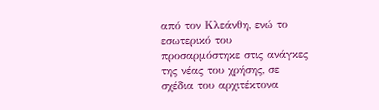από τον Κλεάνθη, ενώ το εσωτερικό του προσαρμόστηκε στις ανάγκες της νέας του χρήσης, σε σχέδια του αρχιτέκτονα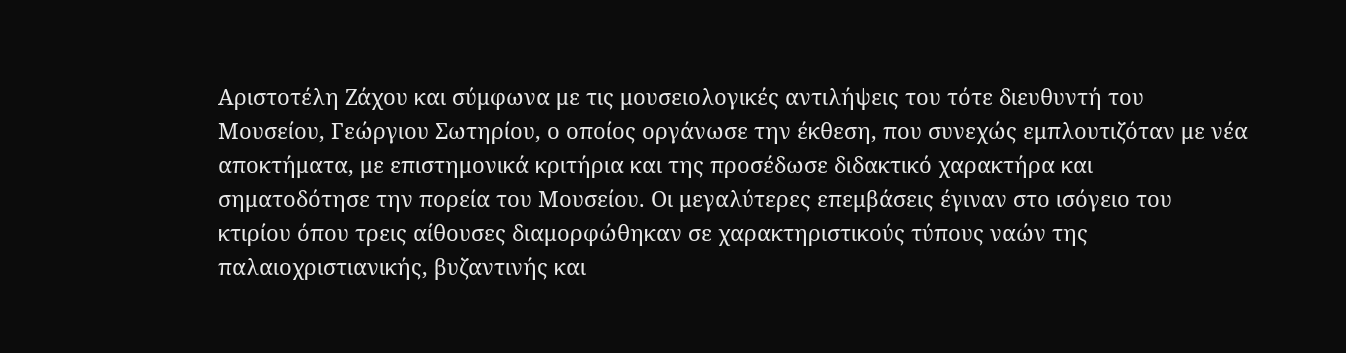Αριστοτέλη Ζάχου και σύμφωνα με τις μουσειολογικές αντιλήψεις του τότε διευθυντή του Μουσείου, Γεώργιου Σωτηρίου, ο οποίος οργάνωσε την έκθεση, που συνεχώς εμπλουτιζόταν με νέα αποκτήματα, με επιστημονικά κριτήρια και της προσέδωσε διδακτικό χαρακτήρα και σηματοδότησε την πορεία του Μουσείου. Οι μεγαλύτερες επεμβάσεις έγιναν στο ισόγειο του κτιρίου όπου τρεις αίθουσες διαμορφώθηκαν σε χαρακτηριστικούς τύπους ναών της παλαιοχριστιανικής, βυζαντινής και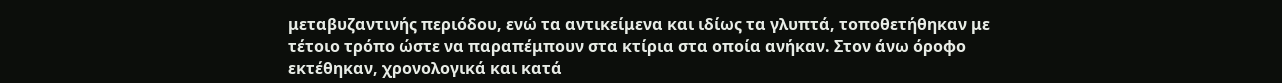μεταβυζαντινής περιόδου, ενώ τα αντικείμενα και ιδίως τα γλυπτά, τοποθετήθηκαν με τέτοιο τρόπο ώστε να παραπέμπουν στα κτίρια στα οποία ανήκαν. Στον άνω όροφο εκτέθηκαν, χρονολογικά και κατά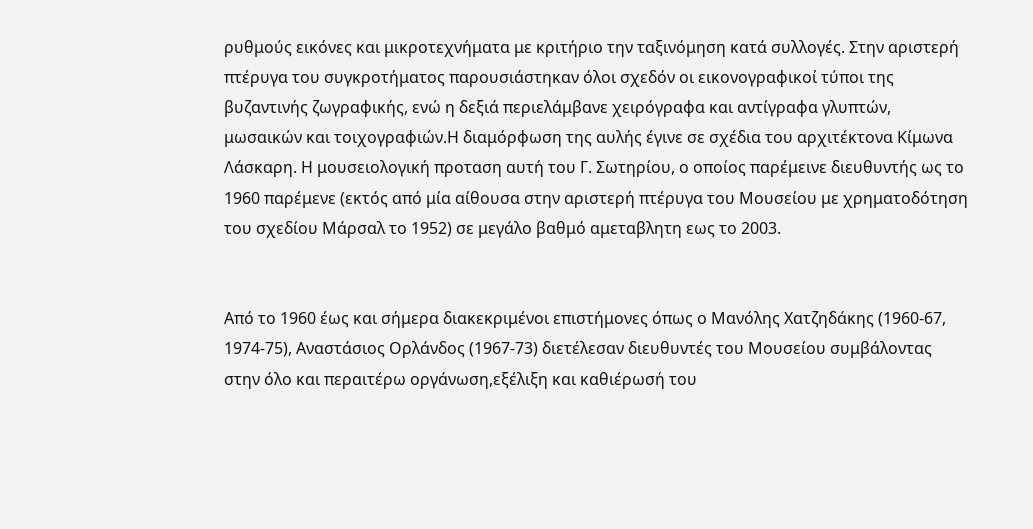ρυθμούς εικόνες και μικροτεχνήματα με κριτήριο την ταξινόμηση κατά συλλογές. Στην αριστερή πτέρυγα του συγκροτήματος παρουσιάστηκαν όλοι σχεδόν οι εικονογραφικοί τύποι της βυζαντινής ζωγραφικής, ενώ η δεξιά περιελάμβανε χειρόγραφα και αντίγραφα γλυπτών, μωσαικών και τοιχογραφιών.Η διαμόρφωση της αυλής έγινε σε σχέδια του αρχιτέκτονα Κίμωνα Λάσκαρη. Η μουσειολογική προταση αυτή του Γ. Σωτηρίου, ο οποίος παρέμεινε διευθυντής ως το 1960 παρέμενε (εκτός από μία αίθουσα στην αριστερή πτέρυγα του Μουσείου με χρηματοδότηση του σχεδίου Μάρσαλ το 1952) σε μεγάλο βαθμό αμεταβλητη εως το 2003.


Από το 1960 έως και σήμερα διακεκριμένοι επιστήμονες όπως ο Μανόλης Χατζηδάκης (1960-67, 1974-75), Αναστάσιος Ορλάνδος (1967-73) διετέλεσαν διευθυντές του Μουσείου συμβάλοντας στην όλο και περαιτέρω οργάνωση,εξέλιξη και καθιέρωσή του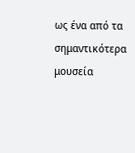ως ένα από τα σημαντικότερα μουσεία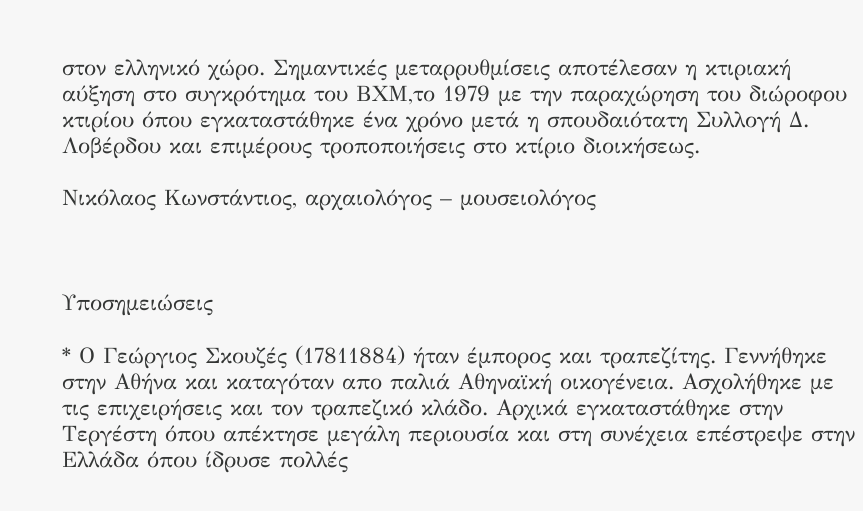στον ελληνικό χώρο. Σημαντικές μεταρρυθμίσεις αποτέλεσαν η κτιριακή αύξηση στο συγκρότημα του ΒΧΜ,το 1979 με την παραχώρηση του διώροφου κτιρίου όπου εγκαταστάθηκε ένα χρόνο μετά η σπουδαιότατη Συλλογή Δ. Λοβέρδου και επιμέρους τροποποιήσεις στο κτίριο διοικήσεως.

Νικόλαος Κωνστάντιος, αρχαιολόγος – μουσειολόγος



Υποσημειώσεις

* Ο Γεώργιος Σκουζές (17811884) ήταν έμπορος και τραπεζίτης. Γεννήθηκε στην Αθήνα και καταγόταν απο παλιά Αθηναϊκή οικογένεια. Ασχολήθηκε με τις επιχειρήσεις και τον τραπεζικό κλάδο. Αρχικά εγκαταστάθηκε στην Τεργέστη όπου απέκτησε μεγάλη περιουσία και στη συνέχεια επέστρεψε στην Ελλάδα όπου ίδρυσε πολλές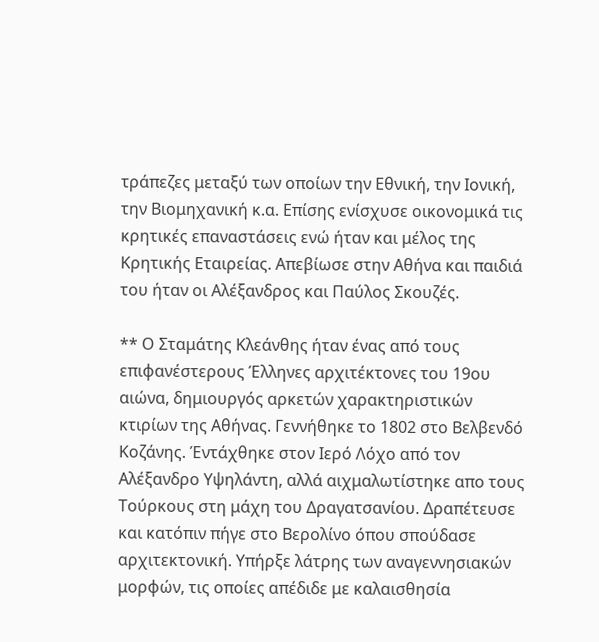τράπεζες μεταξύ των οποίων την Εθνική, την Ιονική, την Βιομηχανική κ.α. Επίσης ενίσχυσε οικονομικά τις κρητικές επαναστάσεις ενώ ήταν και μέλος της Κρητικής Εταιρείας. Απεβίωσε στην Αθήνα και παιδιά του ήταν οι Αλέξανδρος και Παύλος Σκουζές.

** Ο Σταμάτης Κλεάνθης ήταν ένας από τους επιφανέστερους Έλληνες αρχιτέκτονες του 19ου αιώνα, δημιουργός αρκετών χαρακτηριστικών κτιρίων της Αθήνας. Γεννήθηκε το 1802 στο Βελβενδό Κοζάνης. Έντάχθηκε στον Ιερό Λόχο από τον Αλέξανδρο Υψηλάντη, αλλά αιχμαλωτίστηκε απο τους Τούρκους στη μάχη του Δραγατσανίου. Δραπέτευσε και κατόπιν πήγε στο Βερολίνο όπου σπούδασε αρχιτεκτονική. Υπήρξε λάτρης των αναγεννησιακών μορφών, τις οποίες απέδιδε με καλαισθησία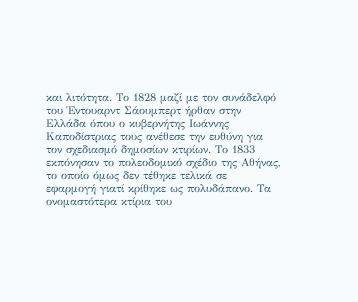και λιτότητα. Το 1828 μαζί με τον συνάδελφό του Έντουαρντ Σάουμπερτ ήρθαν στην Ελλάδα όπου ο κυβερνήτης Ιωάννης Καποδίστριας τους ανέθεσε την ευθύνη για τον σχεδιασμό δημοσίων κτιρίων. Το 1833 εκπόνησαν το πολεοδομικό σχέδιο της Αθήνας, το οποίο όμως δεν τέθηκε τελικά σε εφαρμογή γιατί κρίθηκε ως πολυδάπανο. Τα ονομαστότερα κτίρια του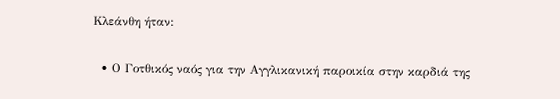Κλεάνθη ήταν:

  • Ο Γοτθικός ναός για την Αγγλικανική παροικία στην καρδιά της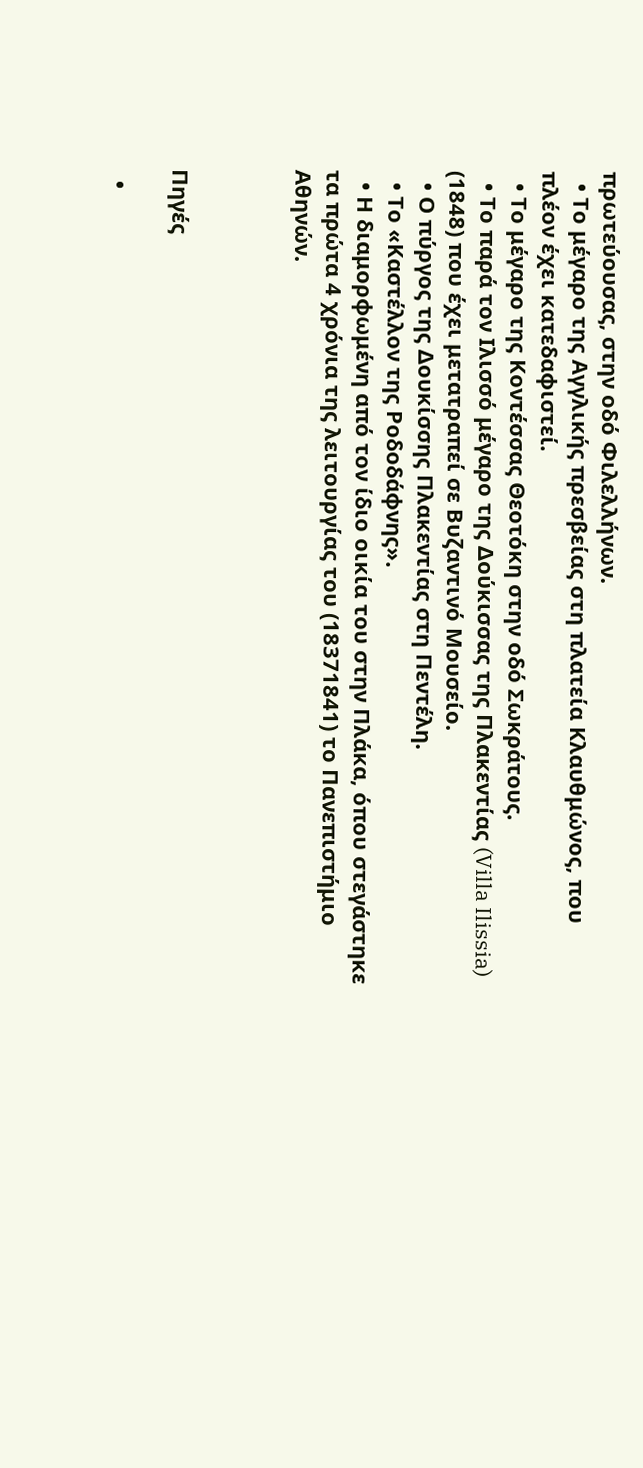πρωτεύουσας, στην οδό Φιλελλήνων.
  • Το μέγαρο της Αγγλικής πρεσβείας στη πλατεία Κλαυθμώνος, που πλέον έχει κατεδαφιστεί.
  • Το μέγαρο της Κοντέσσας Θεοτόκη στην οδό Σωκράτους.
  • Το παρά τον Ιλισσό μέγαρο της Δούκισσας της Πλακεντίας (Villa Ilissia) (1848) που έχει μετατραπεί σε Βυζαντινό Μουσείο.
  • Ο πύργος της Δουκίσσης Πλακεντίας στη Πεντέλη.
  • Το «Καστέλλον της Ροδοδάφνης».
  • Η διαμορφωμένη από τον ίδιο οικία του στην Πλάκα, όπου στεγάστηκε τα πρώτα 4 χρόνια της λειτουργίας του (18371841) το Πανεπιστήμιο Αθηνών.



Πηγές

  •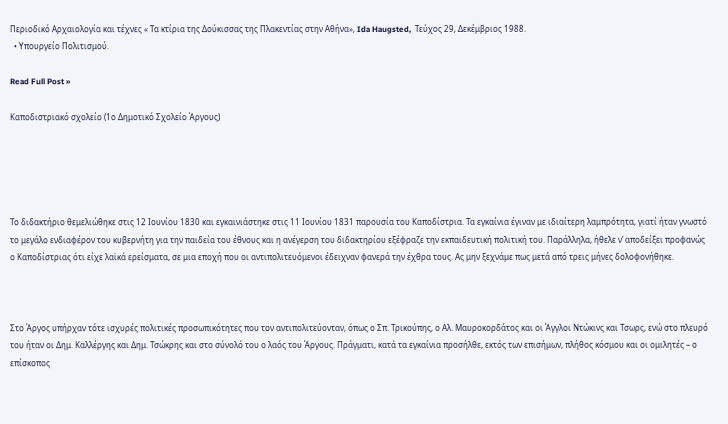Περιοδικό Αρχαιολογία και τέχνες « Τα κτίρια της Δούκισσας της Πλακεντίας στην Αθήνα», Ida Haugsted,  Τεύχος 29, Δεκέμβριος 1988.
  • Υπουργείο Πολιτισμού.

Read Full Post »

Καποδιστριακό σχολείο (1ο Δημοτικό Σχολείο Άργους)





Το διδακτήριο θεμελιώθηκε στις 12 Ιουνίου 1830 και εγκαινιάστηκε στις 11 Ιουνίου 1831 παρουσία του Καποδίστρια. Τα εγκαίνια έγιναν με ιδιαίτερη λαμπρότητα, γιατί ήταν γνωστό το μεγάλο ενδιαφέρον του κυβερνήτη για την παιδεία του έθνους και η ανέγερση του διδακτηρίου εξέφραζε την εκπαιδευτική πολιτική του. Παράλληλα, ήθελε ν’ αποδείξει προφανώς ο Καποδίστριας ότι είχε λαϊκά ερείσματα, σε μια εποχή που οι αντιπολιτευόμενοι έδειχναν φανερά την έχθρα τους. Ας μην ξεχνάμε πως μετά από τρεις μήνες δολοφονήθηκε.



Στο Άργος υπήρχαν τότε ισχυρές πολιτικές προσωπικότητες που τον αντιπολιτεύονταν, όπως ο Σπ. Τρικούπης, ο Αλ. Μαυροκορδάτος και οι Άγγλοι Ντώκινς και Τσωρς, ενώ στο πλευρό του ήταν οι Δημ. Καλλέργης και Δημ. Τσώκρης και στο σύνολό του ο λαός του Άργους. Πράγματι, κατά τα εγκαίνια προσήλθε, εκτός των επισήμων, πλήθος κόσμου και οι ομιλητές – ο επίσκοπος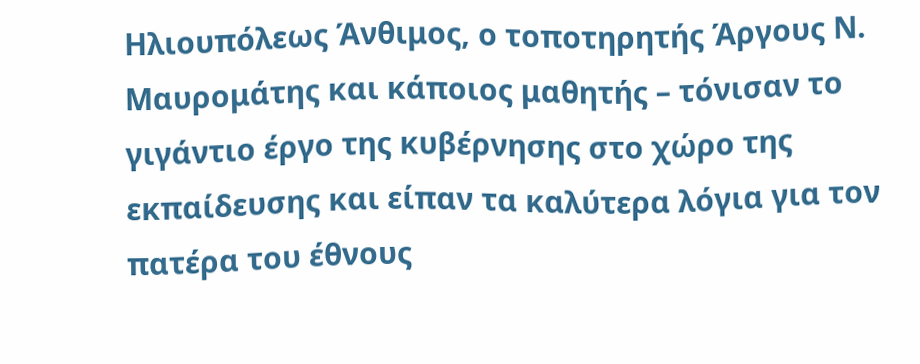Ηλιουπόλεως Άνθιμος, ο τοποτηρητής Άργους Ν. Μαυρομάτης και κάποιος μαθητής – τόνισαν το γιγάντιο έργο της κυβέρνησης στο χώρο της εκπαίδευσης και είπαν τα καλύτερα λόγια για τον πατέρα του έθνους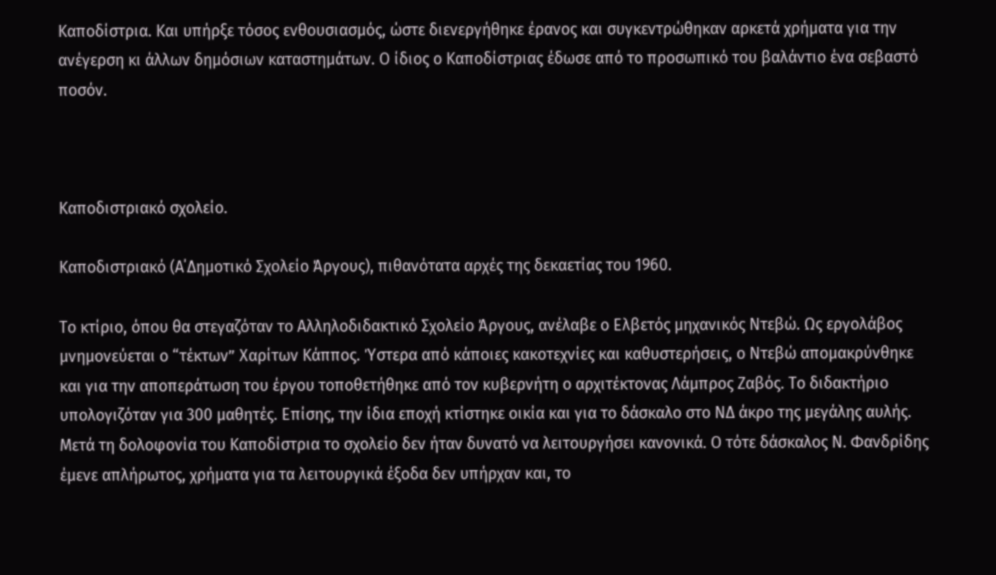Καποδίστρια. Και υπήρξε τόσος ενθουσιασμός, ώστε διενεργήθηκε έρανος και συγκεντρώθηκαν αρκετά χρήματα για την ανέγερση κι άλλων δημόσιων καταστημάτων. Ο ίδιος ο Καποδίστριας έδωσε από το προσωπικό του βαλάντιο ένα σεβαστό ποσόν.



Καποδιστριακό σχολείο.

Καποδιστριακό (Α΄Δημοτικό Σχολείο Άργους), πιθανότατα αρχές της δεκαετίας του 1960.

Το κτίριο, όπου θα στεγαζόταν το Αλληλοδιδακτικό Σχoλείo Άργους, ανέλαβε ο Ελβετός μηχανικός Ντεβώ. Ως εργολάβος μνημονεύεται ο “τέκτων” Χαρίτων Κάππος. Ύστερα από κάποιες κακοτεχνίες και καθυστερήσεις, ο Ντεβώ απομακρύνθηκε και για την αποπεράτωση του έργου τοποθετήθηκε από τον κυβερνήτη ο αρχιτέκτονας Λάμπρος Ζαβός. Το διδακτήριο υπολογιζόταν για 300 μαθητές. Επίσης, την ίδια εποχή κτίστηκε οικία και για το δάσκαλο στο ΝΔ άκρο της μεγάλης αυλής. Μετά τη δολοφονία του Καποδίστρια το σχολείο δεν ήταν δυνατό να λειτουργήσει κανονικά. Ο τότε δάσκαλος Ν. Φανδρίδης έμενε απλήρωτος, χρήματα για τα λειτουργικά έξοδα δεν υπήρχαν και, το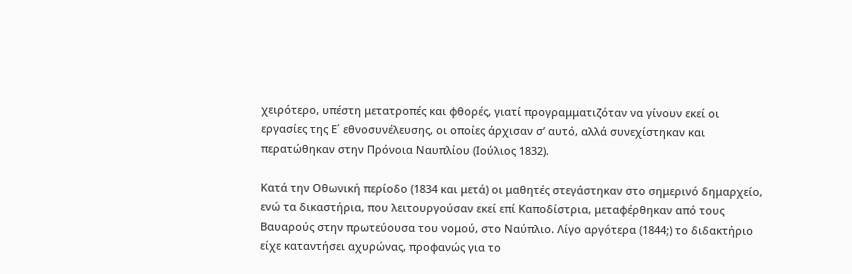χειρότερο, υπέστη μετατροπές και φθορές, γιατί προγραμματιζόταν να γίνουν εκεί οι εργασίες της Ε΄ εθνοσυνέλευσης, οι οποίες άρχισαν σ’ αυτό, αλλά συνεχίστηκαν και περατώθηκαν στην Πρόνοια Ναυπλίου (Ιούλιος 1832).

Κατά την Οθωνική περίοδο (1834 και μετά) οι μαθητές στεγάστηκαν στο σημερινό δημαρχείο, ενώ τα δικαστήρια, που λειτουργούσαν εκεί επί Καποδίστρια, μεταφέρθηκαν από τους Βαυαρούς στην πρωτεύουσα του νομού, στο Ναύπλιο. Λίγο αργότερα (1844;) το διδακτήριο είχε καταντήσει αχυρώνας, προφανώς για το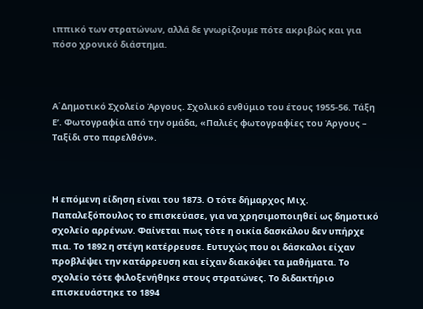ιππικό των στρατώνων, αλλά δε γνωρίζουμε πότε ακριβώς και για πόσο χρονικό διάστημα.



Α΄Δημοτικό Σχολείο Άργους. Σχολικό ενθύμιο του έτους 1955-56. Τάξη Ε’. Φωτογραφία από την ομάδα, «Παλιές φωτογραφίες του Άργους – Ταξίδι στο παρελθόν».



Η επόμενη είδηση είναι του 1873. Ο τότε δήμαρχος Μιχ. Παπαλεξόπουλος το επισκεύασε, για να χρησιμοποιηθεί ως δημοτικό σχολείο αρρένων. Φαίνεται πως τότε η οικία δασκάλου δεν υπήρχε πια. Το 1892 η στέγη κατέρρευσε. Ευτυχώς που οι δάσκαλοι είχαν προβλέψει την κατάρρευση και είχαν διακόψει τα μαθήματα. Το σχολείο τότε φιλοξενήθηκε στους στρατώνες. Το διδακτήριο επισκευάστηκε το 1894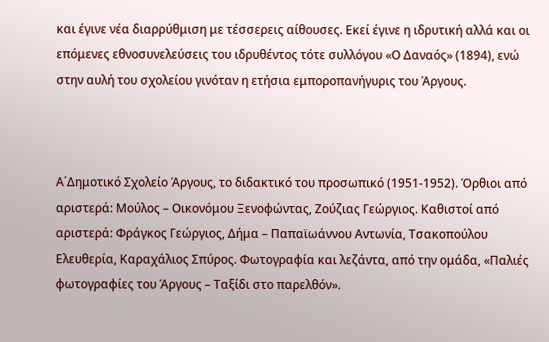και έγινε νέα διαρρύθμιση με τέσσερεις αίθουσες. Εκεί έγινε η ιδρυτική αλλά και οι επόμενες εθνοσυνελεύσεις του ιδρυθέντος τότε συλλόγου «Ο Δαναός» (1894), ενώ στην αυλή του σχολείου γινόταν η ετήσια εμποροπανήγυρις του Άργους.



Α΄Δημοτικό Σχολείο Άργους, το διδακτικό του προσωπικό (1951-1952). Όρθιοι από αριστερά: Μούλος – Οικονόμου Ξενοφώντας, Ζούζιας Γεώργιος. Καθιστοί από αριστερά: Φράγκος Γεώργιος, Δήμα – Παπαϊωάννου Αντωνία, Τσακοπούλου Ελευθερία, Καραχάλιος Σπύρος. Φωτογραφία και λεζάντα, από την ομάδα, «Παλιές φωτογραφίες του Άργους – Ταξίδι στο παρελθόν».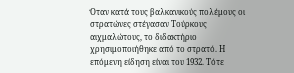Όταν κατά τους βαλκανικούς πολέμους οι στρατώνες στέγασαν Τούρκους αιχμαλώτους, το διδακτήριο χρησιμοποιήθηκε από το στρατό. Η επόμενη είδηση είναι του 1932. Τότε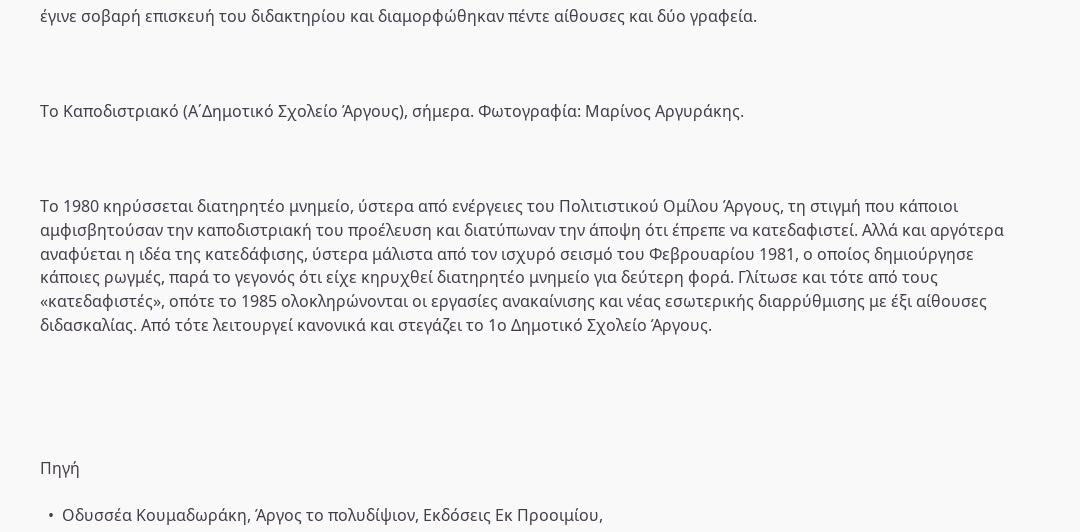έγινε σοβαρή επισκευή του διδακτηρίου και διαμορφώθηκαν πέντε αίθουσες και δύο γραφεία.



Το Καποδιστριακό (Α΄Δημοτικό Σχολείο Άργους), σήμερα. Φωτογραφία: Μαρίνος Αργυράκης.



Το 1980 κηρύσσεται διατηρητέο μνημείο, ύστερα από ενέργειες του Πολιτιστικού Ομίλου Άργους, τη στιγμή που κάποιοι αμφισβητούσαν την καποδιστριακή του προέλευση και διατύπωναν την άποψη ότι έπρεπε να κατεδαφιστεί. Αλλά και αργότερα αναφύεται η ιδέα της κατεδάφισης, ύστερα μάλιστα από τον ισχυρό σεισμό του Φεβρουαρίου 1981, ο οποίος δημιούργησε κάποιες ρωγμές, παρά το γεγονός ότι είχε κηρυχθεί διατηρητέο μνημείο για δεύτερη φορά. Γλίτωσε και τότε από τους «κατεδαφιστές», οπότε το 1985 ολοκληρώνονται οι εργασίες ανακαίνισης και νέας εσωτερικής διαρρύθμισης με έξι αίθουσες διδασκαλίας. Από τότε λειτουργεί κανονικά και στεγάζει το 1ο Δημοτικό Σχολείο Άργους.





Πηγή

  •  Οδυσσέα Κουμαδωράκη, Άργος το πολυδίψιον, Εκδόσεις Εκ Προοιμίου,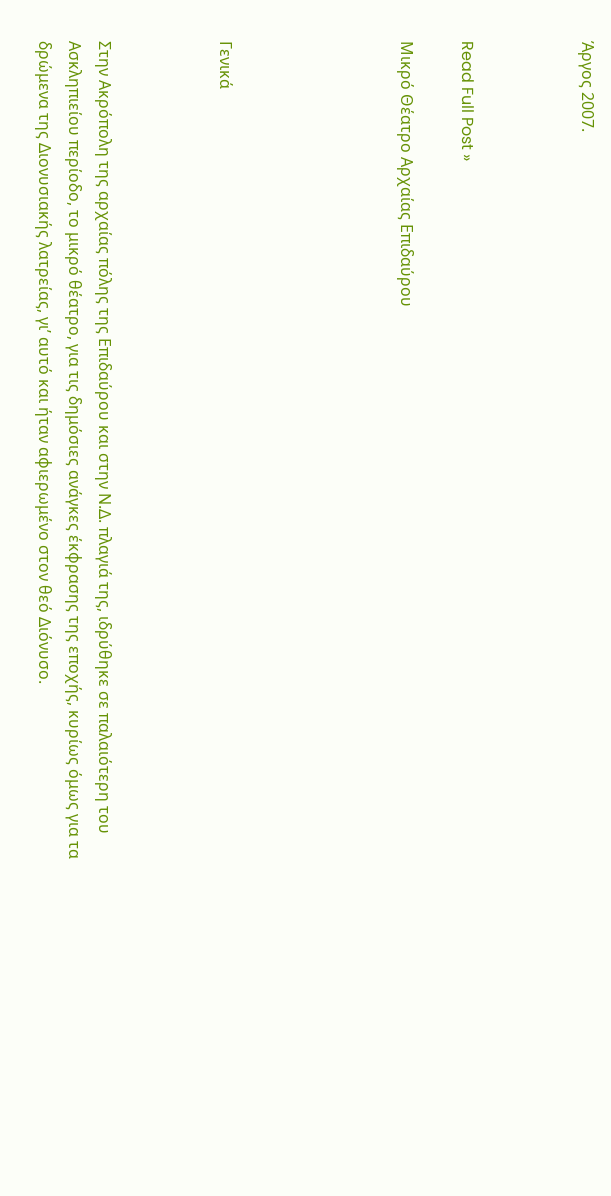Άργος 2007.



Read Full Post »

Μικρό Θέατρο Αρχαίας Επιδαύρου





Γενικά



Στην Ακρόπολη της αρχαίας πόλης της Επιδαύρου και στην Ν.Δ. πλαγιά της, ιδρύθηκε σε παλαιότερη του Ασκληπιείου περίοδο, το μικρό θέατρο, για τις δημόσιες ανάγκες έκφρασης της εποχής, κυρίως όμως για τα δρώμενα της Διονυσιακής λατρείας, γι’ αυτό και ήταν αφιερωμένο στον θεό Διόνυσο.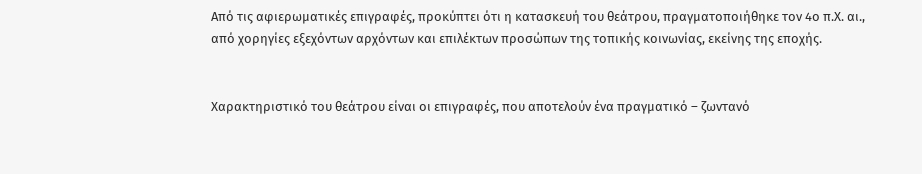Από τις αφιερωματικές επιγραφές, προκύπτει ότι η κατασκευή του θεάτρου, πραγματοποιήθηκε τον 4ο π.Χ. αι., από χορηγίες εξεχόντων αρχόντων και επιλέκτων προσώπων της τοπικής κοινωνίας, εκείνης της εποχής.


Χαρακτηριστικό του θεάτρου είναι οι επιγραφές, που αποτελούν ένα πραγματικό – ζωντανό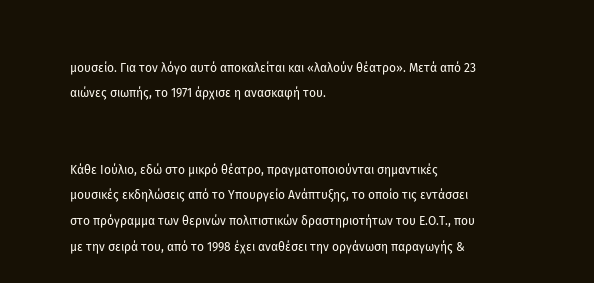μουσείο. Για τον λόγο αυτό αποκαλείται και «λαλούν θέατρο». Μετά από 23 αιώνες σιωπής, το 1971 άρχισε η ανασκαφή του.


Κάθε Ιούλιο, εδώ στο μικρό θέατρο, πραγματοποιούνται σημαντικές μουσικές εκδηλώσεις από το Υπουργείο Ανάπτυξης, το οποίο τις εντάσσει στο πρόγραμμα των θερινών πολιτιστικών δραστηριοτήτων του Ε.Ο.Τ., που με την σειρά του, από το 1998 έχει αναθέσει την οργάνωση παραγωγής &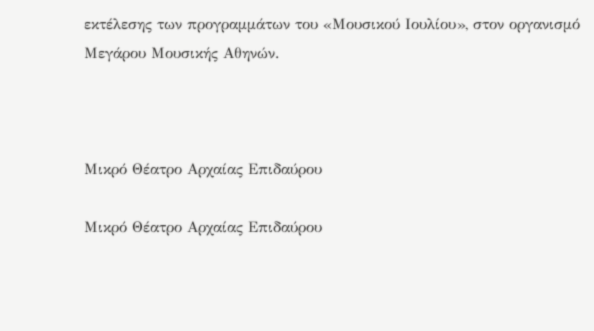εκτέλεσης των προγραμμάτων του «Μουσικού Ιουλίου», στον οργανισμό Μεγάρου Μουσικής Αθηνών.



Μικρό Θέατρο Αρχαίας Επιδαύρου

Μικρό Θέατρο Αρχαίας Επιδαύρου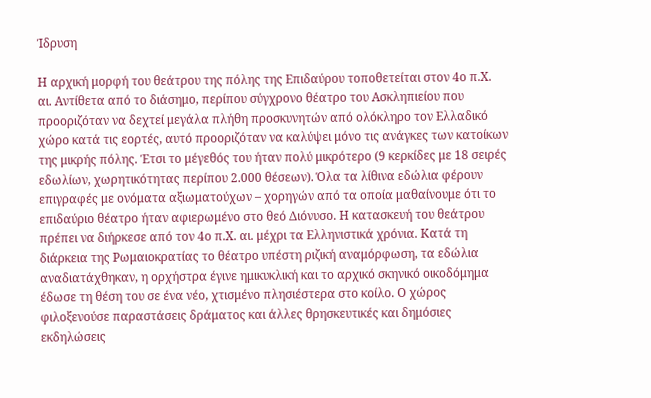Ίδρυση

Η αρχική μορφή του θεάτρου της πόλης της Επιδαύρου τοποθετείται στον 4ο π.Χ. αι. Αντίθετα από το διάσημο, περίπου σύγχρονο θέατρο του Ασκληπιείου που προοριζόταν να δεχτεί μεγάλα πλήθη προσκυνητών από ολόκληρο τον Ελλαδικό χώρο κατά τις εορτές, αυτό προοριζόταν να καλύψει μόνο τις ανάγκες των κατοίκων της μικρής πόλης. Έτσι το μέγεθός του ήταν πολύ μικρότερο (9 κερκίδες με 18 σειρές εδωλίων, χωρητικότητας περίπου 2.000 θέσεων). Όλα τα λίθινα εδώλια φέρουν επιγραφές με ονόματα αξιωματούχων – χορηγών από τα οποία μαθαίνουμε ότι το επιδαύριο θέατρο ήταν αφιερωμένο στο θεό Διόνυσο. Η κατασκευή του θεάτρου πρέπει να διήρκεσε από τον 4ο π.Χ. αι. μέχρι τα Ελληνιστικά χρόνια. Κατά τη διάρκεια της Ρωμαιοκρατίας το θέατρο υπέστη ριζική αναμόρφωση, τα εδώλια αναδιατάχθηκαν, η ορχήστρα έγινε ημικυκλική και το αρχικό σκηνικό οικοδόμημα έδωσε τη θέση του σε ένα νέο, χτισμένο πλησιέστερα στο κοίλο. Ο χώρος φιλοξενούσε παραστάσεις δράματος και άλλες θρησκευτικές και δημόσιες εκδηλώσεις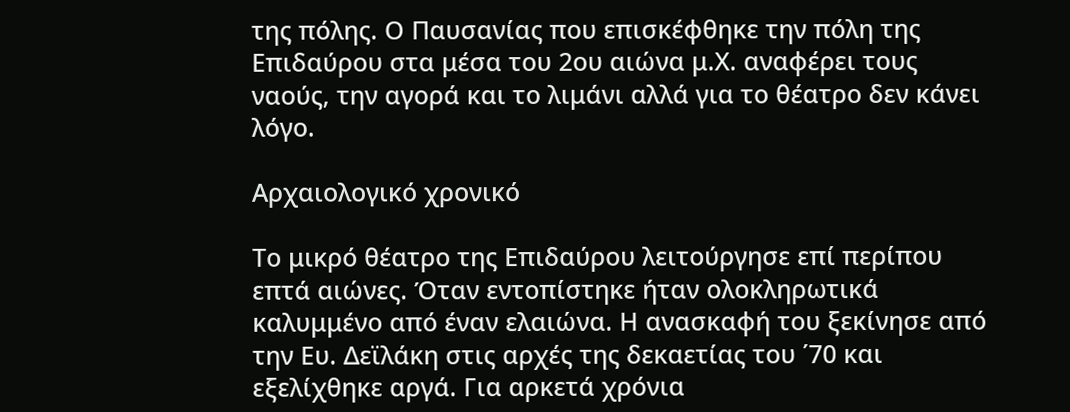της πόλης. Ο Παυσανίας που επισκέφθηκε την πόλη της Επιδαύρου στα μέσα του 2ου αιώνα μ.Χ. αναφέρει τους ναούς, την αγορά και το λιμάνι αλλά για το θέατρο δεν κάνει λόγο.

Αρχαιολογικό χρονικό

Το μικρό θέατρο της Επιδαύρου λειτούργησε επί περίπου επτά αιώνες. Όταν εντοπίστηκε ήταν ολοκληρωτικά καλυμμένο από έναν ελαιώνα. Η ανασκαφή του ξεκίνησε από την Ευ. Δεϊλάκη στις αρχές της δεκαετίας του ΄70 και εξελίχθηκε αργά. Για αρκετά χρόνια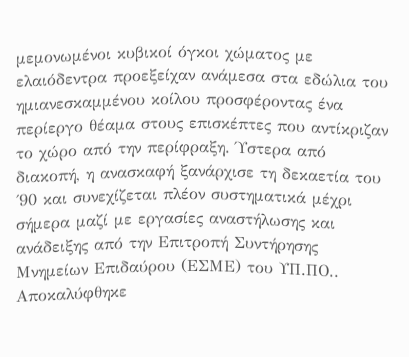μεμονωμένοι κυβικοί όγκοι χώματος με ελαιόδεντρα προεξείχαν ανάμεσα στα εδώλια του ημιανεσκαμμένου κοίλου προσφέροντας ένα περίεργο θέαμα στους επισκέπτες που αντίκριζαν το χώρο από την περίφραξη. Ύστερα από διακοπή, η ανασκαφή ξανάρχισε τη δεκαετία του ΄90 και συνεχίζεται πλέον συστηματικά μέχρι σήμερα μαζί με εργασίες αναστήλωσης και ανάδειξης από την Επιτροπή Συντήρησης Μνημείων Επιδαύρου (ΕΣΜΕ) του ΥΠ.ΠΟ.. Αποκαλύφθηκε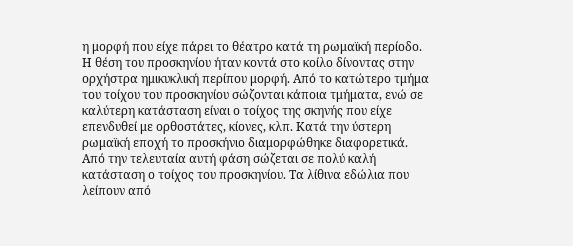η μορφή που είχε πάρει το θέατρο κατά τη ρωμαϊκή περίοδο. Η θέση του προσκηνίου ήταν κοντά στο κοίλο δίνοντας στην ορχήστρα ημικυκλική περίπου μορφή. Από το κατώτερο τμήμα του τοίχου του προσκηνίου σώζονται κάποια τμήματα, ενώ σε καλύτερη κατάσταση είναι ο τοίχος της σκηνής που είχε επενδυθεί με ορθοστάτες, κίονες, κλπ. Κατά την ύστερη ρωμαϊκή εποχή το προσκήνιο διαμορφώθηκε διαφορετικά. Από την τελευταία αυτή φάση σώζεται σε πολύ καλή κατάσταση ο τοίχος του προσκηνίου. Τα λίθινα εδώλια που λείπουν από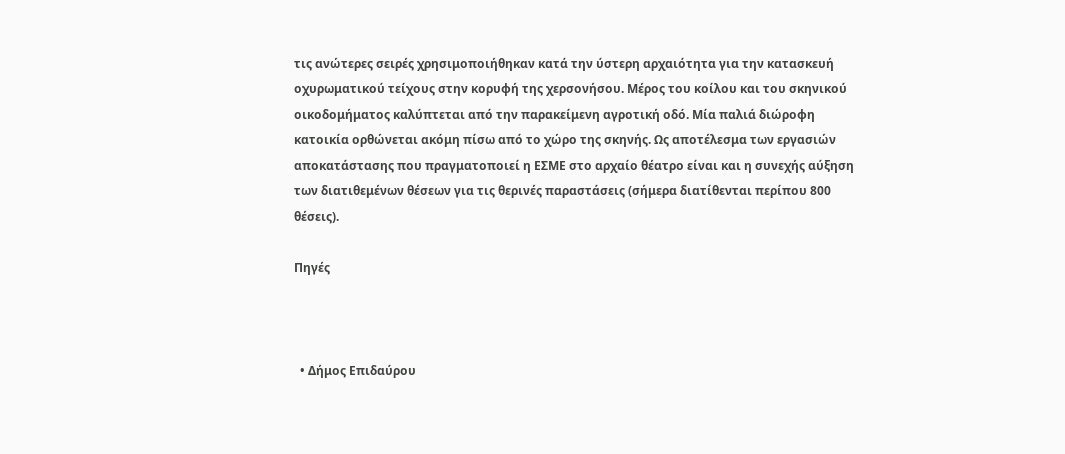τις ανώτερες σειρές χρησιμοποιήθηκαν κατά την ύστερη αρχαιότητα για την κατασκευή οχυρωματικού τείχους στην κορυφή της χερσονήσου. Μέρος του κοίλου και του σκηνικού οικοδομήματος καλύπτεται από την παρακείμενη αγροτική οδό. Μία παλιά διώροφη κατοικία ορθώνεται ακόμη πίσω από το χώρο της σκηνής. Ως αποτέλεσμα των εργασιών αποκατάστασης που πραγματοποιεί η ΕΣΜΕ στο αρχαίο θέατρο είναι και η συνεχής αύξηση των διατιθεμένων θέσεων για τις θερινές παραστάσεις (σήμερα διατίθενται περίπου 800 θέσεις).

Πηγές



  • Δήμος Επιδαύρου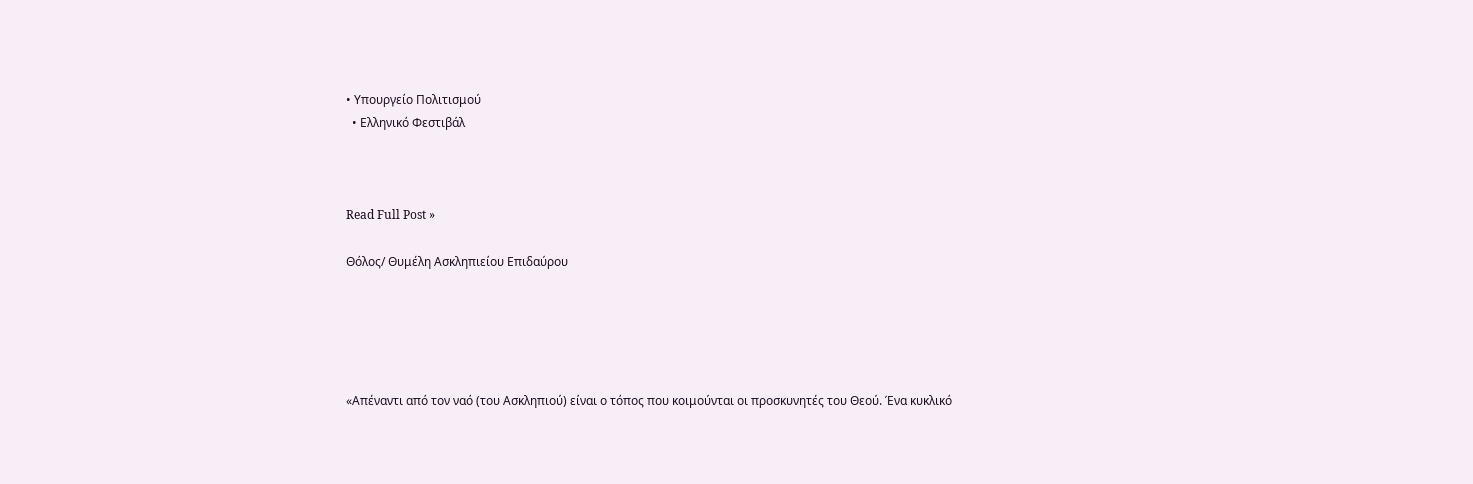• Υπουργείο Πολιτισμού
  • Ελληνικό Φεστιβάλ



Read Full Post »

Θόλος/ Θυμέλη Ασκληπιείου Επιδαύρου





«Απέναντι από τον ναό (του Ασκληπιού) είναι ο τόπος που κοιμούνται οι προσκυνητές του Θεού. Ένα κυκλικό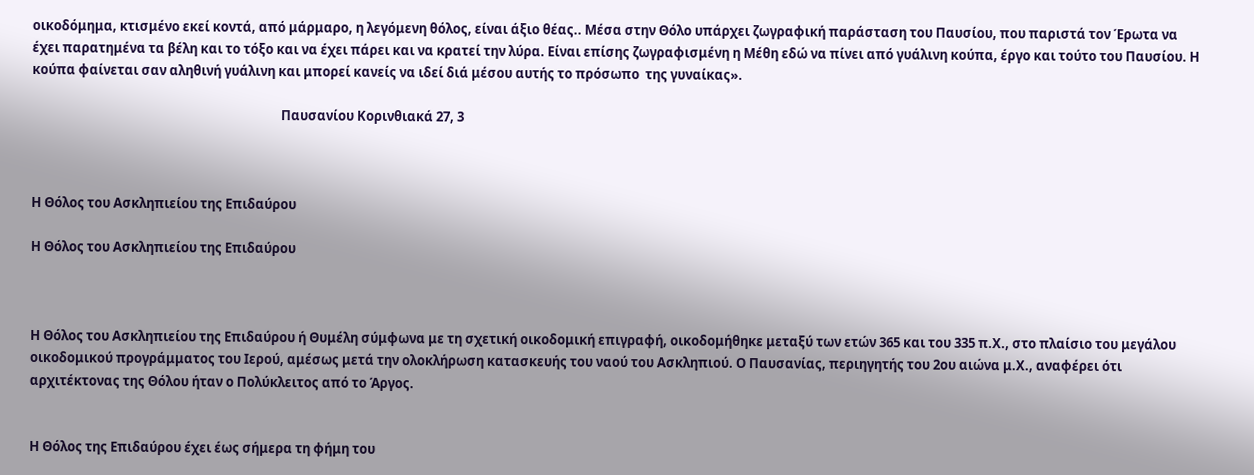οικοδόμημα, κτισμένο εκεί κοντά, από μάρμαρο, η λεγόμενη θόλος, είναι άξιο θέας.. Μέσα στην Θόλο υπάρχει ζωγραφική παράσταση του Παυσίου, που παριστά τον Έρωτα να έχει παρατημένα τα βέλη και το τόξο και να έχει πάρει και να κρατεί την λύρα. Είναι επίσης ζωγραφισμένη η Μέθη εδώ να πίνει από γυάλινη κούπα, έργο και τούτο του Παυσίου. Η κούπα φαίνεται σαν αληθινή γυάλινη και μπορεί κανείς να ιδεί διά μέσου αυτής το πρόσωπο  της γυναίκας».

                                                                                   Παυσανίου Κορινθιακά 27, 3



Η Θόλος του Ασκληπιείου της Επιδαύρου

Η Θόλος του Ασκληπιείου της Επιδαύρου



Η Θόλος του Ασκληπιείου της Επιδαύρου ή Θυμέλη σύμφωνα με τη σχετική οικοδομική επιγραφή, οικοδομήθηκε μεταξύ των ετών 365 και του 335 π.Χ., στο πλαίσιο του μεγάλου οικοδομικού προγράμματος του Ιερού, αμέσως μετά την ολοκλήρωση κατασκευής του ναού του Ασκληπιού. Ο Παυσανίας, περιηγητής του 2ου αιώνα μ.Χ., αναφέρει ότι αρχιτέκτονας της Θόλου ήταν ο Πολύκλειτος από το Άργος.


Η Θόλος της Επιδαύρου έχει έως σήμερα τη φήμη του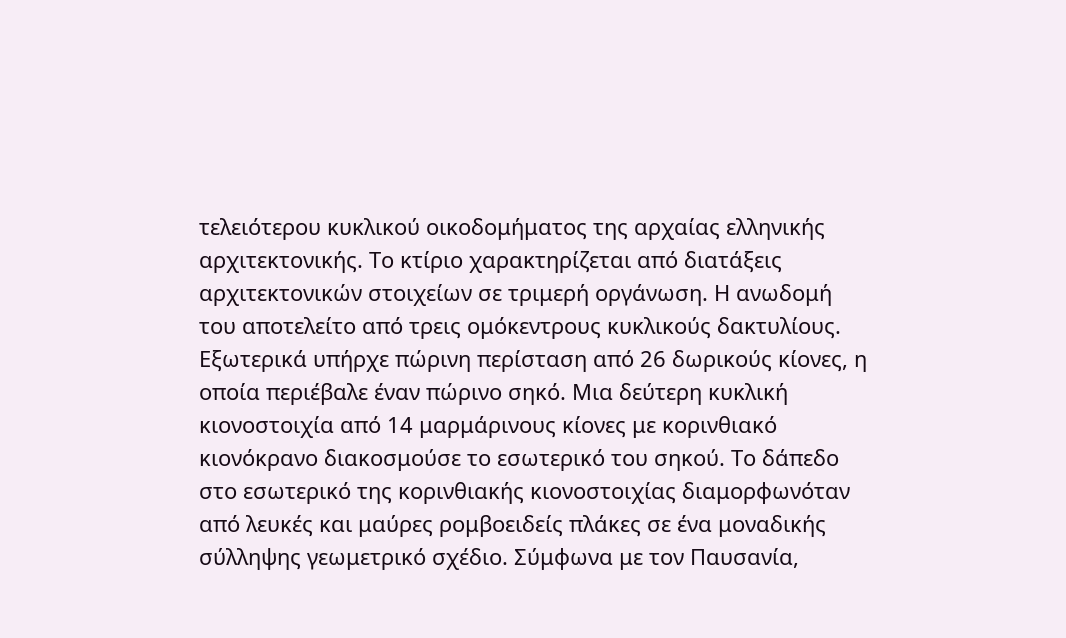τελειότερου κυκλικού οικοδομήματος της αρχαίας ελληνικής αρχιτεκτονικής. Το κτίριο χαρακτηρίζεται από διατάξεις αρχιτεκτονικών στοιχείων σε τριμερή οργάνωση. Η ανωδομή του αποτελείτο από τρεις ομόκεντρους κυκλικούς δακτυλίους. Εξωτερικά υπήρχε πώρινη περίσταση από 26 δωρικούς κίονες, η οποία περιέβαλε έναν πώρινο σηκό. Μια δεύτερη κυκλική κιονοστοιχία από 14 μαρμάρινους κίονες με κορινθιακό κιονόκρανο διακοσμούσε το εσωτερικό του σηκού. Το δάπεδο στο εσωτερικό της κορινθιακής κιονοστοιχίας διαμορφωνόταν από λευκές και μαύρες ρομβοειδείς πλάκες σε ένα μοναδικής σύλληψης γεωμετρικό σχέδιο. Σύμφωνα με τον Παυσανία,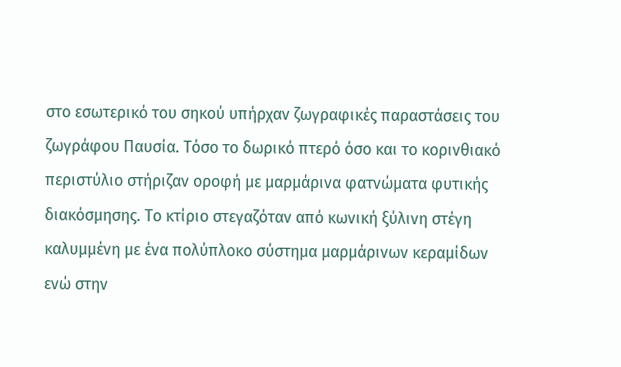στο εσωτερικό του σηκού υπήρχαν ζωγραφικές παραστάσεις του ζωγράφου Παυσία. Τόσο το δωρικό πτερό όσο και το κορινθιακό περιστύλιο στήριζαν οροφή με μαρμάρινα φατνώματα φυτικής διακόσμησης. Το κτίριο στεγαζόταν από κωνική ξύλινη στέγη καλυμμένη με ένα πολύπλοκο σύστημα μαρμάρινων κεραμίδων ενώ στην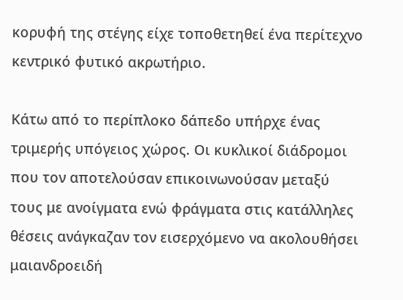κορυφή της στέγης είχε τοποθετηθεί ένα περίτεχνο κεντρικό φυτικό ακρωτήριο.

Κάτω από το περίπλοκο δάπεδο υπήρχε ένας τριμερής υπόγειος χώρος. Οι κυκλικοί διάδρομοι που τον αποτελούσαν επικοινωνούσαν μεταξύ τους με ανοίγματα ενώ φράγματα στις κατάλληλες θέσεις ανάγκαζαν τον εισερχόμενο να ακολουθήσει μαιανδροειδή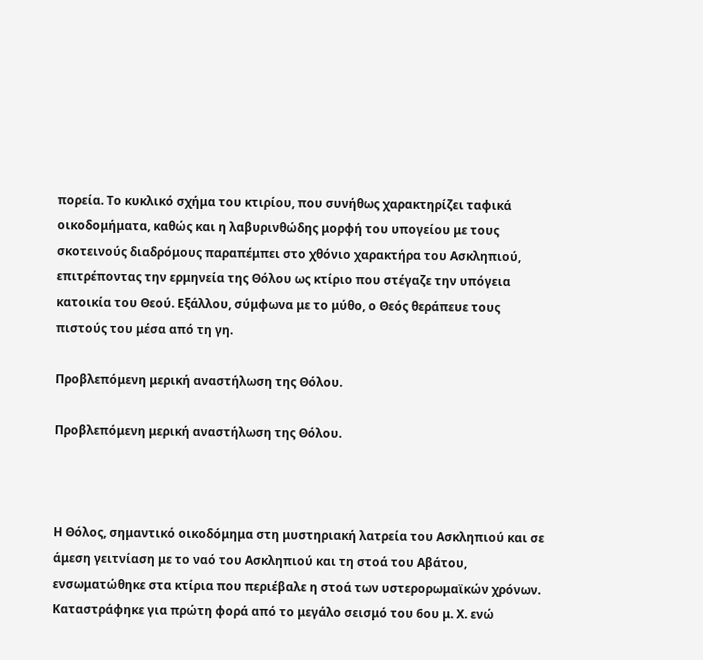πορεία. Το κυκλικό σχήμα του κτιρίου, που συνήθως χαρακτηρίζει ταφικά οικοδομήματα, καθώς και η λαβυρινθώδης μορφή του υπογείου με τους σκοτεινούς διαδρόμους παραπέμπει στο χθόνιο χαρακτήρα του Ασκληπιού, επιτρέποντας την ερμηνεία της Θόλου ως κτίριο που στέγαζε την υπόγεια κατοικία του Θεού. Εξάλλου, σύμφωνα με το μύθο, ο Θεός θεράπευε τους πιστούς του μέσα από τη γη.

Προβλεπόμενη μερική αναστήλωση της Θόλου.

Προβλεπόμενη μερική αναστήλωση της Θόλου.



Η Θόλος, σημαντικό οικοδόμημα στη μυστηριακή λατρεία του Ασκληπιού και σε άμεση γειτνίαση με το ναό του Ασκληπιού και τη στοά του Αβάτου, ενσωματώθηκε στα κτίρια που περιέβαλε η στοά των υστερορωμαϊκών χρόνων. Καταστράφηκε για πρώτη φορά από το μεγάλο σεισμό του 6ου μ. Χ. ενώ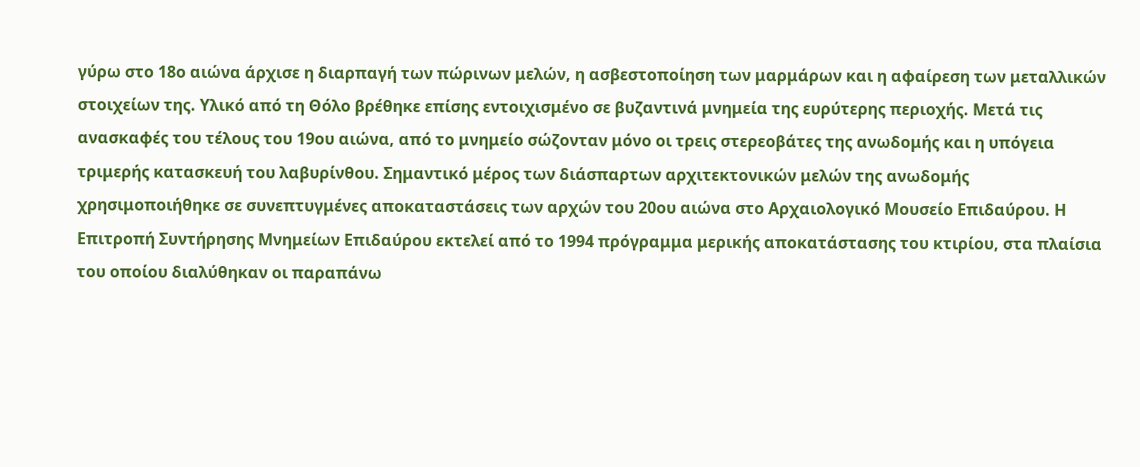γύρω στο 18ο αιώνα άρχισε η διαρπαγή των πώρινων μελών, η ασβεστοποίηση των μαρμάρων και η αφαίρεση των μεταλλικών στοιχείων της. Υλικό από τη Θόλο βρέθηκε επίσης εντοιχισμένο σε βυζαντινά μνημεία της ευρύτερης περιοχής. Μετά τις ανασκαφές του τέλους του 19ου αιώνα, από το μνημείο σώζονταν μόνο οι τρεις στερεοβάτες της ανωδομής και η υπόγεια τριμερής κατασκευή του λαβυρίνθου. Σημαντικό μέρος των διάσπαρτων αρχιτεκτονικών μελών της ανωδομής χρησιμοποιήθηκε σε συνεπτυγμένες αποκαταστάσεις των αρχών του 20ου αιώνα στο Αρχαιολογικό Μουσείο Επιδαύρου. Η Επιτροπή Συντήρησης Μνημείων Επιδαύρου εκτελεί από το 1994 πρόγραμμα μερικής αποκατάστασης του κτιρίου, στα πλαίσια του οποίου διαλύθηκαν οι παραπάνω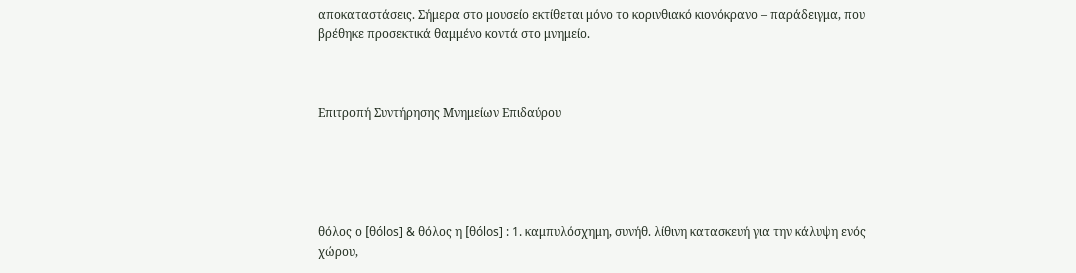αποκαταστάσεις. Σήμερα στο μουσείο εκτίθεται μόνο το κορινθιακό κιονόκρανο – παράδειγμα, που βρέθηκε προσεκτικά θαμμένο κοντά στο μνημείο.



Επιτροπή Συντήρησης Μνημείων Επιδαύρου





θόλος ο [θólos] & θόλος η [θólos] : 1. καμπυλόσχημη, συνήθ. λίθινη κατασκευή για την κάλυψη ενός χώρου,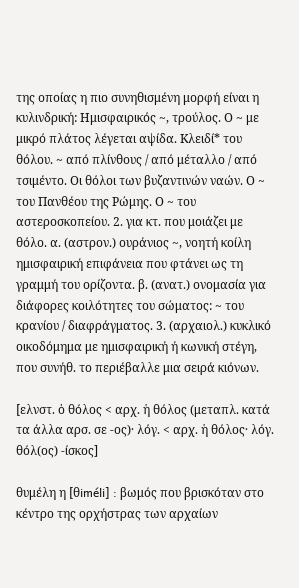της οποίας η πιο συνηθισμένη μορφή είναι η κυλινδρική: Hμισφαιρικός ~, τρούλος. Ο ~ με μικρό πλάτος λέγεται αψίδα. Kλειδί* του θόλου. ~ από πλίνθους / από μέταλλο / από τσιμέντο. Οι θόλοι των βυζαντινών ναών. Ο ~ του Πανθέου της Ρώμης. Ο ~ του αστεροσκοπείου. 2. για κτ. που μοιάζει με θόλο. α. (αστρον.) ουράνιος ~, νοητή κοίλη ημισφαιρική επιφάνεια που φτάνει ως τη γραμμή του ορίζοντα. β. (ανατ.) ονομασία για διάφορες κοιλότητες του σώματος: ~ του κρανίου / διαφράγματος. 3. (αρχαιολ.) κυκλικό οικοδόμημα με ημισφαιρική ή κωνική στέγη, που συνήθ. το περιέβαλλε μια σειρά κιόνων.

[ελνστ. ὁ θόλος < αρχ. ἡ θόλος (μεταπλ. κατά τα άλλα αρσ. σε -ος)· λόγ. < αρχ. ἡ θόλος· λόγ. θόλ(ος) -ίσκος]

θυμέλη η [θiméli] : βωμός που βρισκόταν στο κέντρο της ορχήστρας των αρχαίων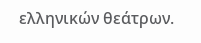ελληνικών θεάτρων.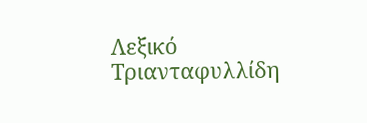Λεξικό Τριανταφυλλίδη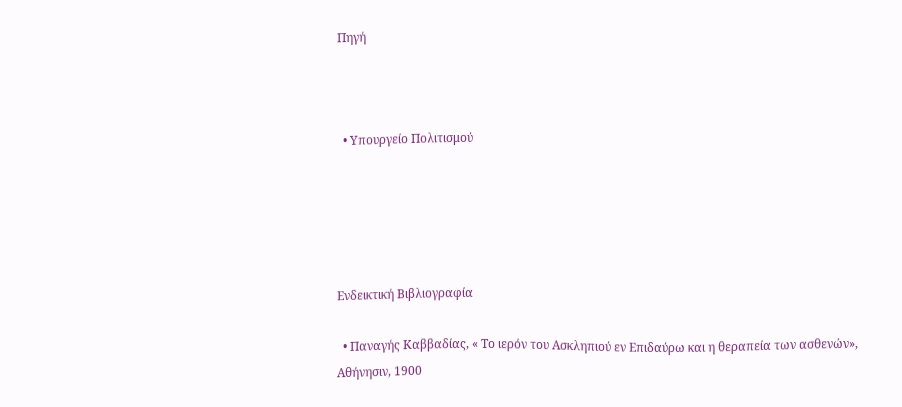Πηγή



  • Υπουργείο Πολιτισμού





Ενδεικτική Βιβλιογραφία

  • Παναγής Καββαδίας, « Το ιερόν του Ασκληπιού εν Επιδαύρω και η θεραπεία των ασθενών», Αθήνησιν, 1900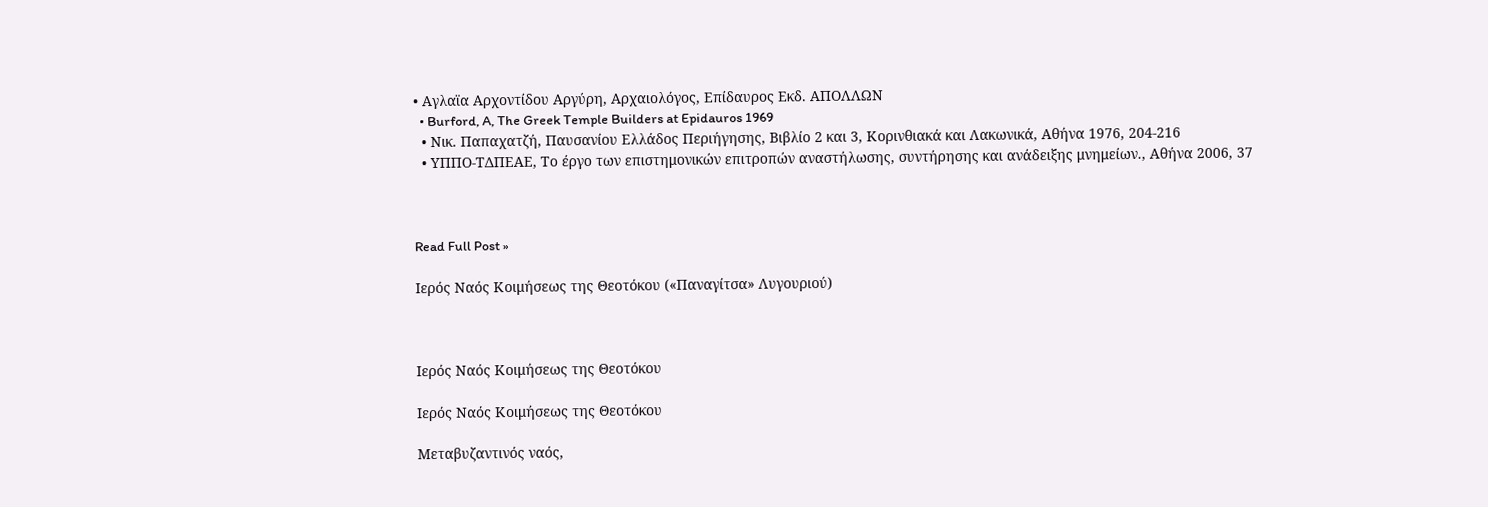• Αγλαϊα Αρχοντίδου Αργύρη, Αρχαιολόγος, Επίδαυρος Εκδ. ΑΠΟΛΛΩΝ
  • Burford, A, The Greek Temple Builders at Epidauros 1969
  • Νικ. Παπαχατζή, Παυσανίου Ελλάδος Περιήγησης, Βιβλίο 2 και 3, Κορινθιακά και Λακωνικά, Αθήνα 1976, 204-216
  • ΥΠΠΟ-ΤΔΠΕΑΕ, Το έργο των επιστημονικών επιτροπών αναστήλωσης, συντήρησης και ανάδειξης μνημείων., Αθήνα 2006, 37



Read Full Post »

Ιερός Ναός Κοιμήσεως της Θεοτόκου («Παναγίτσα» Λυγουριού)



Ιερός Ναός Κοιμήσεως της Θεοτόκου

Ιερός Ναός Κοιμήσεως της Θεοτόκου

Μεταβυζαντινός ναός,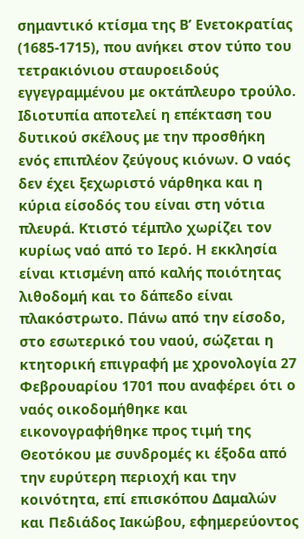σημαντικό κτίσμα της Β’ Ενετοκρατίας (1685-1715), που ανήκει στον τύπο του τετρακιόνιου σταυροειδούς εγγεγραμμένου με οκτάπλευρο τρούλο. Ιδιοτυπία αποτελεί η επέκταση του δυτικού σκέλους με την προσθήκη ενός επιπλέον ζεύγους κιόνων. Ο ναός δεν έχει ξεχωριστό νάρθηκα και η κύρια είσοδός του είναι στη νότια πλευρά. Κτιστό τέμπλο χωρίζει τον κυρίως ναό από το Ιερό. Η εκκλησία είναι κτισμένη από καλής ποιότητας λιθοδομή και το δάπεδο είναι πλακόστρωτο. Πάνω από την είσοδο, στο εσωτερικό του ναού, σώζεται η κτητορική επιγραφή με χρονολογία 27 Φεβρουαρίου 1701 που αναφέρει ότι ο ναός οικοδομήθηκε και εικονογραφήθηκε προς τιμή της Θεοτόκου με συνδρομές κι έξοδα από την ευρύτερη περιοχή και την κοινότητα, επί επισκόπου Δαμαλών και Πεδιάδος Ιακώβου, εφημερεύοντος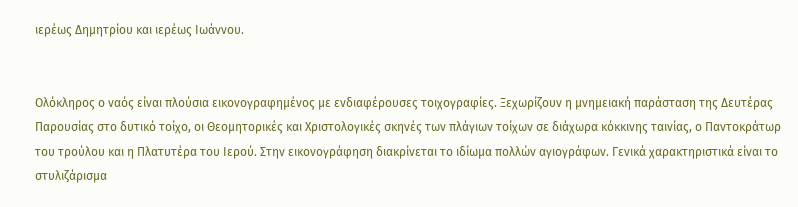ιερέως Δημητρίου και ιερέως Ιωάννου.


Ολόκληρος ο ναός είναι πλούσια εικονογραφημένος με ενδιαφέρουσες τοιχογραφίες. Ξεχωρίζουν η μνημειακή παράσταση της Δευτέρας Παρουσίας στο δυτικό τοίχο, οι Θεομητορικές και Χριστολογικές σκηνές των πλάγιων τοίχων σε διάχωρα κόκκινης ταινίας, ο Παντοκράτωρ του τρούλου και η Πλατυτέρα του Ιερού. Στην εικονογράφηση διακρίνεται το ιδίωμα πολλών αγιογράφων. Γενικά χαρακτηριστικά είναι το στυλιζάρισμα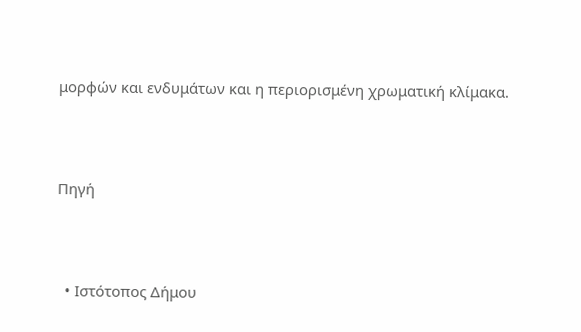μορφών και ενδυμάτων και η περιορισμένη χρωματική κλίμακα.



Πηγή



  • Ιστότοπος Δήμου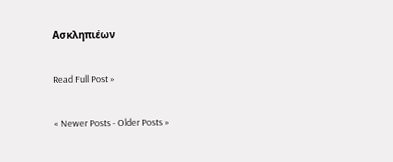Ασκληπιέων

Read Full Post »

« Newer Posts - Older Posts »